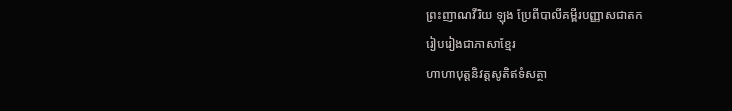ព្រះញាណវីរិយ ឡុង ប្រែពីបាលីគម្ពីរបញ្ញាសជាតក
រៀបរៀងជាភាសាខ្មែរ
ហាហាបុត្តនិវត្តសូតិឥទំសត្ថា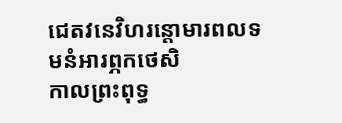ជេតវនេវិហរន្តោមារពលទមនំអារព្ភកថេសិ
កាលព្រះពុទ្ធ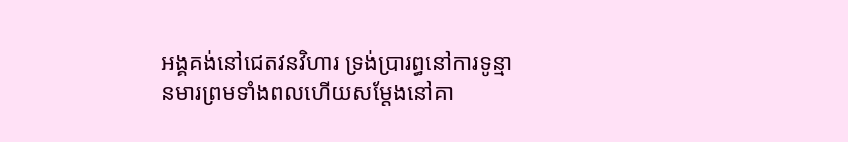អង្គគង់នៅជេតវនវិហារ ទ្រង់ប្រារព្ធនៅការទូន្មានមារព្រមទាំងពលហើយសម្ដែងនៅគា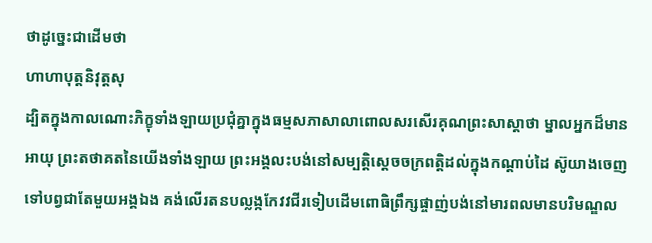ថាដូច្នេះជាដើមថា
ហាហាបុត្តនិវុត្តសុ
ដ្បិតក្នុងកាលណោះភិក្ខុទាំងឡាយប្រជុំគ្នាក្នុងធម្មសភាសាលាពោលសរសើរគុណព្រះសាស្ដាថា ម្នាលអ្នកដ៏មានអាយុ ព្រះតថាគតនៃយើងទាំងឡាយ ព្រះអង្គលះបង់នៅសម្បត្តិស្ដេចចក្រពត្តិដល់ក្នុងកណ្ដាប់ដៃ ស៊ូយាងចេញទៅបព្វជាតែមួយអង្គឯង គង់លើរតនបល្លង្កកែវវជីរទៀបដើមពោធិព្រឹក្សផ្ចាញ់បង់នៅមារពលមានបរិមណ្ឌល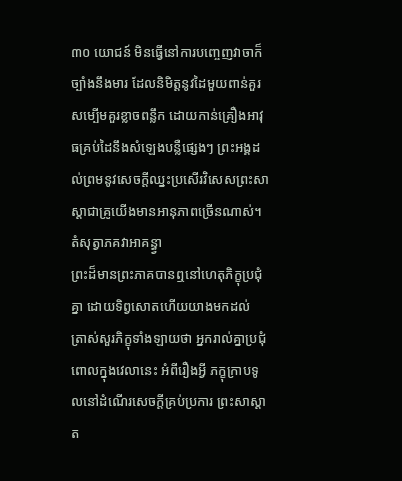៣០ យោជន៍ មិនធ្វើនៅការបញ្ចេញវាចាក៏ច្បាំងនឹងមារ ដែលនិមិត្តនូវដៃមួយពាន់គួរសម្បើមគួរខ្លាចពន្លឹក ដោយកាន់គ្រឿងអាវុធគ្រប់ដៃនឹងសំឡេងបន្លឺផ្សេងៗ ព្រះអង្គដល់ព្រមនូវសេចក្ដីឈ្នះប្រសើរវិសេសព្រះសាស្ដាជាគ្រូយើងមានអានុភាពច្រើនណាស់។
តំសុត្វាភគវាអាគន្ធ្វា
ព្រះដ៏មានព្រះភាគបានឮនៅហេតុភិក្ខុប្រជុំគ្នា ដោយទិព្វសោតហើយយាងមកដល់ ត្រាស់សួរភិក្ខុទាំងឡាយថា អ្នករាល់គ្នាប្រជុំពោលក្នុងវេលានេះ អំពីរឿងអ្វី ភក្ខុក្រាបទូលនៅដំណើរសេចក្ដីគ្រប់ប្រការ ព្រះសាស្ដាត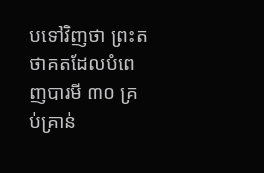បទៅវិញថា ព្រះតថាគតដែលបំពេញបារមី ៣០ គ្រប់គ្រាន់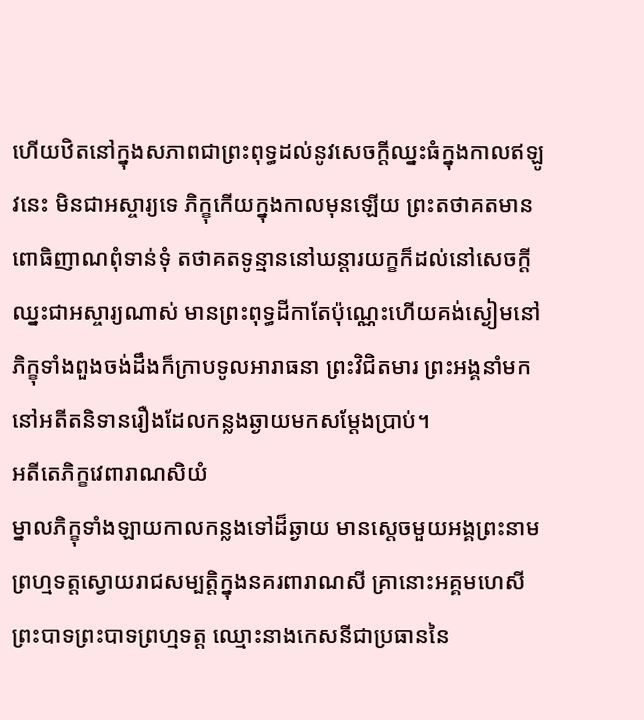ហើយឋិតនៅក្នុងសភាពជាព្រះពុទ្ធដល់នូវសេចក្ដីឈ្នះធំក្នុងកាលឥឡូវនេះ មិនជាអស្ចារ្យទេ ភិក្ខុកើយក្នុងកាលមុនឡើយ ព្រះតថាគតមានពោធិញាណពុំទាន់ទុំ តថាគតទូន្មាននៅឃន្តារយក្ខក៏ដល់នៅសេចក្ដីឈ្នះជាអស្ចារ្យណាស់ មានព្រះពុទ្ធដីកាតែប៉ុណ្ណេះហើយគង់ស្ងៀមនៅ ភិក្ខុទាំងពួងចង់ដឹងក៏ក្រាបទូលអារាធនា ព្រះវិជិតមារ ព្រះអង្គនាំមកនៅអតីតនិទានរឿងដែលកន្លងឆ្ងាយមកសម្ដែងប្រាប់។
អតីតេភិក្ខវេពារាណសិយំ
ម្នាលភិក្ខុទាំងឡាយកាលកន្លងទៅដ៏ឆ្ងាយ មានស្ដេចមួយអង្គព្រះនាមព្រហ្មទត្តស្វោយរាជសម្បត្តិក្នុងនគរពារាណសី គ្រានោះអគ្គមហេសីព្រះបាទព្រះបាទព្រហ្មទត្ត ឈ្មោះនាងកេសនីជាប្រធាននៃ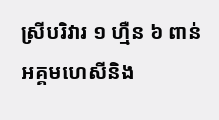ស្រីបរិវារ ១ ហ្មឺន ៦ ពាន់ អគ្គមហេសីនិង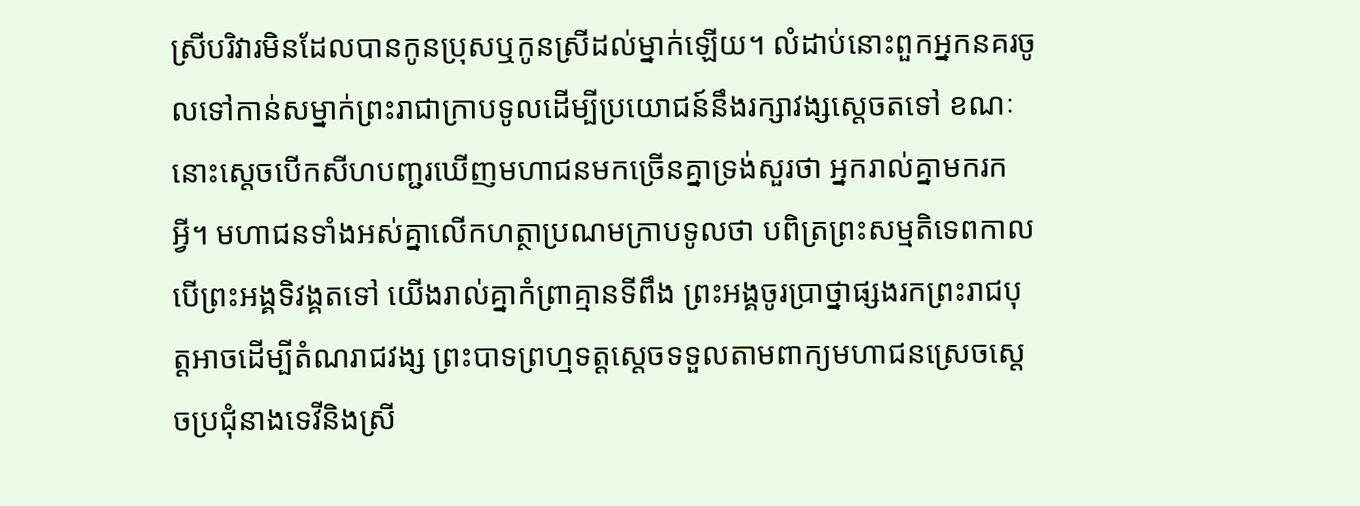ស្រីបរិវារមិនដែលបានកូនប្រុសឬកូនស្រីដល់ម្នាក់ឡើយ។ លំដាប់នោះពួកអ្នកនគរចូលទៅកាន់សម្នាក់ព្រះរាជាក្រាបទូលដើម្បីប្រយោជន៍នឹងរក្សាវង្សស្ដេចតទៅ ខណៈនោះស្ដេចបើកសីហបញ្ជរឃើញមហាជនមកច្រើនគ្នាទ្រង់សួរថា អ្នករាល់គ្នាមករកអ្វី។ មហាជនទាំងអស់គ្នាលើកហត្ថាប្រណមក្រាបទូលថា បពិត្រព្រះសម្មតិទេពកាលបើព្រះអង្គទិវង្គតទៅ យើងរាល់គ្នាកំព្រាគ្មានទីពឹង ព្រះអង្គចូរប្រាថ្នាផ្សងរកព្រះរាជបុត្តអាចដើម្បីតំណរាជវង្ស ព្រះបាទព្រហ្មទត្តស្ដេចទទួលតាមពាក្យមហាជនស្រេចស្ដេចប្រជុំនាងទេវីនិងស្រី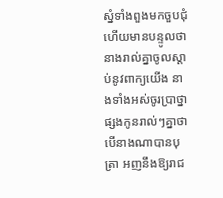ស្នំទាំងពួងមកចួបជុំហើយមានបន្ទូលថា នាងរាល់គ្នាចូលស្ដាប់នូវពាក្យយើង នាងទាំងអស់ចូរប្រាថ្នាផ្សងកូនរាល់ៗគ្នាថា បើនាងណាបានបុត្រា អញនឹងឱ្យរាជ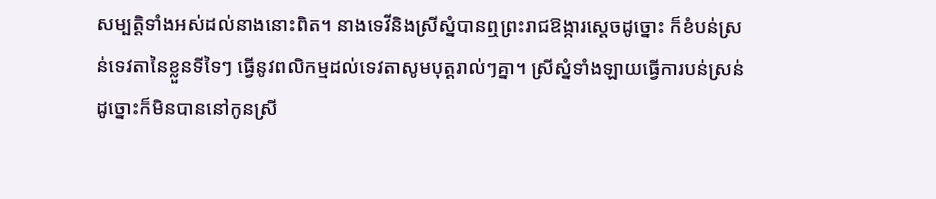សម្បត្តិទាំងអស់ដល់នាងនោះពិត។ នាងទេវីនិងស្រីស្នំបានឮព្រះរាជឱង្ការស្ដេចដូច្នោះ ក៏ខំបន់ស្រន់ទេវតានៃខ្លួនទីទៃៗ ធ្វើនូវពលិកម្មដល់ទេវតាសូមបុត្តរាល់ៗគ្នា។ ស្រីស្នំទាំងឡាយធ្វើការបន់ស្រន់ដូច្នោះក៏មិនបាននៅកូនស្រី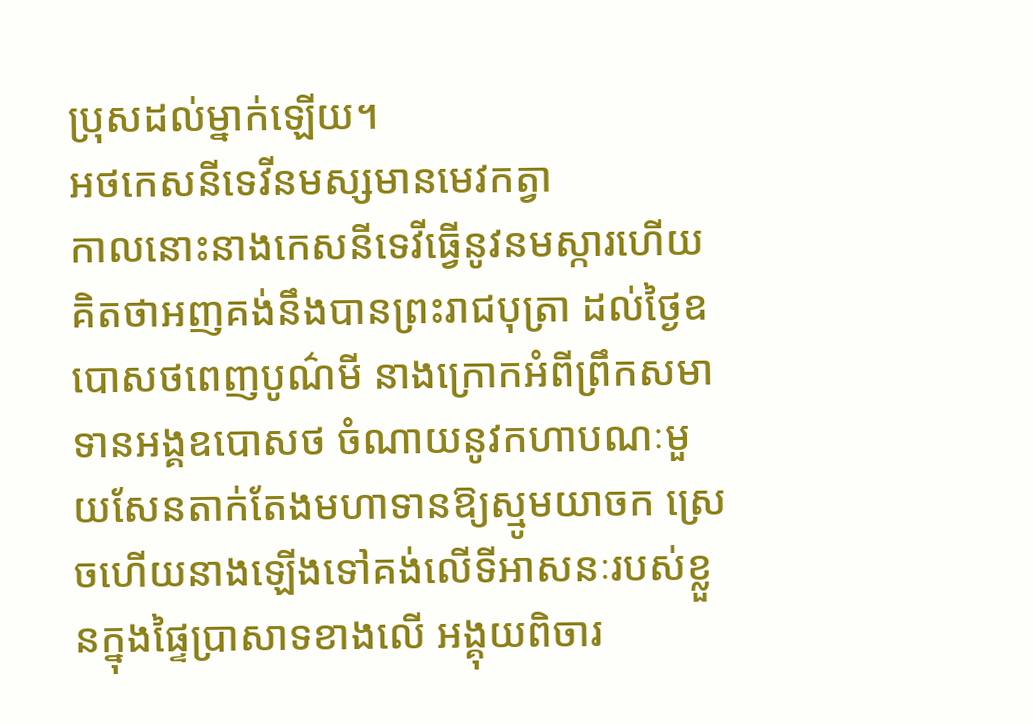ប្រុសដល់ម្នាក់ឡើយ។
អថកេសនីទេវីនមស្សមានមេវកត្វា
កាលនោះនាងកេសនីទេវីធ្វើនូវនមស្ការហើយគិតថាអញគង់នឹងបានព្រះរាជបុត្រា ដល់ថ្ងៃឧបោសថពេញបូណ៌មី នាងក្រោកអំពីព្រឹកសមាទានអង្គឧបោសថ ចំណាយនូវកហាបណៈមួយសែនតាក់តែងមហាទានឱ្យស្មូមយាចក ស្រេចហើយនាងឡើងទៅគង់លើទីអាសនៈរបស់ខ្លួនក្នុងផ្ទៃប្រាសាទខាងលើ អង្គុយពិចារ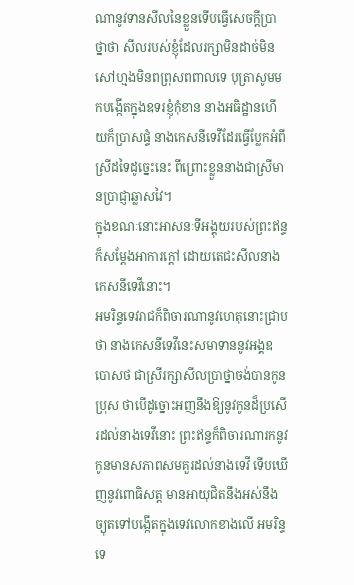ណានូវទានសីលនៃខ្លួនទើបធ្វើសេចក្ដីប្រាថ្នាថា សីលរបស់ខ្ញុំដែលរក្សាមិនដាច់មិនសៅហ្មងមិនពព្រុសពពាលទេ បុត្រាសូមមកបង្កើតក្នុងឧទរខ្ញុំកុំខាន នាងអធិដ្ឋានហើយក៏ប្រាសផ្ទំ នាងកេសនីទេវីដែរធ្វើប្លែកអំពីស្រីដទៃដូច្នេះនេះ ពីព្រោះខ្លួននាងជាស្រីមានប្រាជ្ញាឆ្លាសវៃ។
ក្នុងខណៈនោះអាសនៈទីអង្គុយរបស់ព្រះឥន្ទក៏សម្ដែងអាការក្ដៅ ដោយតេជះសីលនាងកេសនីទេវីនោះ។
អមរិន្ទទេវរាជក៏ពិចារណានូវហេតុនោះជ្រាបថា នាងកេសនីទេវីនេះសមាទាននូវអង្គឧបោសថ ជាស្រីរក្សាសីលប្រាថ្នាចង់បានកូនប្រុស ថាបើដូច្នោះអញនឹងឱ្យនូវកូនដ៏ប្រសើរដល់នាងទេវីនោះ ព្រះឥន្ទក៏ពិចារណារកនូវកូនមានសភាពសមគួរដល់នាងទេវី ទើបឃើញនូវពោធិសត្ត មានអាយុជិតនឹងអស់នឹងច្យុតទៅបង្កើតក្នុងទេវលោកខាងលើ អមរិន្ទទេ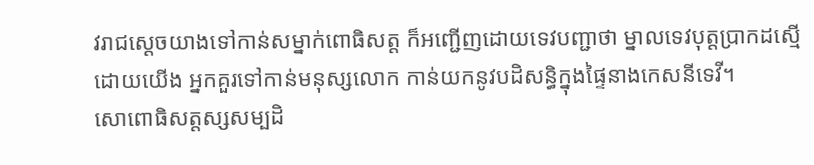វរាជស្ដេចយាងទៅកាន់សម្នាក់ពោធិសត្ត ក៏អញ្ជើញដោយទេវបញ្ជាថា ម្នាលទេវបុត្តប្រាកដស្មើដោយយើង អ្នកគួរទៅកាន់មនុស្សលោក កាន់យកនូវបដិសន្ធិក្នុងផ្ទៃនាងកេសនីទេវី។
សោពោធិសត្តស្សសម្បដិ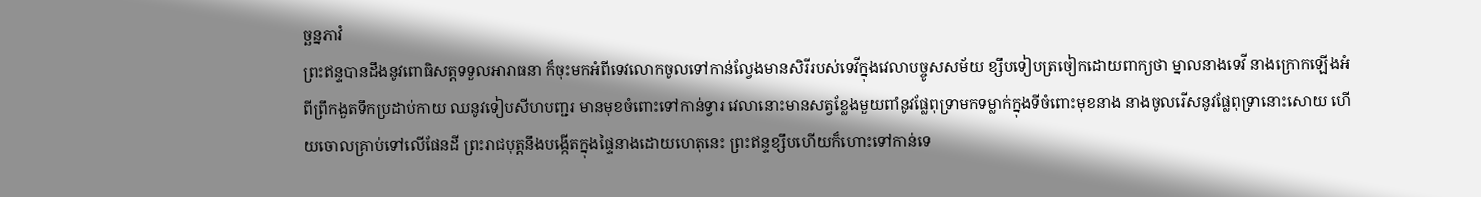ច្ឆន្នភាវំ
ព្រះឥន្ទបានដឹងនូវពោធិសត្តទទួលអារាធនា ក៏ចុះមកអំពីទេវលោកចូលទៅកាន់ល្វែងមានសិរីរបស់ទេវីក្នុងវេលាបច្ចូសសម័យ ខ្សឹបទៀបត្រចៀកដោយពាក្យថា ម្នាលនាងទេវី នាងក្រោកឡើងអំពីព្រឹកងួតទឹកប្រដាប់កាយ ឈនូវទៀបសីហបញ្ជរ មានមុខចំពោះទៅកាន់ទ្វារ វេលានោះមានសត្វខ្លែងមួយពាំនូវផ្លែពុទ្រាមកទម្លាក់ក្នុងទីចំពោះមុខនាង នាងចូលរើសនូវផ្លែពុទ្រានោះសោយ ហើយចោលគ្រាប់ទៅលើផែនដី ព្រះរាជបុត្តនឹងបង្កើតក្នុងផ្ទៃនាងដោយហេតុនេះ ព្រះឥន្ទខ្សឹបហើយក៏ហោះទៅកាន់ទេ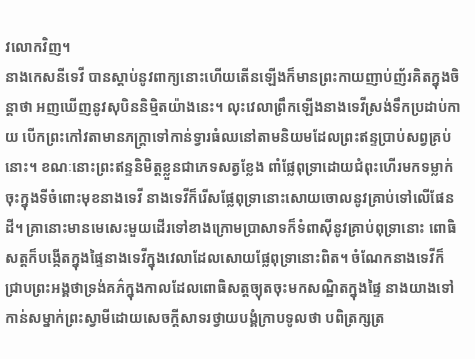វលោកវិញ។
នាងកេសនីទេវី បានស្ដាប់នូវពាក្យនោះហើយតើនឡើងក៏មានព្រះកាយញាប់ញ័រគិតក្នុងចិន្ដាថា អញឃើញនូវសុបិននិម្មិតយ៉ាងនេះ។ លុះវេលាព្រឹកឡើងនាងទេវីស្រង់ទឹកប្រដាប់កាយ បើកព្រះកៅវតាមានភក្រ្តាទៅកាន់ទ្វារធំឈនៅតាមនិយមដែលព្រះឥន្ទប្រាប់សព្វគ្រប់នោះ។ ខណៈនោះព្រះឥន្ទនិមិត្តខ្លួនជាភេទសត្វខ្លែង ពាំផ្លែពុទ្រាដោយជំពុះហើរមកទម្លាក់ចុះក្នុងទីចំពោះមុខនាងទេវី នាងទេវីក៏រើសផ្លែពុទ្រានោះសោយចោលនូវគ្រាប់ទៅលើផែនដី។ គ្រានោះមានមេសេះមួយដើរទៅខាងក្រោមប្រាសាទក៏ទំពាស៊ីនូវគ្រាប់ពុទ្រានោះ ពោធិសត្តក៏បង្កើតក្នុងផ្ទៃនាងទេវីក្នុងវេលាដែលសោយផ្លែពុទ្រានោះពិត។ ចំណែកនាងទេវីក៏ជ្រាបព្រះអង្គថាទ្រង់គភ៌ក្នុងកាលដែលពោធិសត្តច្យុតចុះមកសណ្ឋិតក្នុងផ្ទៃ នាងយាងទៅកាន់សម្នាក់ព្រះស្វាមីដោយសេចក្ដីសាទរថ្វាយបង្គំក្រាបទូលថា បពិត្រក្សត្រ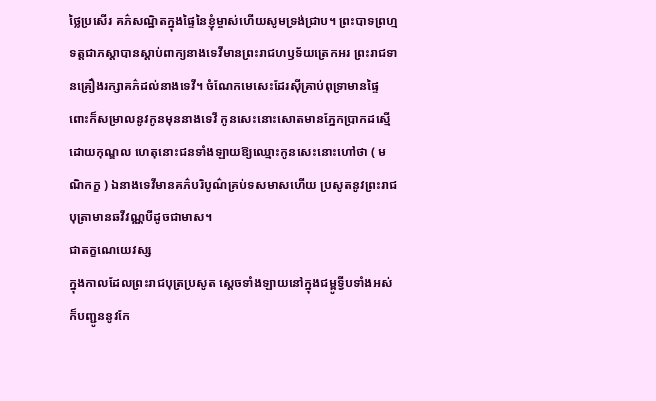ថ្លៃប្រសើរ គភ៌សណ្ឋិតក្នុងផ្ទៃនៃខ្ញុំម្ចាស់ហើយសូមទ្រង់ជ្រាប។ ព្រះបាទព្រហ្មទត្តជាភស្ដាបានស្ដាប់ពាក្យនាងទេវីមានព្រះរាជហឫទ័យត្រេកអរ ព្រះរាជទានគ្រឿងរក្សាគភ៌ដល់នាងទេវី។ ចំណែកមេសេះដែរស៊ីគ្រាប់ពុទ្រាមានផ្ទៃពោះក៏សម្រាលនូវកូនមុននាងទេវី កូនសេះនោះសោតមានភ្នែកប្រាកដស្មើដោយកុណ្ឌល ហេតុនោះជនទាំងឡាយឱ្យឈ្មោះកូនសេះនោះហៅថា ( មណិកក្ខ ) ឯនាងទេវីមានគភ៌បរិបូណ៌គ្រប់ទសមាសហើយ ប្រសូតនូវព្រះរាជបុត្រាមានឆវីវណ្ណបីដូចជាមាស។
ជាតក្ខណេយេវស្ស
ក្នុងកាលដែលព្រះរាជបុត្រប្រសូត ស្ដេចទាំងឡាយនៅក្នុងជម្ពូទ្វីបទាំងអស់ ក៏បញ្ជូននូវកែ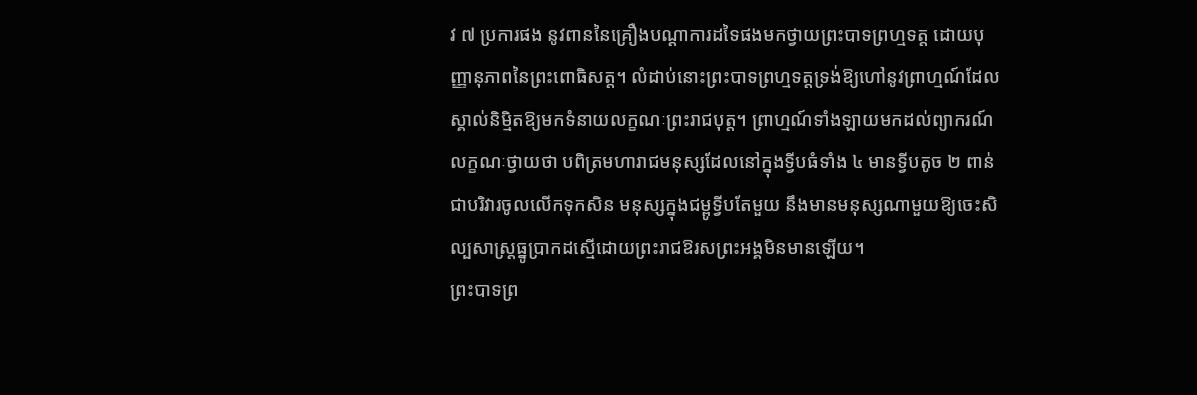វ ៧ ប្រការផង នូវពាននៃគ្រឿងបណ្ដាការដទៃផងមកថ្វាយព្រះបាទព្រហ្មទត្ត ដោយបុញ្ញានុភាពនៃព្រះពោធិសត្ត។ លំដាប់នោះព្រះបាទព្រហ្មទត្តទ្រង់ឱ្យហៅនូវព្រាហ្មណ៍ដែលស្គាល់និម្មិតឱ្យមកទំនាយលក្ខណៈព្រះរាជបុត្ត។ ព្រាហ្មណ៍ទាំងឡាយមកដល់ព្យាករណ៍លក្ខណៈថ្វាយថា បពិត្រមហារាជមនុស្សដែលនៅក្នុងទ្វីបធំទាំង ៤ មានទ្វីបតូច ២ ពាន់ជាបរិវារចូលលើកទុកសិន មនុស្សក្នុងជម្ពូទ្វីបតែមួយ នឹងមានមនុស្សណាមួយឱ្យចេះសិល្បសាស្រ្តធ្នូប្រាកដស្មើដោយព្រះរាជឱរសព្រះអង្គមិនមានឡើយ។
ព្រះបាទព្រ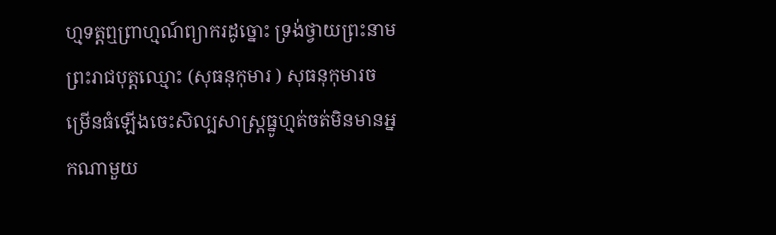ហ្មទត្តឮព្រាហ្មណ៍ព្យាករដូច្នោះ ទ្រង់ថ្វាយព្រះនាមព្រះរាជបុត្តឈ្មោះ (សុធនុកុមារ ) សុធនុកុមារចម្រើនធំឡើងចេះសិល្បសាស្រ្តធ្នូហ្មត់ចត់មិនមានអ្នកណាមួយ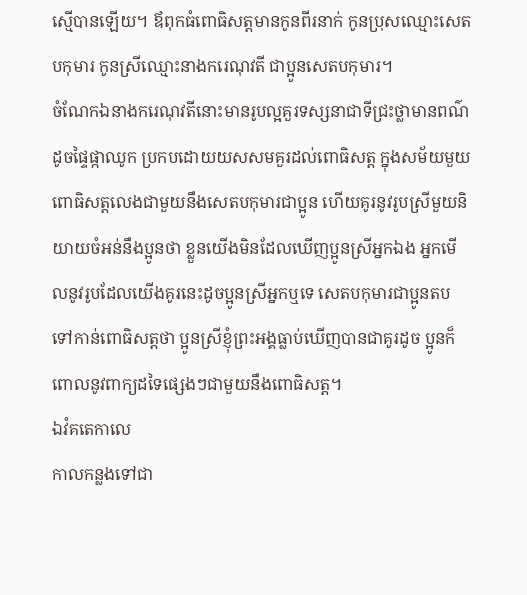ស្មើបានឡើយ។ ឪពុកធំពោធិសត្តមានកូនពីរនាក់ កូនប្រុសឈ្មោះសេតបកុមារ កូនស្រីឈ្មោះនាងករេណុវតី ជាប្អូនសេតបកុមារ។
ចំណែកឯនាងករេណុវតីនោះមានរូបល្អគួរទស្សនាជាទីជ្រះថ្លាមានពណ៌ដូចផ្ទៃផ្កាឈូក ប្រកបដោយយសសមគួរដល់ពោធិសត្ត ក្នុងសម័យមួយពោធិសត្តលេងជាមួយនឹងសេតបកុមារជាប្អូន ហើយគូរនូវរូបស្រីមួយនិយាយចំអន់នឹងប្អូនថា ខ្លួនយើងមិនដែលឃើញប្អូនស្រីអ្នកឯង អ្នកមើលនូវរូបដែលយើងគូរនេះដូចប្អូនស្រីអ្នកឬទេ សេតបកុមារជាប្អូនតបទៅកាន់ពោធិសត្តថា ប្អូនស្រីខ្ញុំព្រះអង្គធ្លាប់ឃើញបានជាគូរដូច ប្អូនក៏ពោលនូវពាក្យដទៃផ្សេងៗជាមួយនឹងពោធិសត្ត។
ឯវំគតេកាលេ
កាលកន្លងទៅជា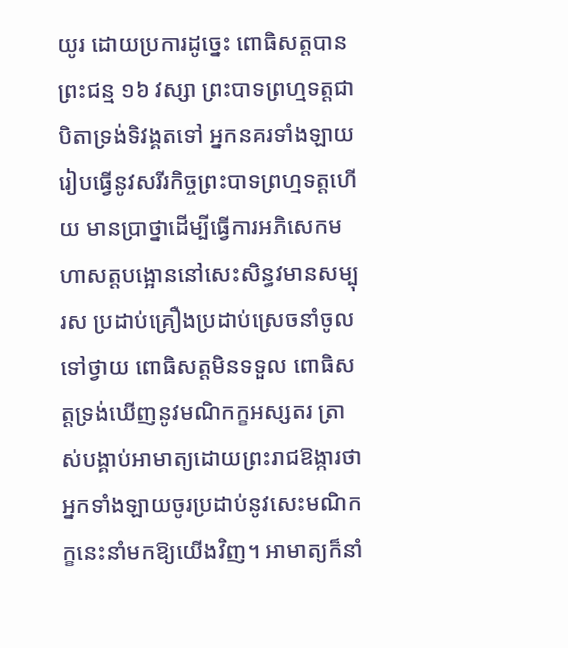យូរ ដោយប្រការដូច្នេះ ពោធិសត្តបានព្រះជន្ម ១៦ វស្សា ព្រះបាទព្រហ្មទត្តជាបិតាទ្រង់ទិវង្គតទៅ អ្នកនគរទាំងឡាយរៀបធ្វើនូវសរីរកិច្ចព្រះបាទព្រហ្មទត្តហើយ មានប្រាថ្នាដើម្បីធ្វើការអភិសេកមហាសត្តបង្អោននៅសេះសិន្ធវមានសម្បុរស ប្រដាប់គ្រឿងប្រដាប់ស្រេចនាំចូលទៅថ្វាយ ពោធិសត្តមិនទទួល ពោធិសត្តទ្រង់ឃើញនូវមណិកក្ខអស្សតរ ត្រាស់បង្គាប់អាមាត្យដោយព្រះរាជឱង្ការថា អ្នកទាំងឡាយចូរប្រដាប់នូវសេះមណិកក្ខនេះនាំមកឱ្យយើងវិញ។ អាមាត្យក៏នាំ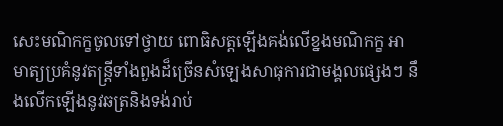សេះមណិកក្ខចូលទៅថ្វាយ ពោធិសត្តឡើងគង់លើខ្នងមណិកក្ខ អាមាត្យប្រគំនូវតន្រ្តីទាំងពួងដ៏ច្រើនសំឡេងសាធុការជាមង្គលផ្សេងៗ នឹងលើកឡើងនូវឆត្រនិងទង់រាប់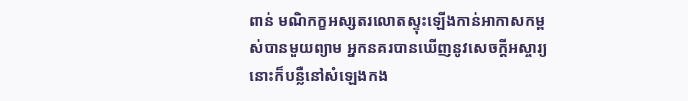ពាន់ មណិកក្ខអស្សតរលោតស្ទុះឡើងកាន់អាកាសកម្ពស់បានមួយព្យាម អ្នកនគរបានឃើញនូវសេចក្ដីអស្ចារ្យនោះក៏បន្លឺនៅសំឡេងកង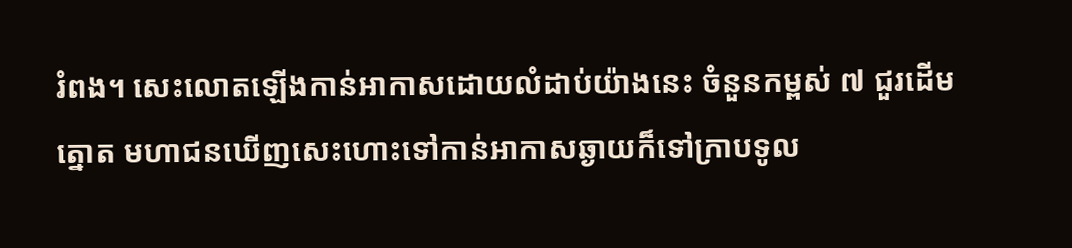រំពង។ សេះលោតឡើងកាន់អាកាសដោយលំដាប់យ៉ាងនេះ ចំនួនកម្ពស់ ៧ ជួរដើមត្នោត មហាជនឃើញសេះហោះទៅកាន់អាកាសឆ្ងាយក៏ទៅក្រាបទូល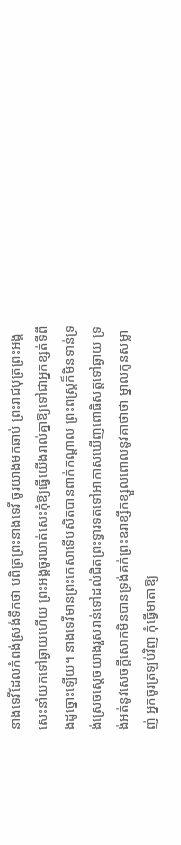នាងទេវីដែលកំពង់ស្រង់ទឹកថា បពិត្រព្រះនាងទេវី ចូរយាងមកឆាប់ ព្រះរាជបុត្រព្រះអង្គសេះនាំយកទៅឆ្ងាយហើយ ព្រះអង្គចូរឃាត់សេះកុំឱ្យធ្វើយើងរាល់គ្នាឱ្យទៅជាអ្នកខ្សត់ទីពឹងដូច្នោះឡើយ។ នាងទេវីមានព្រះកេសាទើបសិតបានពាក់កណ្ដាល ព្រះពស្រ្តក៏មិនទាន់ទ្រង់ស្រេចស្ដេចយាងរួសរាន់ទៅដល់ជិតព្រះទ្វារទតទៅអាកាសឃើញពោធិសត្តទៅឆ្ងាយ ទ្រង់អត់នូវសេចក្ដីសោកមិនបានទ្រង់គក់ព្រះឧរាខ្សឹកខ្សួលពោលនូវគាថាថា ម្នាលកូនសម្លាញ់ អ្នកចូរត្រឡប់វិញ កុំធ្វើមាតាឱ្យ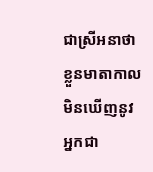ជាស្រីអនាថា ខ្លួនមាតាកាលមិនឃើញនូវអ្នកជា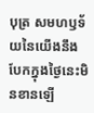បុត្រ សមហឫទ័យនៃយើងនឹងបែកក្នុងថ្ងៃនេះមិនខានឡើ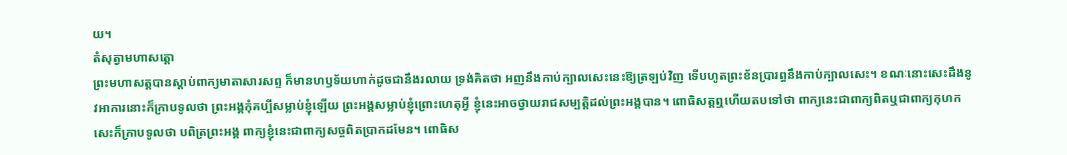យ។
តំសុត្វាមហាសត្តោ
ព្រះមហាសត្តបានស្ដាប់ពាក្យមាតាសារសព្ទ ក៏មានហឫទ័យហាក់ដូចជានឹងរលាយ ទ្រង់គិតថា អញនឹងកាប់ក្បាលសេះនេះឱ្យត្រឡប់វិញ ទើបហូតព្រះខ័នប្រារព្ធនឹងកាប់ក្បាលសេះ។ ខណៈនោះសេះដឹងនូវអាការនោះក៏ក្រាបទូលថា ព្រះអង្គកុំគប្បីសម្លាប់ខ្ញុំឡើយ ព្រះអង្គសម្លាប់ខ្ញុំព្រោះហេតុអ្វី ខ្ញុំនេះអាចថ្វាយរាជសម្បត្តិដល់ព្រះអង្គបាន។ ពោធិសត្តឮហើយតបទៅថា ពាក្យនេះជាពាក្យពិតឬជាពាក្យកុហក សេះក៏ក្រាបទូលថា បពិត្រព្រះអង្គ ពាក្យខ្ញុំនេះជាពាក្យសច្ចពិតប្រាកដមែន។ ពោធិស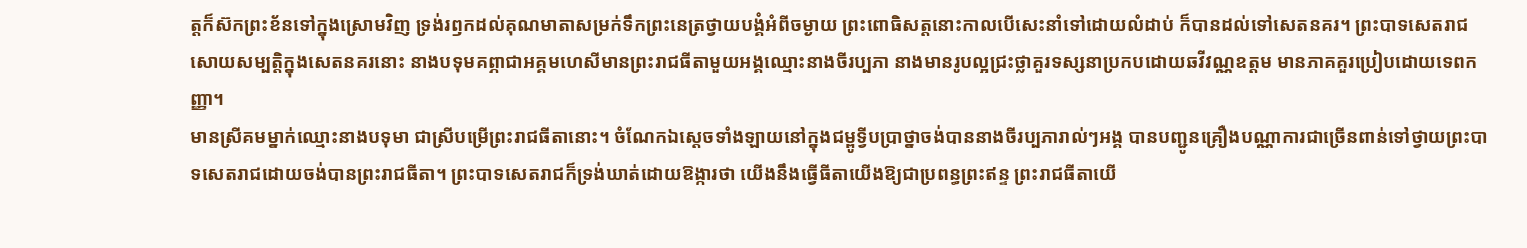ត្តក៏ស៊កព្រះខ័នទៅក្នុងស្រោមវិញ ទ្រង់រឭកដល់គុណមាតាសម្រក់ទឹកព្រះនេត្រថ្វាយបង្គំអំពីចម្ងាយ ព្រះពោធិសត្តនោះកាលបើសេះនាំទៅដោយលំដាប់ ក៏បានដល់ទៅសេតនគរ។ ព្រះបាទសេតរាជសោយសម្បត្តិក្នុងសេតនគរនោះ នាងបទុមគព្ភាជាអគ្គមហេសីមានព្រះរាជធីតាមួយអង្គឈ្មោះនាងចីរប្បភា នាងមានរូបល្អជ្រះថ្លាគួរទស្សនាប្រកបដោយឆវីវណ្ណឧត្ដម មានភាគគួរប្រៀបដោយទេពកញ្ញា។
មានស្រីគមម្នាក់ឈ្មោះនាងបទុមា ជាស្រីបម្រើព្រះរាជធីតានោះ។ ចំណែកឯស្ដេចទាំងឡាយនៅក្នុងជម្ពូទ្វីបប្រាថ្នាចង់បាននាងចីរប្បភារាល់ៗអង្គ បានបញ្ជូនគ្រឿងបណ្ណាការជាច្រើនពាន់ទៅថ្វាយព្រះបាទសេតរាជដោយចង់បានព្រះរាជធីតា។ ព្រះបាទសេតរាជក៏ទ្រង់ឃាត់ដោយឱង្ការថា យើងនឹងធ្វើធីតាយើងឱ្យជាប្រពន្ធព្រះឥន្ទ ព្រះរាជធីតាយើ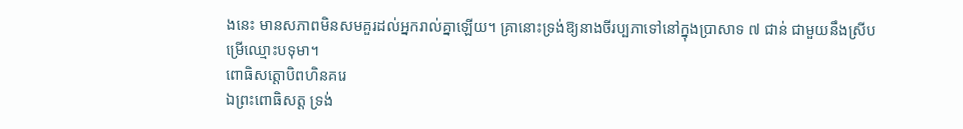ងនេះ មានសភាពមិនសមគួរដល់អ្នករាល់គ្នាឡើយ។ គ្រានោះទ្រង់ឱ្យនាងចីរប្បភាទៅនៅក្នុងប្រាសាទ ៧ ជាន់ ជាមួយនឹងស្រីបម្រើឈ្មោះបទុមា។
ពោធិសត្តោបិពហិនគរេ
ឯព្រះពោធិសត្ត ទ្រង់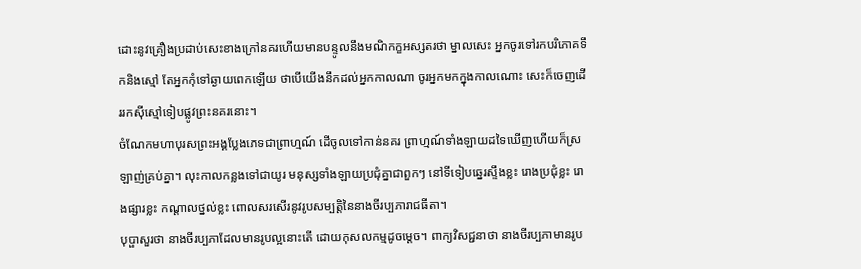ដោះនូវគ្រឿងប្រដាប់សេះខាងក្រៅនគរហើយមានបន្ទូលនឹងមណិកក្ខអស្សតរថា ម្នាលសេះ អ្នកចូរទៅរកបរិភោគទឹកនិងស្មៅ តែអ្នកកុំទៅឆ្ងាយពេកឡើយ ថាបើយើងនឹកដល់អ្នកកាលណា ចូរអ្នកមកក្នុងកាលណោះ សេះក៏ចេញដើររកស៊ីស្មៅទៀបផ្លូវព្រះនគរនោះ។
ចំណែកមហាបុរសព្រះអង្គប្លែងភេទជាព្រាហ្មណ៍ ដើចូលទៅកាន់នគរ ព្រាហ្មណ៍ទាំងឡាយដទៃឃើញហើយក៏ស្រឡាញ់គ្រប់គ្នា។ លុះកាលកន្លងទៅជាយូរ មនុស្សទាំងឡាយប្រជុំគ្នាជាពួកៗ នៅទីទៀបឆ្នេរស្ទឹងខ្លះ រោងប្រជុំខ្លះ រោងផ្សារខ្លះ កណ្ដាលថ្នល់ខ្លះ ពោលសរសើរនូវរូបសម្បត្តិនៃនាងចីរប្បភារាជធីតា។
បុប្ផាសួរថា នាងចីរប្បភាដែលមានរូបល្អនោះតើ ដោយកុសលកម្មដូចម្ដេច។ ពាក្យវិសជ្ជនាថា នាងចីរប្បភាមានរូប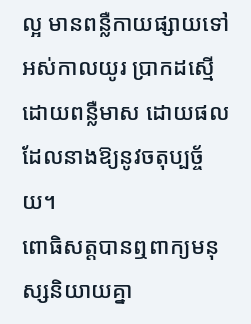ល្អ មានពន្លឺកាយផ្សាយទៅអស់កាលយូរ ប្រាកដស្មើដោយពន្លឺមាស ដោយផលដែលនាងឱ្យនូវចតុប្បច្ច័យ។
ពោធិសត្តបានឮពាក្យមនុស្សនិយាយគ្នា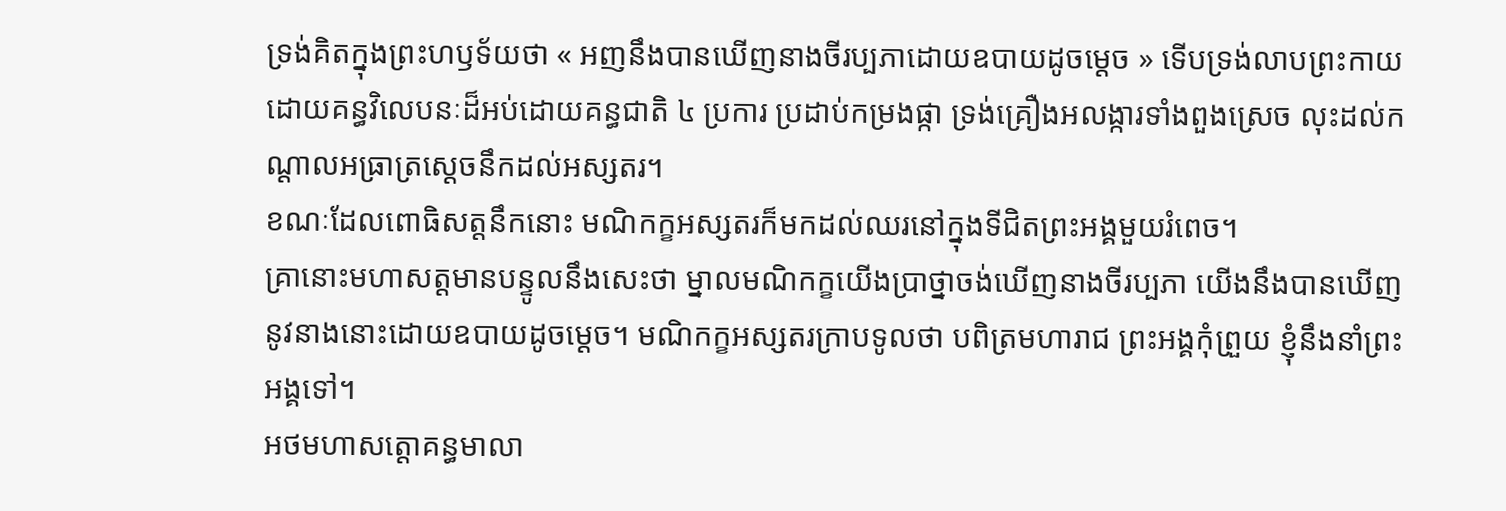ទ្រង់គិតក្នុងព្រះហឫទ័យថា « អញនឹងបានឃើញនាងចីរប្បភាដោយឧបាយដូចម្ដេច » ទើបទ្រង់លាបព្រះកាយដោយគន្ធវិលេបនៈដ៏អប់ដោយគន្ធជាតិ ៤ ប្រការ ប្រដាប់កម្រងផ្កា ទ្រង់គ្រឿងអលង្ការទាំងពួងស្រេច លុះដល់កណ្ដាលអធ្រាត្រស្ដេចនឹកដល់អស្សតរ។
ខណៈដែលពោធិសត្តនឹកនោះ មណិកក្ខអស្សតរក៏មកដល់ឈរនៅក្នុងទីជិតព្រះអង្គមួយរំពេច។
គ្រានោះមហាសត្តមានបន្ទូលនឹងសេះថា ម្នាលមណិកក្ខយើងប្រាថ្នាចង់ឃើញនាងចីរប្បភា យើងនឹងបានឃើញនូវនាងនោះដោយឧបាយដូចម្ដេច។ មណិកក្ខអស្សតរក្រាបទូលថា បពិត្រមហារាជ ព្រះអង្គកុំព្រួយ ខ្ញុំនឹងនាំព្រះអង្គទៅ។
អថមហាសត្តោគន្ធមាលា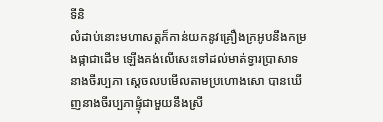ទីនិ
លំដាប់នោះមហាសត្តក៏កាន់យកនូវគ្រឿងក្រអូបនឹងកម្រងផ្កាជាដើម ឡើងគង់លើសេះទៅដល់មាត់ទ្វារប្រាសាទនាងចីរប្បភា ស្ដេចលបមើលតាមប្រហោងសោ បានឃើញនាងចីរប្បភាផ្ទុំជាមួយនឹងស្រី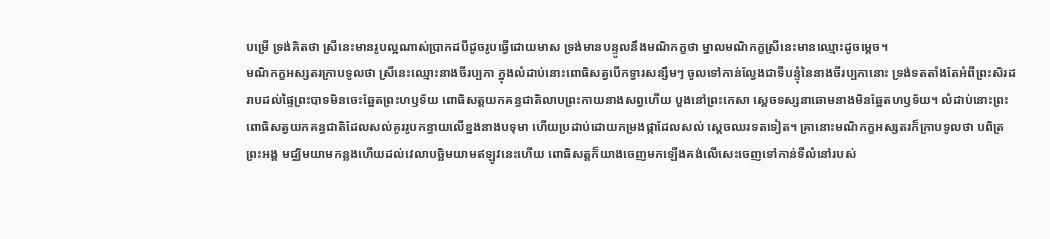បម្រើ ទ្រង់គិតថា ស្រីនេះមានរូបល្អណាស់ប្រាកដបីដូចរូបធ្វើដោយមាស ទ្រង់មានបន្ទូលនឹងមណិកក្ខថា ម្នាលមណិកក្ខស្រីនេះមានឈ្មោះដូចម្ដេច។
មណិកក្ខអស្សតរក្រាបទូលថា ស្រីនេះឈ្មោះនាងចីរប្បភា ក្នុងលំដាប់នោះពោធិសត្វបើកទ្វារសន្សឹមៗ ចូលទៅកាន់ល្វែងជាទីបន្ទុំនៃនាងចីរប្បភានោះ ទ្រង់ទតតាំងតែអំពីព្រះសិរដរាបដល់ផ្ទៃព្រះបាទមិនចេះឆ្អែតព្រះហឫទ័យ ពោធិសត្តយកគន្ធជាតិលាបព្រះកាយនាងសព្វហើយ បួងនៅព្រះកេសា ស្ដេចទស្សនាឆោមនាងមិនឆ្អែតហឫទ័យ។ លំដាប់នោះព្រះពោធិសត្វយកគន្ធជាតិដែលសល់គូររូបកន្ធាយលើខ្នងនាងបទុមា ហើយប្រដាប់ដោយកម្រងផ្កាដែលសល់ ស្ដេចឈរទតទៀត។ គ្រានោះមណិកក្ខអស្សតរក៏ក្រាបទូលថា បពិត្រព្រះអង្គ មជ្ឈិមយាមកន្លងហើយដល់វេលាបច្ឆិមយាមឥឡូវនេះហើយ ពោធិសត្តក៏យាងចេញមកឡើងគង់លើសេះចេញទៅកាន់ទីលំនៅរបស់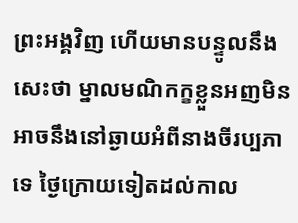ព្រះអង្គវិញ ហើយមានបន្ទូលនឹងសេះថា ម្នាលមណិកក្ខខ្លួនអញមិនអាចនឹងនៅឆ្ងាយអំពីនាងចីរប្បភាទេ ថ្ងៃក្រោយទៀតដល់កាល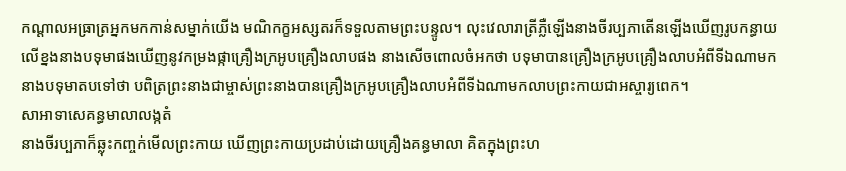កណ្ដាលអធ្រាត្រអ្នកមកកាន់សម្នាក់យើង មណិកក្ខអស្សតរក៏ទទួលតាមព្រះបន្ទូល។ លុះវេលារាត្រីភ្លឺឡើងនាងចីរប្បភាតើនឡើងឃើញរូបកន្ធាយលើខ្នងនាងបទុមាផងឃើញនូវកម្រងផ្កាគ្រឿងក្រអូបគ្រឿងលាបផង នាងសើចពោលចំអកថា បទុមាបានគ្រឿងក្រអូបគ្រឿងលាបអំពីទីឯណាមក នាងបទុមាតបទៅថា បពិត្រព្រះនាងជាម្ចាស់ព្រះនាងបានគ្រឿងក្រអូបគ្រឿងលាបអំពីទីឯណាមកលាបព្រះកាយជាអស្ចារ្យពេក។
សាអាទាសេគន្ធមាលាលង្កតំ
នាងចីរប្បភាក៏ឆ្លុះកញ្ចក់មើលព្រះកាយ ឃើញព្រះកាយប្រដាប់ដោយគ្រឿងគន្ធមាលា គិតក្នុងព្រះហ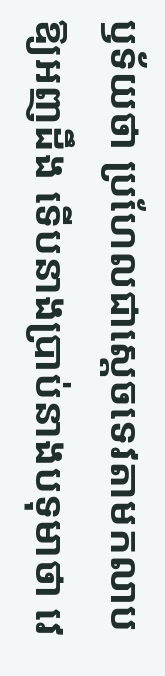ឫទ័យថា ប្រហែលជាស្ដេចទេវតាមកលាបឱ្យអញដឹង ទើបនាងប្រាប់នាងបទុមាថា វេ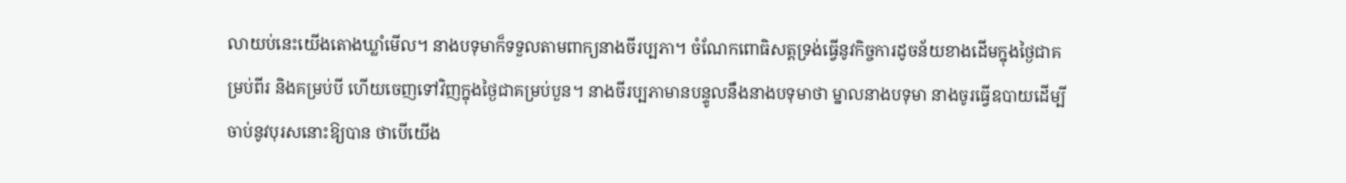លាយប់នេះយើងតោងឃ្លាំមើល។ នាងបទុមាក៏ទទួលតាមពាក្យនាងចីរប្បភា។ ចំណែកពោធិសត្តទ្រង់ធ្វើនូវកិច្ចការដូចន័យខាងដើមក្នុងថ្ងៃជាគម្រប់ពីរ និងគម្រប់បី ហើយចេញទៅវិញក្នុងថ្ងៃជាគម្រប់បួន។ នាងចីរប្បភាមានបន្ទូលនឹងនាងបទុមាថា ម្នាលនាងបទុមា នាងចូរធ្វើឧបាយដើម្បីចាប់នូវបុរសនោះឱ្យបាន ថាបើយើង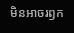មិនអាចរឭក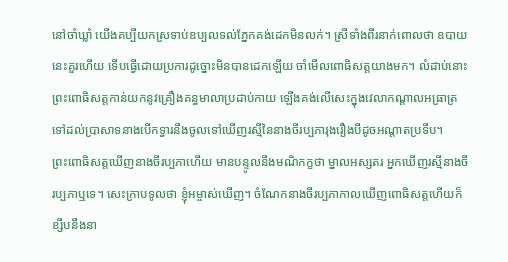នៅចាំឃ្លាំ យើងគប្បីយកស្រទាប់ឧប្បលទល់ភ្នែកគង់ដេកមិនលក់។ ស្រីទាំងពីរនាក់ពោលថា ឧបាយនេះគួរហើយ ទើបធ្វើដោយប្រការដូច្នោះមិនបានដេកឡើយ ចាំមើលពោធិសត្តយាងមក។ លំដាប់នោះព្រះពោធិសត្តកាន់យកនូវគ្រឿងគន្ធមាលាប្រដាប់កាយ ឡើងគង់លើសេះក្នុងវេលាកណ្ដាលអធ្រាត្រ ទៅដល់ប្រាសាទនាងបើកទ្វារនឹងចូលទៅឃើញរស្មីនៃនាងចីរប្បភារុងរឿងបីដូចអណ្ដាតប្រទីប។
ព្រះពោធិសត្តឃើញនាងចីរប្បភាហើយ មានបន្ទូលនឹងមណិកក្ខថា ម្នាលអស្សតរ អ្នកឃើញរស្មីនាងចីរប្បភាឬទេ។ សេះក្រាបទូលថា ខ្ញុំអម្ចាស់ឃើញ។ ចំណែកនាងចីរប្បភាកាលឃើញពោធិសត្តហើយក៏ខ្សឹបនឹងនា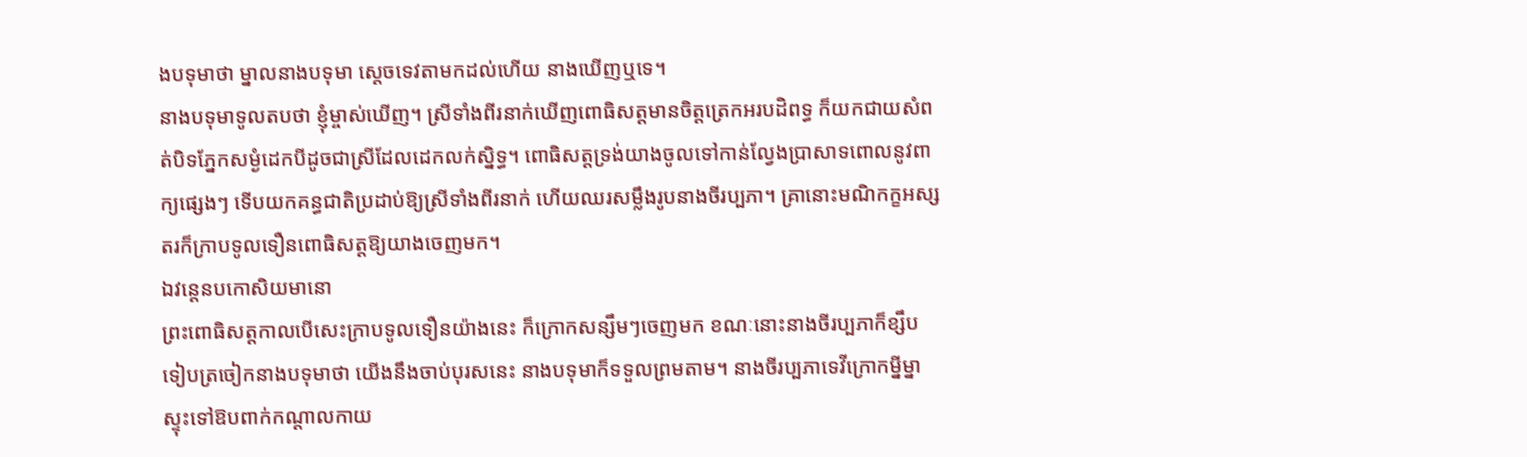ងបទុមាថា ម្នាលនាងបទុមា ស្ដេចទេវតាមកដល់ហើយ នាងឃើញឬទេ។
នាងបទុមាទូលតបថា ខ្ញុំម្ចាស់ឃើញ។ ស្រីទាំងពីរនាក់ឃើញពោធិសត្តមានចិត្តត្រេកអរបដិពទ្ធ ក៏យកជាយសំពត់បិទភ្នែកសម្ងំដេកបីដូចជាស្រីដែលដេកលក់ស្និទ្ធ។ ពោធិសត្តទ្រង់យាងចូលទៅកាន់ល្វែងប្រាសាទពោលនូវពាក្យផ្សេងៗ ទើបយកគន្ធជាតិប្រដាប់ឱ្យស្រីទាំងពីរនាក់ ហើយឈរសម្លឹងរូបនាងចីរប្បភា។ គ្រានោះមណិកក្ខអស្សតរក៏ក្រាបទូលទឿនពោធិសត្តឱ្យយាងចេញមក។
ឯវន្តេនបកោសិយមានោ
ព្រះពោធិសត្តកាលបើសេះក្រាបទូលទឿនយ៉ាងនេះ ក៏ក្រោកសន្សឹមៗចេញមក ខណៈនោះនាងចីរប្បភាក៏ខ្សឹបទៀបត្រចៀកនាងបទុមាថា យើងនឹងចាប់បុរសនេះ នាងបទុមាក៏ទទួលព្រមតាម។ នាងចីរប្បភាទេវីក្រោកម្នីម្នាស្ទុះទៅឱបពាក់កណ្ដាលកាយ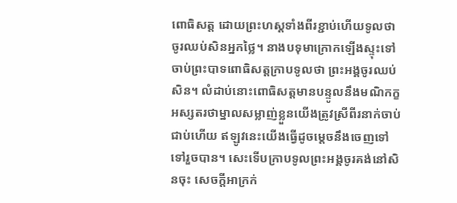ពោធិសត្ត ដោយព្រះហស្តទាំងពីរខ្ជាប់ហើយទូលថាចូរឈប់សិនអ្នកថ្លៃ។ នាងបទុមាក្រោកឡើងស្ទុះទៅចាប់ព្រះបាទពោធិសត្តក្រាបទូលថា ព្រះអង្គចូរឈប់សិន។ លំដាប់នោះពោធិសត្តមានបន្ទូលនឹងមណិកក្ខអស្សតរថាម្នាលសម្លាញ់ខ្លួនយើងត្រូវស្រីពីរនាក់ចាប់ជាប់ហើយ ឥឡូវនេះយើងធ្វើដូចម្ដេចនឹងចេញទៅទៅរួចបាន។ សេះទើបក្រាបទូលព្រះអង្គចូរគង់នៅសិនចុះ សេចក្ដីអាក្រក់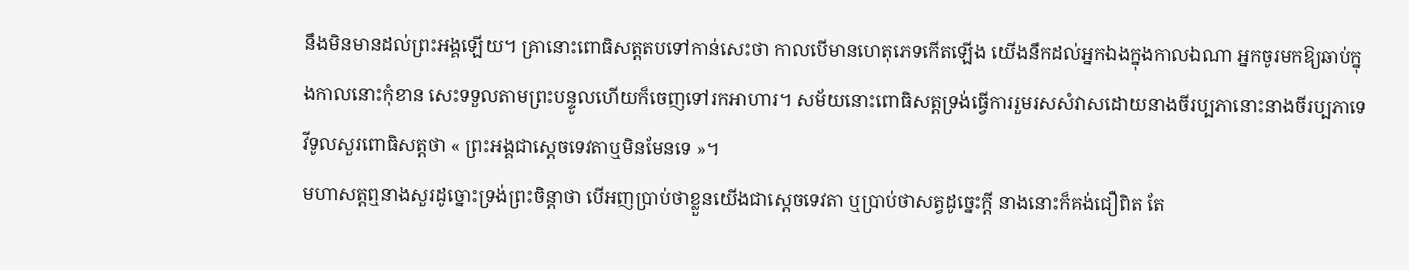នឹងមិនមានដល់ព្រះអង្គឡើយ។ គ្រានោះពោធិសត្តតបទៅកាន់សេះថា កាលបើមានហេតុភេទកើតឡើង យើងនឹកដល់អ្នកឯងក្នុងកាលឯណា អ្នកចូរមកឱ្យឆាប់ក្នុងកាលនោះកុំខាន សេះទទួលតាមព្រះបន្ទូលហើយក៏ចេញទៅរកអាហារ។ សម័យនោះពោធិសត្តទ្រង់ធ្វើការរួមរសសំវាសដោយនាងចីរប្បភានោះនាងចីរប្បភាទេវីទូលសួរពោធិសត្តថា « ព្រះអង្គជាស្ដេចទេវតាឬមិនមែនទេ »។
មហាសត្តឮនាងសួរដូច្នោះទ្រង់ព្រះចិន្ដាថា បើអញប្រាប់ថាខ្លួនយើងជាស្ដេចទេវតា ឬប្រាប់ថាសត្វដូច្នេះក្ដី នាងនោះក៏គង់ជឿពិត តែ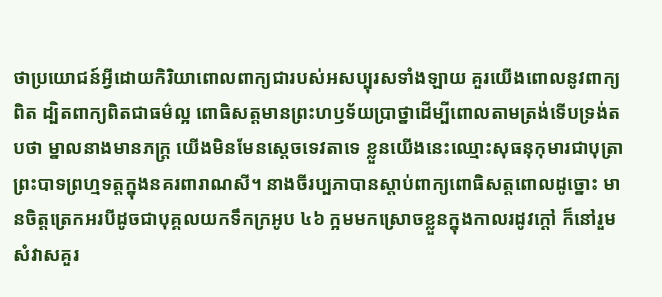ថាប្រយោជន៍អ្វីដោយកិរិយាពោលពាក្យជារបស់អសប្បុរសទាំងឡាយ គួរយើងពោលនូវពាក្យពិត ដ្បិតពាក្យពិតជាធម៌ល្អ ពោធិសត្តមានព្រះហឫទ័យប្រាថ្នាដើម្បីពោលតាមត្រង់ទើបទ្រង់តបថា ម្នាលនាងមានភក្រ្ដ យើងមិនមែនស្ដេចទេវតាទេ ខ្លួនយើងនេះឈ្មោះសុធនុកុមារជាបុត្រាព្រះបាទព្រហ្មទត្តក្នុងនគរពារាណសី។ នាងចីរប្បភាបានស្ដាប់ពាក្យពោធិសត្តពោលដូច្នោះ មានចិត្តត្រេកអរបីដូចជាបុគ្គលយកទឹកក្រអូប ៤៦ ក្អមមកស្រោចខ្លួនក្នុងកាលរដូវក្ដៅ ក៏នៅរួមសំវាសគួរ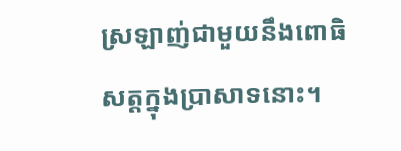ស្រឡាញ់ជាមួយនឹងពោធិសត្តក្នុងប្រាសាទនោះ។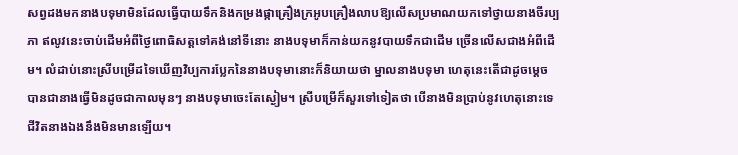សព្វដងមកនាងបទុមាមិនដែលធ្វើបាយទឹកនិងកម្រងផ្កាគ្រឿងក្រអូបគ្រឿងលាបឱ្យលើសប្រមាណយកទៅថ្វាយនាងចីរប្បភា ឥលូវនេះចាប់ដើមអំពីថ្ងៃពោធិសត្តទៅគង់នៅទីនោះ នាងបទុមាក៏កាន់យកនូវបាយទឹកជាដើម ច្រើនលើសជាងអំពីដើម។ លំដាប់នោះស្រីបម្រើដទៃឃើញវិប្បការប្លែកនៃនាងបទុមានោះក៏និយាយថា ម្នាលនាងបទុមា ហេតុនេះតើជាដូចម្ដេច បានជានាងធ្វើមិនដូចជាកាលមុនៗ នាងបទុមាចេះតែស្ងៀម។ ស្រីបម្រើក៏សួរទៅទៀតថា បើនាងមិនប្រាប់នូវហេតុនោះទេជីវិតនាងឯងនឹងមិនមានឡើយ។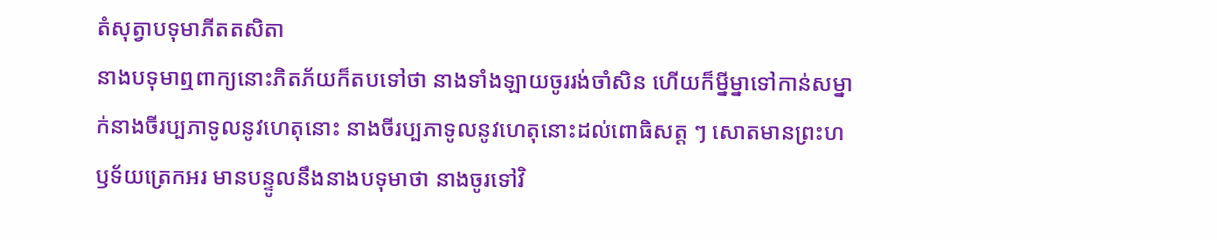តំសុត្វាបទុមាភីតតសិតា
នាងបទុមាឮពាក្យនោះភិតភ័យក៏តបទៅថា នាងទាំងឡាយចូររង់ចាំសិន ហើយក៏ម្នីម្នាទៅកាន់សម្នាក់នាងចីរប្បភាទូលនូវហេតុនោះ នាងចីរប្បភាទូលនូវហេតុនោះដល់ពោធិសត្ត ៗ សោតមានព្រះហឫទ័យត្រេកអរ មានបន្ទូលនឹងនាងបទុមាថា នាងចូរទៅវិ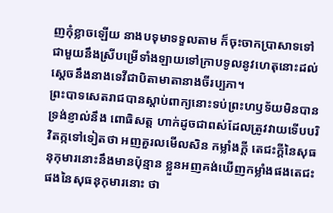ញកុំខ្លាចឡើយ នាងបទុមាទទួលតាម ក៏ចុះចាកប្រាសាទទៅជាមួយនឹងស្រីបម្រើទាំងឡាយទៅក្រាបទូលនូវហេតុនោះដល់ស្ដេចនឹងនាងទេវីជាបិតាមាតានាងចីរប្បភា។
ព្រះបាទសេតរាជបានស្ដាប់ពាក្យនោះទប់ព្រះហឫទ័យមិនបានទ្រង់ខ្ញាល់នឹង ពោធិសត្ត ហាក់ដូចជាពស់ដែលត្រូវវាយទើបបរិវិតក្កទៅទៀតថា អញគួរលមើលសិន កម្លាំងក្ដី តេជះក្ដីនៃសុធនុកុមារនោះនឹងមានប៉ុន្មាន ខ្លួនអញគង់ឃើញកម្លាំងផងតេជះផងនៃសុធនុកុមារនោះ ថា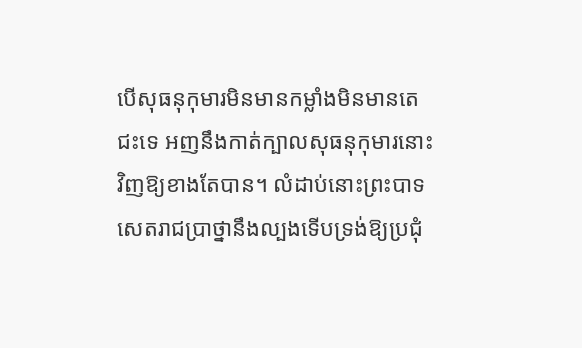បើសុធនុកុមារមិនមានកម្លាំងមិនមានតេជះទេ អញនឹងកាត់ក្បាលសុធនុកុមារនោះវិញឱ្យខាងតែបាន។ លំដាប់នោះព្រះបាទសេតរាជប្រាថ្នានឹងល្បងទើបទ្រង់ឱ្យប្រជុំ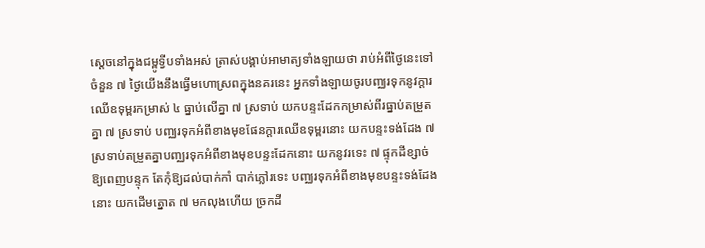ស្ដេចនៅក្នុងជម្ពូទ្វីបទាំងអស់ ត្រាស់បង្គាប់អាមាត្យទាំងឡាយថា រាប់អំពីថ្ងៃនេះទៅចំនួន ៧ ថ្ងៃយើងនឹងធ្វើមហោស្រពក្នុងនគរនេះ អ្នកទាំងឡាយចូរបញ្ឈរទុកនូវក្ដារឈើឧទុម្ពរកម្រាស់ ៤ ធ្នាប់លើគ្នា ៧ ស្រទាប់ យកបន្ទះដែកកម្រាស់ពីរធ្នាប់តម្រួតគ្នា ៧ ស្រទាប់ បញ្ឈរទុកអំពីខាងមុខផែនក្ដារឈើឧទុម្ពរនោះ យកបន្ទះទង់ដែង ៧ ស្រទាប់តម្រួតគ្នាបញ្ឈរទុកអំពីខាងមុខបន្ទះដែកនោះ យកនូវរទេះ ៧ ផ្ទុកដីខ្សាច់ឱ្យពេញបន្ទុក តែកុំឱ្យដល់បាក់កាំ បាក់ភ្លៅរទេះ បញ្ឈរទុកអំពីខាងមុខបន្ទះទង់ដែងនោះ យកដើមត្នោត ៧ មកលុងហើយ ច្រកដី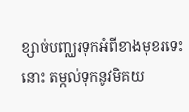ខ្សាច់បញ្ឈរទុកអំពីខាងមុខរទេះនោះ តម្កល់ទុកនូវមិគយ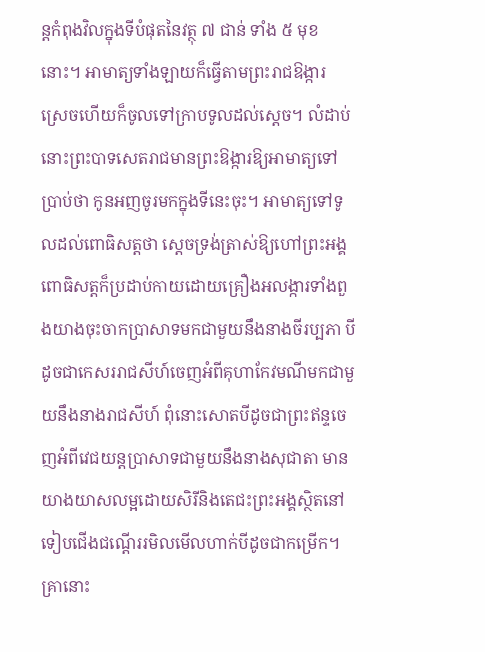ន្តកំពុងវិលក្នុងទីបំផុតនៃវត្ថុ ៧ ជាន់ ទាំង ៥ មុខនោះ។ អាមាត្យទាំងឡាយក៏ធ្វើតាមព្រះរាជឱង្ការ ស្រេចហើយក៏ចូលទៅក្រាបទូលដល់ស្ដេច។ លំដាប់នោះព្រះបាទសេតរាជមានព្រះឱង្ការឱ្យអាមាត្យទៅប្រាប់ថា កូនអញចូរមកក្នុងទីនេះចុះ។ អាមាត្យទៅទូលដល់ពោធិសត្តថា ស្ដេចទ្រង់ត្រាស់ឱ្យហៅព្រះអង្គ ពោធិសត្តក៏ប្រដាប់កាយដោយគ្រឿងអលង្ការទាំងពួងយាងចុះចាកប្រាសាទមកជាមួយនឹងនាងចីរប្បភា បីដូចជាកេសររាជសីហ៍ចេញអំពីគុហាកែវមណីមកជាមួយនឹងនាងរាជសីហ៍ ពុំនោះសោតបីដូចជាព្រះឥន្ទចេញអំពីវេជយន្តប្រាសាទជាមួយនឹងនាងសុជាតា មានយាងយាសលម្អដោយសិរីនិងតេជះព្រះអង្គស្ថិតនៅទៀបជើងជណ្ដើររមិលមើលហាក់បីដូចជាកម្រើក។ គ្រានោះ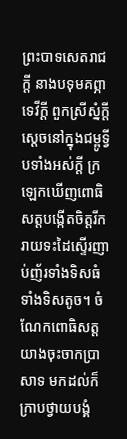ព្រះបាទសេតរាជក្ដី នាងបទុមគព្ភាទេវីក្ដី ពួកស្រីស្នំក្ដី ស្ដេចនៅក្នុងជម្ពូទ្វីបទាំងអស់ក្ដី ក្រឡេកឃើញពោធិសត្តបង្កើតចិត្តរីករាយទះដៃស្ទើរញាប់ញ័រទាំងទិសធំទាំងទិសតូច។ ចំណែកពោធិសត្តយាងចុះចាកប្រាសាទ មកដល់ក៏ក្រាបថ្វាយបង្គំ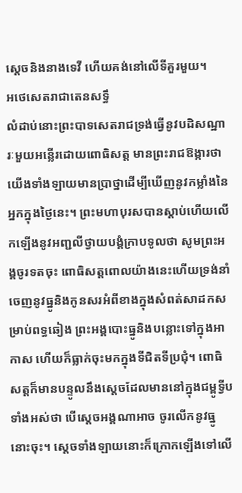ស្ដេចនិងនាងទេវី ហើយគង់នៅលើទីគួរមួយ។
អថេសេតរាជាតេនសទ្ធឹ
លំដាប់នោះព្រះបាទសេតរាជទ្រង់ធ្វើនូវបដិសណ្ឋារៈមួយអន្លើរដោយពោធិសត្ត មានព្រះរាជឱង្ការថា យើងទាំងឡាយមានប្រាថ្នាដើម្បីឃើញនូវកម្លាំងនៃអ្នកក្នុងថ្ងៃនេះ។ ព្រះមហាបុរសបានស្ដាប់ហើយលើកឡើងនូវអញ្ជលីថ្វាយបង្គំក្រាបទូលថា សូមព្រះអង្គចូរទតចុះ ពោធិសត្តពោលយ៉ាងនេះហើយទ្រង់នាំចេញនូវធ្នូនិងកូនសរអំពីខាងក្នុងសំពត់សាដកសម្រាប់ពទ្ធឆៀង ព្រះអង្គបោះធ្នូនិងបន្លោះទៅក្នុងអាកាស ហើយក៏ធ្លាក់ចុះមកក្នុងទីជិតទីប្រជុំ។ ពោធិសត្តក៏មានបន្ទូលនឹងស្ដេចដែលមាននៅក្នុងជម្ពូទ្វីបទាំងអស់ថា បើស្ដេចអង្គណាអាច ចូរលើកនូវធ្នូនោះចុះ។ ស្ដេចទាំងឡាយនោះក៏ក្រោកឡើងទៅលើ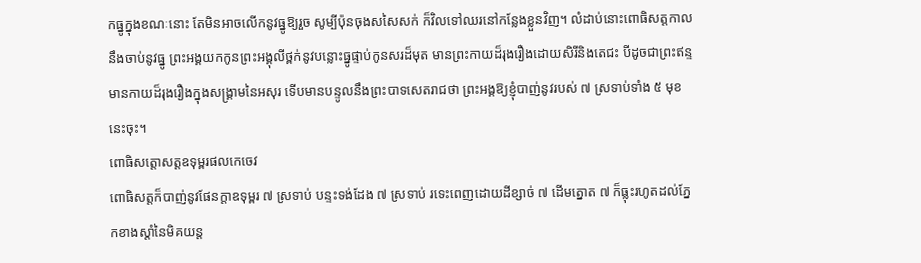កធ្នូក្នុងខណៈនោះ តែមិនអាចលើកនូវធ្នូឱ្យរួច សូម្បីប៉ុនចុងសសៃសក់ ក៏វិលទៅឈរនៅកន្លែងខ្លួនវិញ។ លំដាប់នោះពោធិសត្តកាលនឹងចាប់នូវធ្នូ ព្រះអង្គយកកូនព្រះអង្គុលីថ្ពក់នូវបន្លោះធ្នូផ្ទាប់កូនសរដ៏មុត មានព្រះកាយដ៏រុងរឿងដោយសិរីនិងតេជះ បីដូចជាព្រះឥន្ទមានកាយដ៏រុងរឿងក្នុងសង្រ្គាមនៃអសុរ ទើបមានបន្ទូលនឹងព្រះបាទសេតរាជថា ព្រះអង្គឱ្យខ្ញុំបាញ់នូវរបស់ ៧ ស្រទាប់ទាំង ៥ មុខនេះចុះ។
ពោធិសត្តោសត្តឧទុម្ពរផលកេចេវ
ពោធិសត្តក៏បាញ់នូវផែនក្ដាឧទុម្ពរ ៧ ស្រទាប់ បន្ទះទង់ដែង ៧ ស្រទាប់ រទេះពេញដោយដីខ្សាច់ ៧ ដើមត្នោត ៧ ក៏ធ្លុះរហូតដល់ភ្នែកខាងស្ដាំនៃមិគយន្ត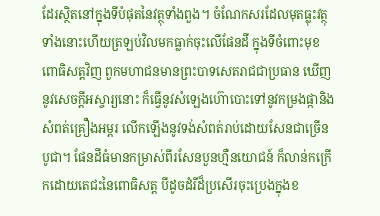ដែរស្ថិតនៅក្នុងទីបំផុតនៃវត្ថុទាំងពួង។ ចំណែកសរដែលមុតធ្លុះវត្ថុទាំងនោះហើយត្រឡប់វិលមកធ្លាក់ចុះលើផែនដី ក្នុងទីចំពោះមុខពោធិសត្តវិញ ពួកមហាជនមានព្រះបាទសេតរាជជាប្រធាន ឃើញនូវសេចក្ដីអស្ចារ្យនោះ ក៏ធ្វើនូវសំឡេងហ៊ោបោះទៅនូវកម្រងផ្កានិងសំពត់គ្រឿងអម្ពរ លើកឡើងនូវទង់សំពត់រាប់ដោយសែនជាច្រើនបូជា។ ផែនដីធំមានកម្រាស់ពីរសែនបួនហ្មឺនយោជន៍ ក៏លាន់កក្រើកដោយតេជះនៃពោធិសត្ត បីដូចដំរីដ៏ប្រសើរចុះប្រេងក្នុងខ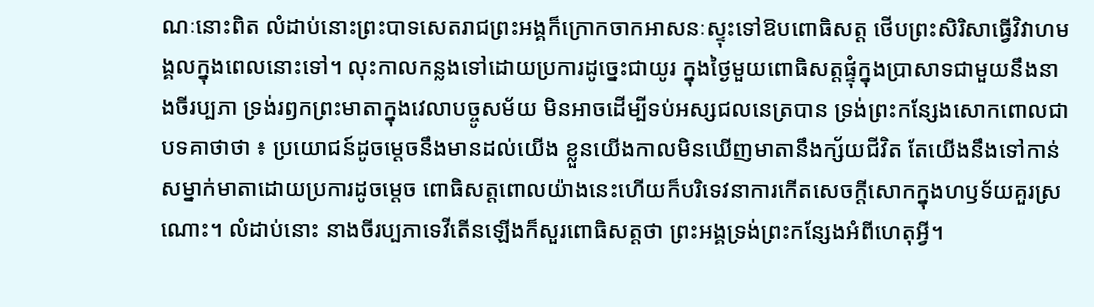ណៈនោះពិត លំដាប់នោះព្រះបាទសេតរាជព្រះអង្គក៏ក្រោកចាកអាសនៈស្ទុះទៅឱបពោធិសត្ត ថើបព្រះសិរិសាធ្វើវិវាហមង្គលក្នុងពេលនោះទៅ។ លុះកាលកន្លងទៅដោយប្រការដូច្នេះជាយូរ ក្នុងថ្ងៃមួយពោធិសត្តផ្ទុំក្នុងប្រាសាទជាមួយនឹងនាងចីរប្បភា ទ្រង់រឭកព្រះមាតាក្នុងវេលាបច្ចូសម័យ មិនអាចដើម្បីទប់អស្សជលនេត្របាន ទ្រង់ព្រះកន្សែងសោកពោលជាបទគាថាថា ៖ ប្រយោជន៍ដូចម្ដេចនឹងមានដល់យើង ខ្លួនយើងកាលមិនឃើញមាតានឹងក្ស័យជីវិត តែយើងនឹងទៅកាន់សម្នាក់មាតាដោយប្រការដូចម្ដេច ពោធិសត្តពោលយ៉ាងនេះហើយក៏បរិទេវនាការកើតសេចក្ដីសោកក្នុងហឫទ័យគួរស្រណោះ។ លំដាប់នោះ នាងចីរប្បភាទេវីតើនឡើងក៏សួរពោធិសត្តថា ព្រះអង្គទ្រង់ព្រះកន្សែងអំពីហេតុអ្វី។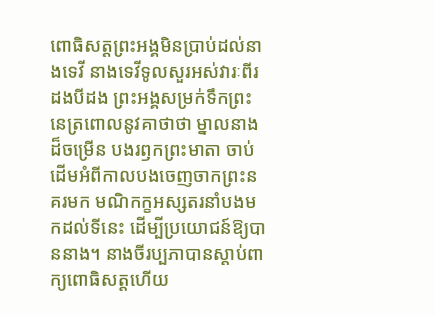ពោធិសត្តព្រះអង្គមិនប្រាប់ដល់នាងទេវី នាងទេវីទូលសួរអស់វារៈពីរដងបីដង ព្រះអង្គសម្រក់ទឹកព្រះនេត្រពោលនូវគាថាថា ម្នាលនាងដ៏ចម្រើន បងរឭកព្រះមាតា ចាប់ដើមអំពីកាលបងចេញចាកព្រះនគរមក មណិកក្ខអស្សតរនាំបងមកដល់ទីនេះ ដើម្បីប្រយោជន៍ឱ្យបាននាង។ នាងចីរប្បភាបានស្ដាប់ពាក្យពោធិសត្តហើយ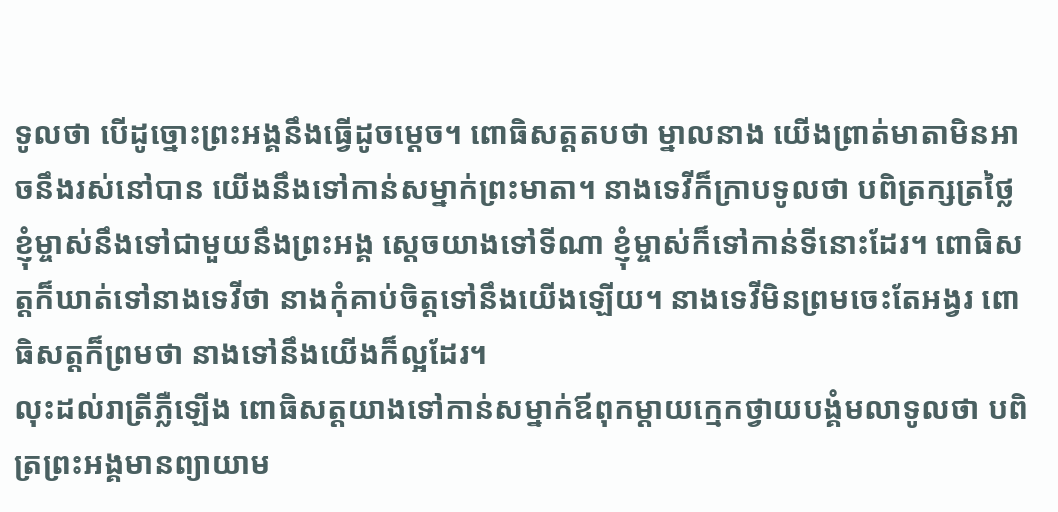ទូលថា បើដូច្នោះព្រះអង្គនឹងធ្វើដូចម្ដេច។ ពោធិសត្តតបថា ម្នាលនាង យើងព្រាត់មាតាមិនអាចនឹងរស់នៅបាន យើងនឹងទៅកាន់សម្នាក់ព្រះមាតា។ នាងទេវីក៏ក្រាបទូលថា បពិត្រក្សត្រថ្លៃ ខ្ញុំម្ចាស់នឹងទៅជាមួយនឹងព្រះអង្គ ស្ដេចយាងទៅទីណា ខ្ញុំម្ចាស់ក៏ទៅកាន់ទីនោះដែរ។ ពោធិសត្តក៏ឃាត់ទៅនាងទេវីថា នាងកុំគាប់ចិត្តទៅនឹងយើងឡើយ។ នាងទេវីមិនព្រមចេះតែអង្វរ ពោធិសត្តក៏ព្រមថា នាងទៅនឹងយើងក៏ល្អដែរ។
លុះដល់រាត្រីភ្លឺឡើង ពោធិសត្តយាងទៅកាន់សម្នាក់ឪពុកម្ដាយក្មេកថ្វាយបង្គំមលាទូលថា បពិត្រព្រះអង្គមានព្យាយាម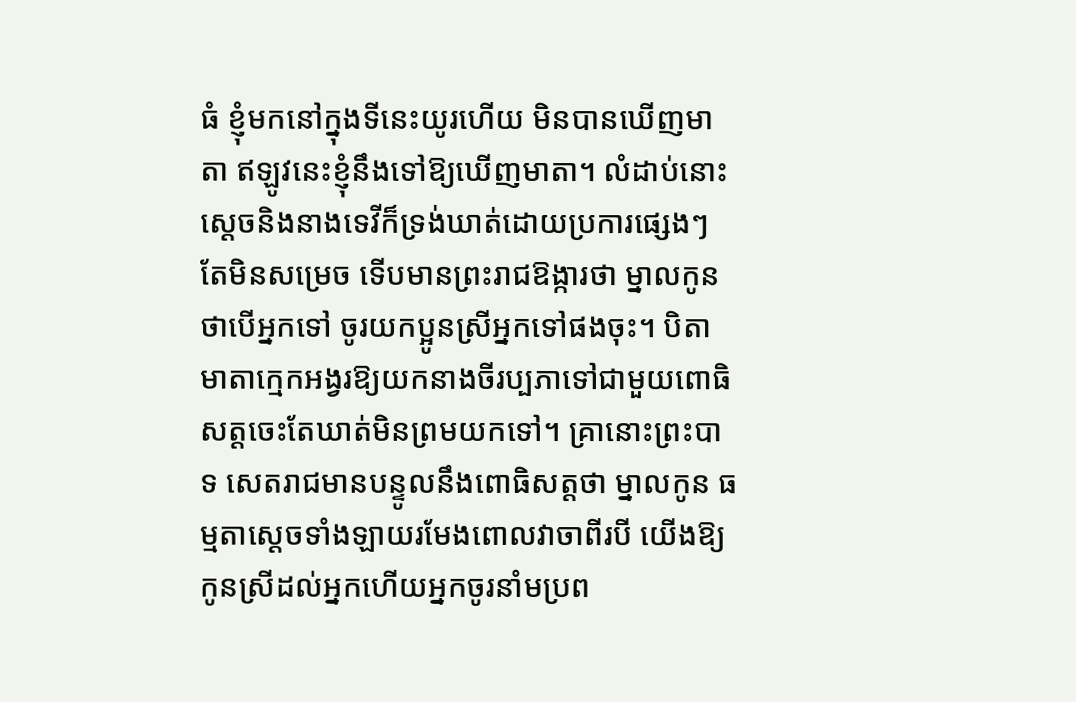ធំ ខ្ញុំមកនៅក្នុងទីនេះយូរហើយ មិនបានឃើញមាតា ឥឡូវនេះខ្ញុំនឹងទៅឱ្យឃើញមាតា។ លំដាប់នោះស្ដេចនិងនាងទេវីក៏ទ្រង់ឃាត់ដោយប្រការផ្សេងៗ តែមិនសម្រេច ទើបមានព្រះរាជឱង្ការថា ម្នាលកូន ថាបើអ្នកទៅ ចូរយកប្អូនស្រីអ្នកទៅផងចុះ។ បិតាមាតាក្មេកអង្វរឱ្យយកនាងចីរប្បភាទៅជាមួយពោធិសត្តចេះតែឃាត់មិនព្រមយកទៅ។ គ្រានោះព្រះបាទ សេតរាជមានបន្ទូលនឹងពោធិសត្តថា ម្នាលកូន ធម្មតាស្ដេចទាំងឡាយរមែងពោលវាចាពីរបី យើងឱ្យកូនស្រីដល់អ្នកហើយអ្នកចូរនាំមប្រព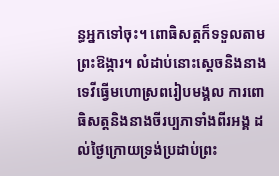ន្ធអ្នកទៅចុះ។ ពោធិសត្តក៏ទទួលតាមព្រះឱង្ការ។ លំដាប់នោះស្ដេចនិងនាងទេវីធ្វើមហោស្រពរៀបមង្គល ការពោធិសត្តនិងនាងចីរប្បភាទាំងពីរអង្គ ដល់ថ្ងៃក្រោយទ្រង់ប្រដាប់ព្រះ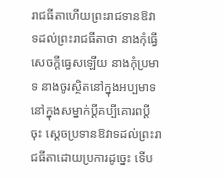រាជធីតាហើយព្រះរាជទានឱវាទដល់ព្រះរាជធីតាថា នាងកុំធ្វើសេចក្ដីធ្វេសឡើយ នាងកុំប្រមាទ នាងចូរស្ថិតនៅក្នុងអប្បមាទ នៅក្នុងសម្នាក់ប្ដីគប្បីគោរពប្ដីចុះ ស្ដេចប្រទានឱវាទដល់ព្រះរាជធីតាដោយប្រការដូច្នេះ ទើប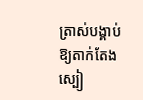ត្រាស់បង្គាប់ឱ្យតាក់តែងស្បៀ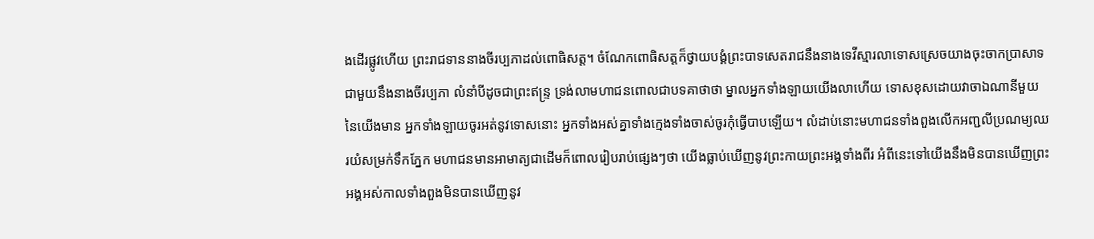ងដើរផ្លូវហើយ ព្រះរាជទាននាងចីរប្បភាដល់ពោធិសត្ត។ ចំណែកពោធិសត្តក៏ថ្វាយបង្គំព្រះបាទសេតរាជនឹងនាងទេវីស្មារលាទោសស្រេចយាងចុះចាកប្រាសាទជាមួយនឹងនាងចីរប្បភា លំនាំបីដូចជាព្រះឥន្រ្ទ ទ្រង់លាមហាជនពោលជាបទគាថាថា ម្នាលអ្នកទាំងឡាយយើងលាហើយ ទោសខុសដោយវាចាឯណានីមួយនៃយើងមាន អ្នកទាំងឡាយចូរអត់នូវទោសនោះ អ្នកទាំងអស់គ្នាទាំងក្មេងទាំងចាស់ចូរកុំធ្វើបាបឡើយ។ លំដាប់នោះមហាជនទាំងពួងលើកអញ្ជលីប្រណម្យឈរយំសម្រក់ទឹកភ្នែក មហាជនមានអាមាត្យជាដើមក៏ពោលរៀបរាប់ផ្សេងៗថា យើងធ្លាប់ឃើញនូវព្រះកាយព្រះអង្គទាំងពីរ អំពីនេះទៅយើងនឹងមិនបានឃើញព្រះអង្គអស់កាលទាំងពួងមិនបានឃើញនូវ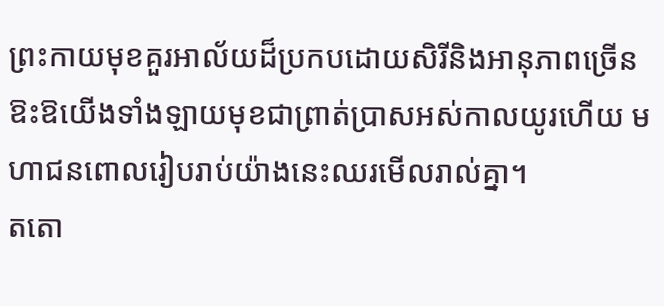ព្រះកាយមុខគួរអាល័យដ៏ប្រកបដោយសិរីនិងអានុភាពច្រើន ឱះឱយើងទាំងឡាយមុខជាព្រាត់ប្រាសអស់កាលយូរហើយ មហាជនពោលរៀបរាប់យ៉ាងនេះឈរមើលរាល់គ្នា។
តតោ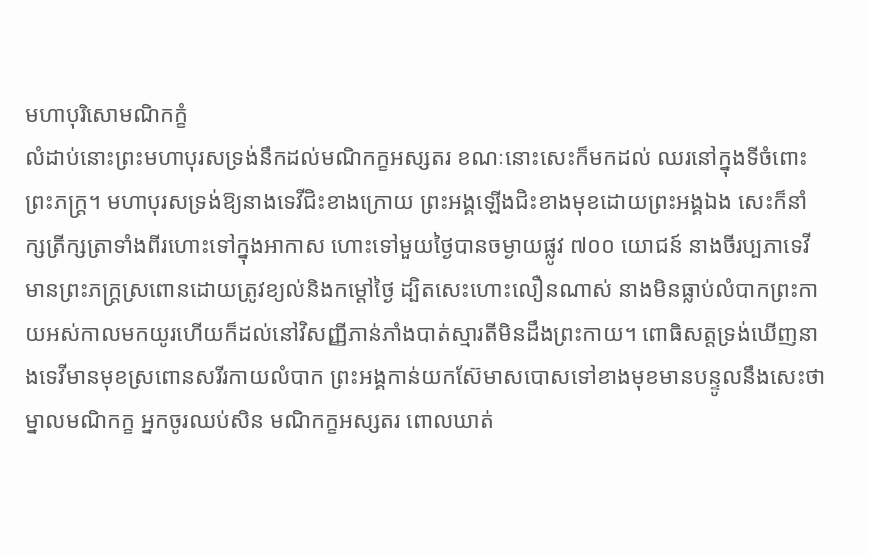មហាបុរិសោមណិកក្ខំ
លំដាប់នោះព្រះមហាបុរសទ្រង់នឹកដល់មណិកក្ខអស្សតរ ខណៈនោះសេះក៏មកដល់ ឈរនៅក្នុងទីចំពោះព្រះភក្រ្ត។ មហាបុរសទ្រង់ឱ្យនាងទេវីជិះខាងក្រោយ ព្រះអង្គឡើងជិះខាងមុខដោយព្រះអង្គឯង សេះក៏នាំក្សត្រីក្សត្រាទាំងពីរហោះទៅក្នុងអាកាស ហោះទៅមួយថ្ងៃបានចម្ងាយផ្លូវ ៧០០ យោជន៍ នាងចីរប្បភាទេវីមានព្រះភក្រ្តស្រពោនដោយត្រូវខ្យល់និងកម្ដៅថ្ងៃ ដ្បិតសេះហោះលឿនណាស់ នាងមិនធ្លាប់លំបាកព្រះកាយអស់កាលមកយូរហើយក៏ដល់នៅវិសញ្ញីភាន់ភាំងបាត់ស្មារតីមិនដឹងព្រះកាយ។ ពោធិសត្តទ្រង់ឃើញនាងទេវីមានមុខស្រពោនសរីរកាយលំបាក ព្រះអង្គកាន់យកស៊ែមាសបោសទៅខាងមុខមានបន្ទូលនឹងសេះថា ម្នាលមណិកក្ខ អ្នកចូរឈប់សិន មណិកក្ខអស្សតរ ពោលឃាត់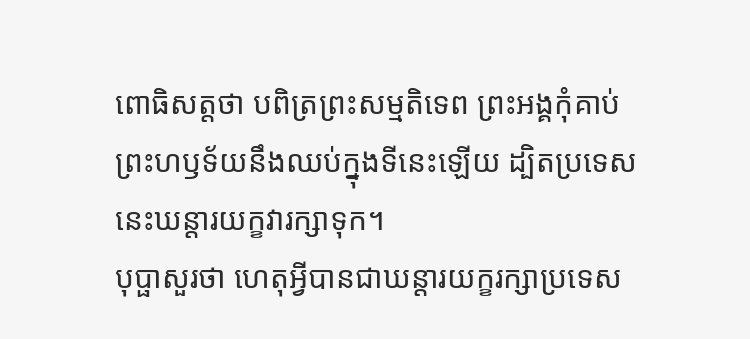ពោធិសត្តថា បពិត្រព្រះសម្មតិទេព ព្រះអង្គកុំគាប់ព្រះហឫទ័យនឹងឈប់ក្នុងទីនេះឡើយ ដ្បិតប្រទេសនេះឃន្តារយក្ខវារក្សាទុក។
បុប្ផាសួរថា ហេតុអ្វីបានជាឃន្តារយក្ខរក្សាប្រទេស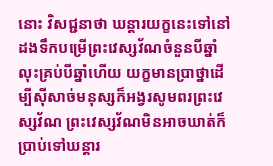នោះ វិសជ្ជនាថា ឃន្តារយក្ខនេះទៅនៅដងទឹកបម្រើព្រះវេស្សវ័ណចំនួនបីឆ្នាំ លុះគ្រប់បីឆ្នាំហើយ យក្ខមានប្រាថ្នាដើម្បីស៊ីសាច់មនុស្សក៏អង្វរសូមពរព្រះវេស្សវ័ណ ព្រះវេស្សវ័ណមិនអាចឃាត់ក៏ប្រាប់ទៅឃន្តារ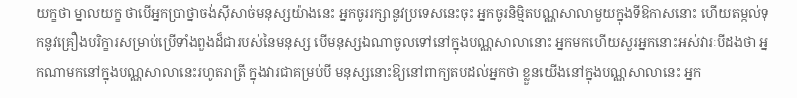យក្ខថា ម្នាលយក្ខ ថាបើអ្នកប្រាថ្នាចង់ស៊ីសាច់មនុស្សយ៉ាងនេះ អ្នកចូររក្សានូវប្រទេសនេះចុះ អ្នកចូរនិម្មិតបណ្ណសាលាមួយក្នុងទីឱកាសនោះ ហើយតម្កល់ទុកនូវគ្រឿងបរិក្ខារសម្រាប់ប្រើទាំងពួងដ៏ជារបស់នៃមនុស្ស បើមនុស្សឯណាចូលទៅនៅក្នុងបណ្ណសាលានោះ អ្នកមកហើយសួរអ្នកនោះអស់វារៈបីដងថា អ្នកណាមកនៅក្នុងបណ្ណសាលានេះរហូតរាត្រី ក្នុងវារជាគម្រប់បី មនុស្សនោះឱ្យនៅពាក្យតបដល់អ្នកថា ខ្លួនយើងនៅក្នុងបណ្ណសាលានេះ អ្នក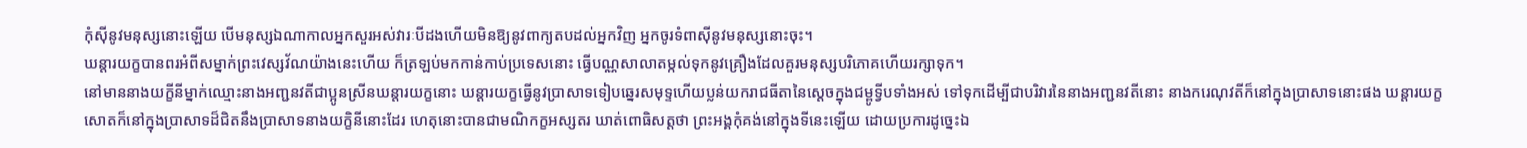កុំស៊ីនូវមនុស្សនោះឡើយ បើមនុស្សឯណាកាលអ្នកសួរអស់វារៈបីដងហើយមិនឱ្យនូវពាក្យតបដល់អ្នកវិញ អ្នកចូរទំពាស៊ីនូវមនុស្សនោះចុះ។
ឃន្តារយក្ខបានពរអំពីសម្នាក់ព្រះវេស្សវ័ណយ៉ាងនេះហើយ ក៏ត្រឡប់មកកាន់កាប់ប្រទេសនោះ ធ្វើបណ្ណសាលាតម្កល់ទុកនូវគ្រឿងដែលគួរមនុស្សបរិភោគហើយរក្សាទុក។
នៅមាននាងយក្ខីនីម្នាក់ឈ្មោះនាងអញ្ជនវតីជាប្អូនស្រីនឃន្តារយក្ខនោះ ឃន្តារយក្ខធ្វើនូវប្រាសាទទៀបឆ្នេរសមុទ្ទហើយប្លន់យករាជធីតានៃស្ដេចក្នុងជម្ពូទ្វីបទាំងអស់ ទៅទុកដើម្បីជាបរិវារនៃនាងអញ្ជនវតីនោះ នាងករេណុវតីក៏នៅក្នុងប្រាសាទនោះផង ឃន្តារយក្ខសោតក៏នៅក្នុងប្រាសាទដ៏ជិតនឹងប្រាសាទនាងយក្ខិនីនោះដែរ ហេតុនោះបានជាមណិកក្ខអស្សតរ ឃាត់ពោធិសត្តថា ព្រះអង្គកុំគង់នៅក្នុងទីនេះឡើយ ដោយប្រការដូច្នេះឯ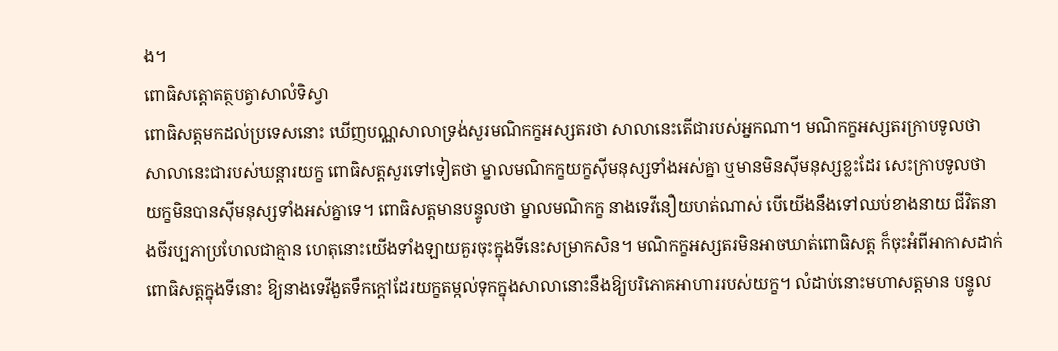ង។
ពោធិសត្តោតត្ថបត្វាសាលំទិស្វា
ពោធិសត្តមកដល់ប្រទេសនោះ ឃើញបណ្ណសាលាទ្រង់សួរមណិកក្ខអស្សតរថា សាលានេះតើជារបស់អ្នកណា។ មណិកក្ខអស្សតរក្រាបទូលថា សាលានេះជារបស់ឃន្តារយក្ខ ពោធិសត្តសួរទៅទៀតថា ម្នាលមណិកក្ខយក្ខស៊ីមនុស្សទាំងអស់គ្នា ឬមានមិនស៊ីមនុស្សខ្លះដែរ សេះក្រាបទូលថា យក្ខមិនបានស៊ីមនុស្សទាំងអស់គ្នាទេ។ ពោធិសត្តមានបន្ទូលថា ម្នាលមណិកក្ខ នាងទេវីនឿយហត់ណាស់ បើយើងនឹងទៅឈប់ខាងនាយ ជីវិតនាងចីរប្បភាប្រហែលជាគ្មាន ហេតុនោះយើងទាំងឡាយគួរចុះក្នុងទីនេះសម្រាកសិន។ មណិកក្ខអស្សតរមិនអាចឃាត់ពោធិសត្ត ក៏ចុះអំពីអាកាសដាក់ពោធិសត្តក្នុងទីនោះ ឱ្យនាងទេវីងួតទឹកក្ដៅដែរយក្ខតម្កល់ទុកក្នុងសាលានោះនឹងឱ្យបរិភោគអាហាររបស់យក្ខ។ លំដាប់នោះមហាសត្តមាន បន្ទូល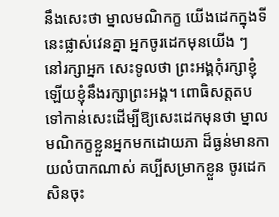នឹងសេះថា ម្នាលមណិកក្ខ យើងដេកក្នុងទីនេះផ្លាស់វេនគ្នា អ្នកចូរដេកមុនយើង ៗ នៅរក្សាអ្នក សេះទូលថា ព្រះអង្គកុំរក្សាខ្ញុំឡើយខ្ញុំនឹងរក្សាព្រះអង្គ។ ពោធិសត្តតបទៅកាន់សេះដើម្បីឱ្យសេះដេកមុនថា ម្នាលមណិកក្ខខ្លួនអ្នកមកដោយភា ដ៏ធ្ងន់មានកាយលំបាកណាស់ គប្បីសម្រាកខ្លួន ចូរដេកសិនចុះ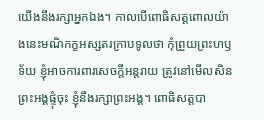យើងនឹងរក្សាអ្នកឯង។ កាលបើពោធិសត្តពោលយ៉ាងនេះមណិកក្ខអស្សតរក្រាបទូលថា កុំព្រួយព្រះហឫទ័យ ខ្ញុំអាចការពារសេចក្ដីអន្តរាយ ត្រូវនៅមើលសិន ព្រះអង្គផ្ទុំចុះ ខ្ញុំនឹងរក្សាព្រះអង្គ។ ពោធិសត្តបា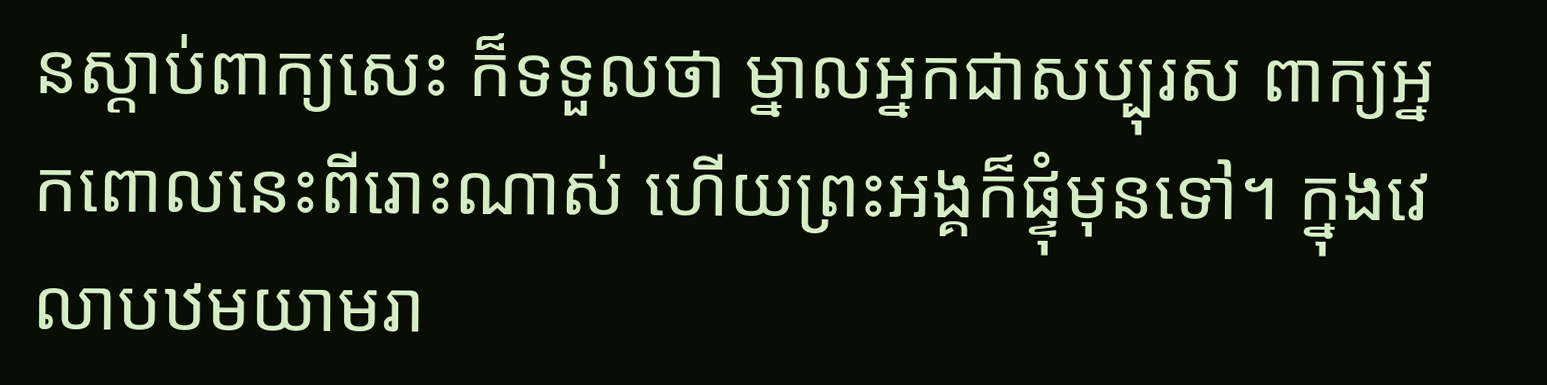នស្ដាប់ពាក្យសេះ ក៏ទទួលថា ម្នាលអ្នកជាសប្បុរស ពាក្យអ្នកពោលនេះពីរោះណាស់ ហើយព្រះអង្គក៏ផ្ទុំមុនទៅ។ ក្នុងវេលាបឋមយាមរា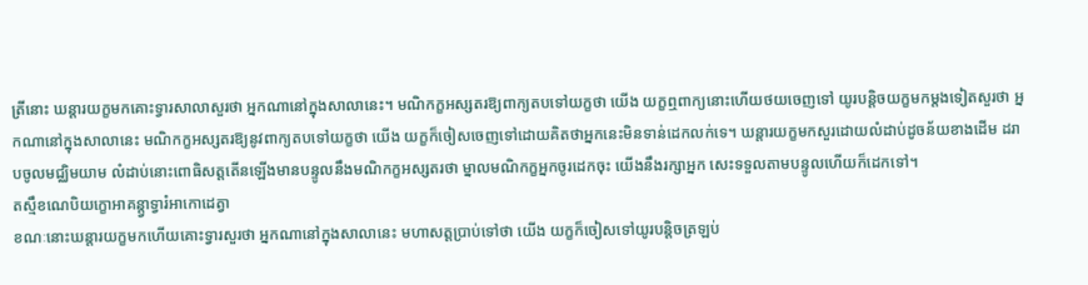ត្រីនោះ ឃន្តារយក្ខមកគោះទ្វារសាលាសួរថា អ្នកណានៅក្នុងសាលានេះ។ មណិកក្ខអស្សតរឱ្យពាក្យតបទៅយក្ខថា យើង យក្ខឮពាក្យនោះហើយថយចេញទៅ យូរបន្តិចយក្ខមកម្ដងទៀតសួរថា អ្នកណានៅក្នុងសាលានេះ មណិកក្ខអស្សតរឱ្យនូវពាក្យតបទៅយក្ខថា យើង យក្ខក៏ចៀសចេញទៅដោយគិតថាអ្នកនេះមិនទាន់ដេកលក់ទេ។ ឃន្តារយក្ខមកសួរដោយលំដាប់ដូចន័យខាងដើម ដរាបចូលមជ្ឈិមយាម លំដាប់នោះពោធិសត្តតើនឡើងមានបន្ទូលនឹងមណិកក្ខអស្សតរថា ម្នាលមណិកក្ខអ្នកចូរដេកចុះ យើងនឹងរក្សាអ្នក សេះទទួលតាមបន្ទូលហើយក៏ដេកទៅ។
តស្មឹខណេបិយក្ខោអាគន្ត្វាទ្វារំអាកោដេត្វា
ខណៈនោះឃន្តារយក្ខមកហើយគោះទ្វារសួរថា អ្នកណានៅក្នុងសាលានេះ មហាសត្តប្រាប់ទៅថា យើង យក្ខក៏ចៀសទៅយូរបន្តិចត្រឡប់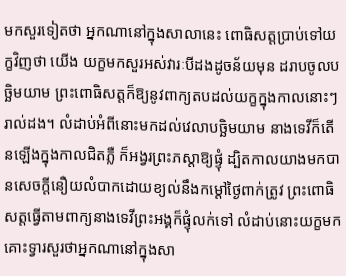មកសួរទៀតថា អ្នកណានៅក្នុងសាលានេះ ពោធិសត្តប្រាប់ទៅយក្ខវិញថា យើង យក្ខមកសួរអស់វារៈបីដងដូចន័យមុន ដរាបចូលបច្ឆិមយាម ព្រះពោធិសត្តក៏ឱ្យនូវពាក្យតបដល់យក្ខក្នុងកាលនោះៗរាល់ដង។ លំដាប់អំពីនោះមកដល់វេលាបច្ឆិមយាម នាងទេវីក៏តើនឡើងក្នុងកាលជិតភ្លឺ ក៏អង្វរព្រះភស្ដាឱ្យផ្ទុំ ដ្បិតកាលយាងមកបានសេចក្ដីនឿយលំបាកដោយខ្យល់នឹងកម្ដៅថ្ងៃពាក់ត្រូវ ព្រះពោធិសត្តធ្វើតាមពាក្យនាងទេវីព្រះអង្គក៏ផ្ទុំលក់ទៅ លំដាប់នោះយក្ខមកគោះទ្វារសួរថាអ្នកណានៅក្នុងសា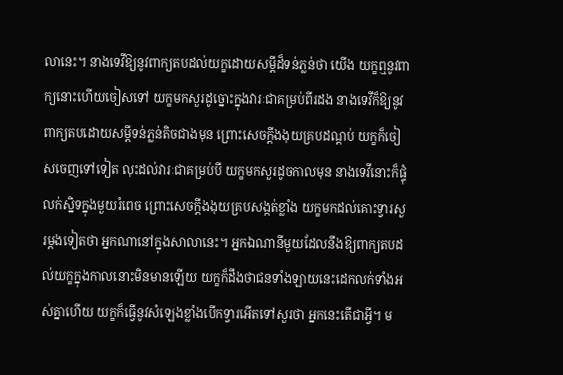លានេះ។ នាងទេវីឱ្យនូវពាក្យតបដល់យក្ខដោយសម្ដីដ៏ទន់ភ្លន់ថា យើង យក្ខឮនូវពាក្យនោះហើយចៀសទៅ យក្ខមកសួរដូច្នោះក្នុងវារៈជាគម្រប់ពីរដង នាងទេវីក៏ឱ្យនូវពាក្យតបដោយសម្ដីទន់ភ្លន់តិចជាងមុន ព្រោះសេចក្ដីងងុយគ្របដណ្ដប់ យក្ខក៏ចៀសចេញទៅទៀត លុះដល់វារៈជាគម្រប់បី យក្ខមកសួរដូចកាលមុន នាងទេវីនោះក៏ផ្ទុំលក់ស្និទក្នុងមួយរំពេច ព្រោះសេចក្ដីងងុយគ្របសង្កត់ខ្លាំង យក្ខមកដល់គោះទ្វារសួរម្ដងទៀតថា អ្នកណានៅក្នុងសាលានេះ។ អ្នកឯណានីមួយដែលនឹងឱ្យពាក្យតបដល់យក្ខក្នុងកាលនោះមិនមានឡើយ យក្ខក៏ដឹងថាជនទាំងឡាយនេះដេកលក់ទាំងអស់គ្នាហើយ យក្ខក៏ធ្វើនូវសំឡេងខ្លាំងបើកទ្វារអើតទៅសួរថា អ្នកនេះតើជាអ្វី។ ម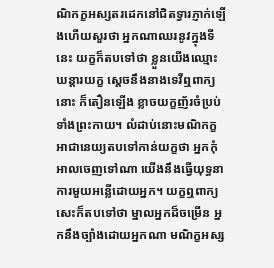ណិកក្ខអស្សតរដេកនៅជិតទ្វារភ្ញាក់ឡើងហើយសួរថា អ្នកណាឈរនូវក្នុងទីនេះ យក្ខក៏តបទៅថា ខ្លួនយើងឈ្មោះឃន្តារយក្ខ ស្ដេចនឹងនាងទេវីឮពាក្យនោះ ក៏តឿនឡើង ខ្លាចយក្ខញ័រចំប្រប់ទាំងព្រះកាយ។ លំដាប់នោះមណិកក្ខអាជានេយ្យតបទៅកាន់យក្ខថា អ្នកកុំអាលចេញទៅណា យើងនឹងធ្វើយុទ្ធនាការមួយអន្លើដោយអ្នក។ យក្ខឮពាក្យសេះក៏តបទៅថា ម្នាលអ្នកដ៏ចម្រើន អ្នកនឹងច្បាំងដោយអ្នកណា មណិក្ខអស្ស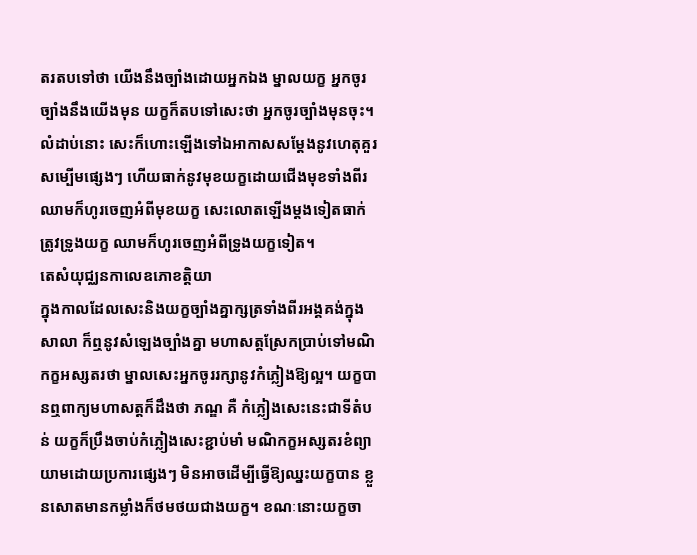តរតបទៅថា យើងនឹងច្បាំងដោយអ្នកឯង ម្នាលយក្ខ អ្នកចូរច្បាំងនឹងយើងមុន យក្ខក៏តបទៅសេះថា អ្នកចូរច្បាំងមុនចុះ។ លំដាប់នោះ សេះក៏ហោះឡើងទៅឯអាកាសសម្ដែងនូវហេតុគួរសម្បើមផ្សេងៗ ហើយធាក់នូវមុខយក្ខដោយជើងមុខទាំងពីរឈាមក៏ហូរចេញអំពីមុខយក្ខ សេះលោតឡើងម្ដងទៀតធាក់ត្រូវទ្រូងយក្ខ ឈាមក៏ហូរចេញអំពីទ្រូងយក្ខទៀត។
តេសំយុជ្ឈនកាលេឧភោខត្តិយា
ក្នុងកាលដែលសេះនិងយក្ខច្បាំងគ្នាក្សត្រទាំងពីរអង្គគង់ក្នុងសាលា ក៏ឮនូវសំឡេងច្បាំងគ្នា មហាសត្តស្រែកប្រាប់ទៅមណិកក្ខអស្សតរថា ម្នាលសេះអ្នកចូររក្សានូវកំភ្លៀងឱ្យល្អ។ យក្ខបានឮពាក្យមហាសត្តក៏ដឹងថា ភណ្ឌ គឺ កំភ្លៀងសេះនេះជាទីតំបន់ យក្ខក៏ប្រឹងចាប់កំភ្លៀងសេះខ្ជាប់មាំ មណិកក្ខអស្សតរខំព្យាយាមដោយប្រការផ្សេងៗ មិនអាចដើម្បីធ្វើឱ្យឈ្នះយក្ខបាន ខ្លួនសោតមានកម្លាំងក៏ថមថយជាងយក្ខ។ ខណៈនោះយក្ខចា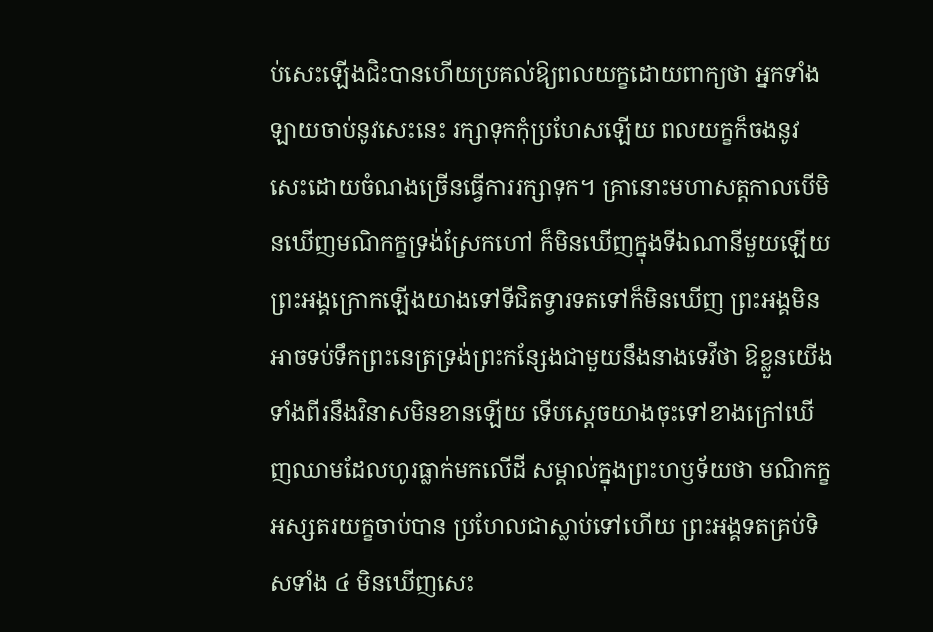ប់សេះឡើងជិះបានហើយប្រគល់ឱ្យពលយក្ខដោយពាក្យថា អ្នកទាំងឡាយចាប់នូវសេះនេះ រក្សាទុកកុំប្រហែសឡើយ ពលយក្ខក៏ចងនូវសេះដោយចំណងច្រើនធ្វើការរក្សាទុក។ គ្រានោះមហាសត្តកាលបើមិនឃើញមណិកក្ខទ្រង់ស្រែកហៅ ក៏មិនឃើញក្នុងទីឯណានីមួយឡើយ ព្រះអង្គក្រោកឡើងយាងទៅទីជិតទ្វារទតទៅក៏មិនឃើញ ព្រះអង្គមិនអាចទប់ទឹកព្រះនេត្រទ្រង់ព្រះកន្សែងជាមួយនឹងនាងទេវីថា ឱខ្លួនយើងទាំងពីរនឹងវិនាសមិនខានឡើយ ទើបស្ដេចយាងចុះទៅខាងក្រៅឃើញឈាមដែលហូរធ្លាក់មកលើដី សម្គាល់ក្នុងព្រះហឫទ័យថា មណិកក្ខអស្សតរយក្ខចាប់បាន ប្រហែលជាស្លាប់ទៅហើយ ព្រះអង្គទតគ្រប់ទិសទាំង ៤ មិនឃើញសេះ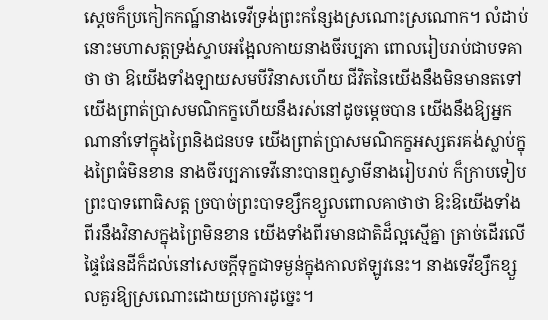ស្ដេចក៏ប្រកៀកកណ្ឋ៍នាងទេវីទ្រង់ព្រះកន្សែងស្រណោះស្រណោក។ លំដាប់នោះមហាសត្តទ្រង់ស្ទាបអង្អែលកាយនាងចីរប្បភា ពោលរៀបរាប់ជាបទគាថា ថា ឱយើងទាំងឡាយសមបីវិនាសហើយ ជីវិតនៃយើងនឹងមិនមានតទៅ យើងព្រាត់ប្រាសមណិកក្ខហើយនឹងរស់នៅដូចម្ដេចបាន យើងនឹងឱ្យអ្នកណានាំទៅក្នុងព្រៃនិងជនបទ យើងព្រាត់ប្រាសមណិកក្ខអស្សតរគង់ស្លាប់ក្នុងព្រៃធំមិនខាន នាងចីរប្បភាទេវីនោះបានឮស្វាមីនាងរៀបរាប់ ក៏ក្រាបទៀបព្រះបាទពោធិសត្ត ច្របាច់ព្រះបាទខ្សឹកខ្សួលពោលគាថាថា ឱះឱយើងទាំងពីរនឹងវិនាសក្នុងព្រៃមិនខាន យើងទាំងពីរមានជាតិដ៏ល្អស្មើគ្នា ត្រាច់ដើរលើផ្ទៃផែនដីក៏ដល់នៅសេចក្ដីទុក្ខជាទម្ងន់ក្នុងកាលឥឡូវនេះ។ នាងទេវីខ្សឹកខ្សួលគួរឱ្យស្រណោះដោយប្រការដូច្នេះ។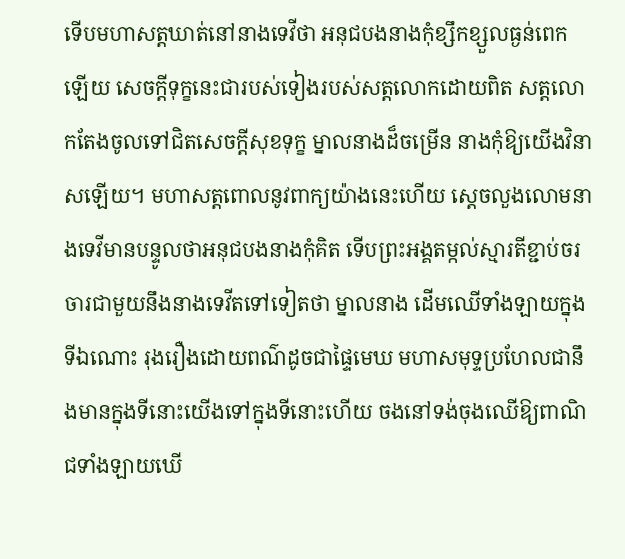ទើបមហាសត្តឃាត់នៅនាងទេវីថា អនុជបងនាងកុំខ្សឹកខ្សួលធ្ងន់ពេកឡើយ សេចក្ដីទុក្ខនេះជារបស់ទៀងរបស់សត្តលោកដោយពិត សត្តលោកតែងចូលទៅជិតសេចក្ដីសុខទុក្ខ ម្នាលនាងដ៏ចម្រើន នាងកុំឱ្យយើងវិនាសឡើយ។ មហាសត្តពោលនូវពាក្យយ៉ាងនេះហើយ ស្ដេចលួងលោមនាងទេវីមានបន្ទូលថាអនុជបងនាងកុំគិត ទើបព្រះអង្គតម្កល់ស្មារតីខ្ជាប់ចរចារជាមួយនឹងនាងទេវីតទៅទៀតថា ម្នាលនាង ដើមឈើទាំងឡាយក្នុងទីឯណោះ រុងរឿងដោយពណ៌ដូចជាផ្ទៃមេឃ មហាសមុទ្ទប្រហែលជានឹងមានក្នុងទីនោះយើងទៅក្នុងទីនោះហើយ ចងនៅទង់ចុងឈើឱ្យពាណិជទាំងឡាយឃើ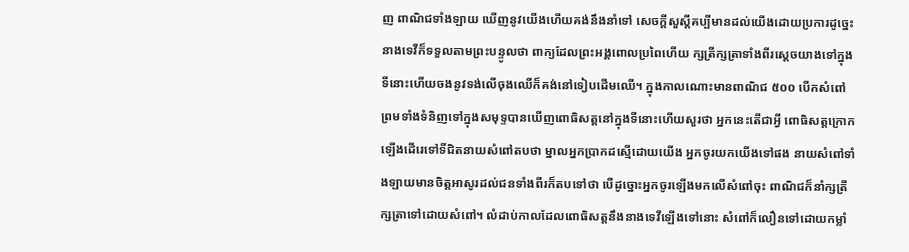ញ ពាណិជទាំងឡាយ ឃើញនូវយើងហើយគង់នឹងនាំទៅ សេចក្ដីសួស្ដីគប្បីមានដល់យើងដោយប្រការដូច្នេះ នាងទេវីក៏ទទួលតាមព្រះបន្ទូលថា ពាក្យដែលព្រះអង្គពោលប្រពៃហើយ ក្សត្រីក្សត្រាទាំងពីរស្ដេចយាងទៅក្នុងទីនោះហើយចងនូវទង់លើចុងឈើក៏គង់នៅទៀបដើមឈើ។ ក្នុងកាលណោះមានពាណិជ ៥០០ បើកសំពៅព្រមទាំងទំនិញទៅក្នុងសមុទ្ទបានឃើញពោធិសត្តនៅក្នុងទីនោះហើយសួរថា អ្នកនេះតើជាអ្វី ពោធិសត្តក្រោកឡើងដើរេទៅទីជិតនាយសំពៅតបថា ម្នាលអ្នកប្រាកដស្មើដោយយើង អ្នកចូរយកយើងទៅផង នាយសំពៅទាំងឡាយមានចិត្តអាសូរដល់ជនទាំងពីរក៏តបទៅថា បើដូច្នោះអ្នកចូរឡើងមកលើសំពៅចុះ ពាណិជក៏នាំក្សត្រីក្សត្រាទៅដោយសំពៅ។ លំដាប់កាលដែលពោធិសត្តនឹងនាងទេវីឡើងទៅនោះ សំពៅក៏លឿនទៅដោយកម្លាំ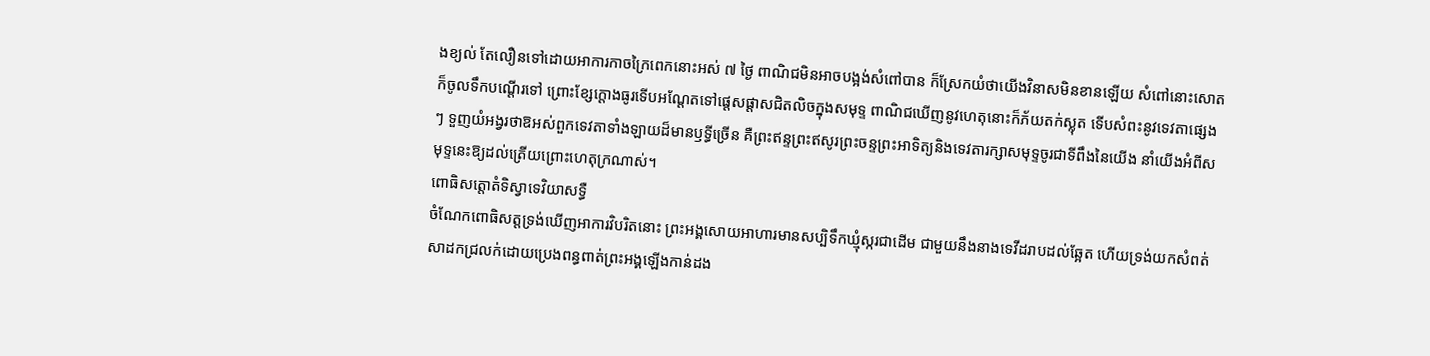ងខ្យល់ តែលឿនទៅដោយអាការកាចក្រៃពេកនោះអស់ ៧ ថ្ងៃ ពាណិជមិនអាចបង្អង់សំពៅបាន ក៏ស្រែកយំថាយើងវិនាសមិនខានឡើយ សំពៅនោះសោតក៏ចូលទឹកបណ្ដើរទៅ ព្រោះខ្សែក្ដោងធូរទើបអណ្ដែតទៅផ្ដេសផ្ដាសជិតលិចក្នុងសមុទ្ទ ពាណិជឃើញនូវហេតុនោះក៏ភ័យតក់ស្លុត ទើបសំពះនូវទេវតាផ្សេងៗ ទួញយំអង្វរថាឱអស់ពួកទេវតាទាំងឡាយដ៏មានឫទ្ធីច្រើន គឺព្រះឥន្ទព្រះឥសូរព្រះចន្ទព្រះអាទិត្យនិងទេវតារក្សាសមុទ្ទចូរជាទីពឹងនៃយើង នាំយើងអំពីសមុទ្ទនេះឱ្យដល់ត្រើយព្រោះហេតុក្រណាស់។
ពោធិសត្តោតំទិស្វាទេវិយាសទ្ធឺ
ចំណែកពោធិសត្តទ្រង់ឃើញអាការវិបរិតនោះ ព្រះអង្គសោយអាហារមានសប្បិទឹកឃ្មុំស្ករជាដើម ជាមួយនឹងនាងទេវីដរាបដល់ឆ្អែត ហើយទ្រង់យកសំពត់សាដកជ្រលក់ដោយប្រេងពន្ធពាត់ព្រះអង្គឡើងកាន់ដង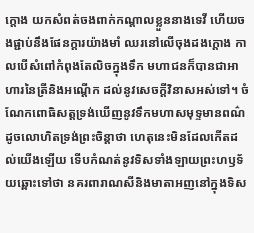ក្ដោង យកសំពត់ចងពាក់កណ្ដាលខ្លួននាងទេវី ហើយចងផ្ជាប់នឹងផែនក្ដារយ៉ាងមាំ ឈរនៅលើចុងដងក្ដោង កាលបើសំពៅកំពុងតែលិចក្នុងទឹក មហាជនក៏បានជាអាហារនៃត្រីនិងអណ្ដើក ដល់នូវសេចក្ដីវិនាសអស់ទៅ។ ចំណែកពោធិសត្តទ្រង់ឃើញនូវទឹកមហាសមុទ្ទមានពណ៌ដូចលោហិតទ្រង់ព្រះចិន្ដាថា ហេតុនេះមិនដែលកើតដល់យើងឡើយ ទើបកំណត់នូវទិសទាំងឡាយព្រះហឫទ័យឆ្ពោះទៅថា នគរពារាណសីនិងមាតាអញនៅក្នុងទិស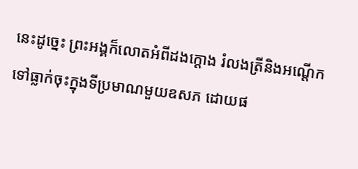នេះដូច្នេះ ព្រះអង្គក៏លោតអំពីដងក្ដោង រំលងត្រីនិងអណ្ដើកទៅធ្លាក់ចុះក្នុងទីប្រមាណមួយឧសភ ដោយផ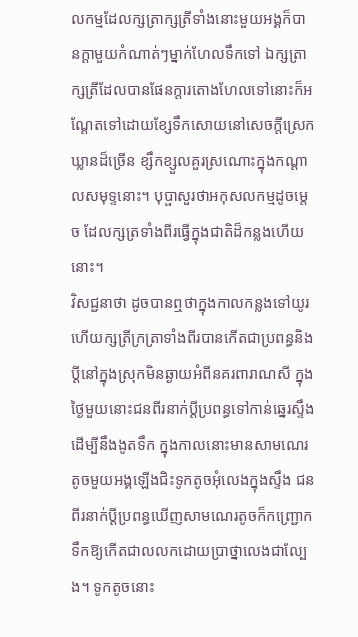លកម្មដែលក្សត្រាក្សត្រីទាំងនោះមួយអង្គក៏បានក្ដាមួយកំណាត់ៗម្នាក់ហែលទឹកទៅ ឯក្សត្រាក្សត្រីដែលបានផែនក្ដារតោងហែលទៅនោះក៏អណ្ដែតទៅដោយខ្សែទឹកសោយនៅសេចក្ដីស្រេកឃ្លានដ៏ច្រើន ខ្សឹកខ្សួលគួរស្រណោះក្នុងកណ្ដាលសមុទ្ទនោះ។ បុប្ផាសួរថាអកុសលកម្មដូចម្ដេច ដែលក្សត្រទាំងពីរធ្វើក្នុងជាតិដ៏កន្លងហើយនោះ។
វិសជ្ជនាថា ដូចបានឮថាក្នុងកាលកន្លងទៅយូរហើយក្សត្រីក្រត្រាទាំងពីរបានកើតជាប្រពន្ធនិងប្ដីនៅក្នុងស្រុកមិនឆ្ងាយអំពីនគរពារាណសី ក្នុងថ្ងៃមួយនោះជនពីរនាក់ប្ដីប្រពន្ធទៅកាន់ឆ្នេរស្ទឹងដើម្បីនឹងងូតទឹក ក្នុងកាលនោះមានសាមណេរតូចមួយអង្គឡើងជិះទូកតូចអុំលេងក្នុងស្ទឹង ជនពីរនាក់ប្ដីប្រពន្ធឃើញសាមណេរតូចក៏កញ្ជ្រោកទឹកឱ្យកើតជាលលកដោយប្រាថ្នាលេងជាល្បែង។ ទូកតូចនោះ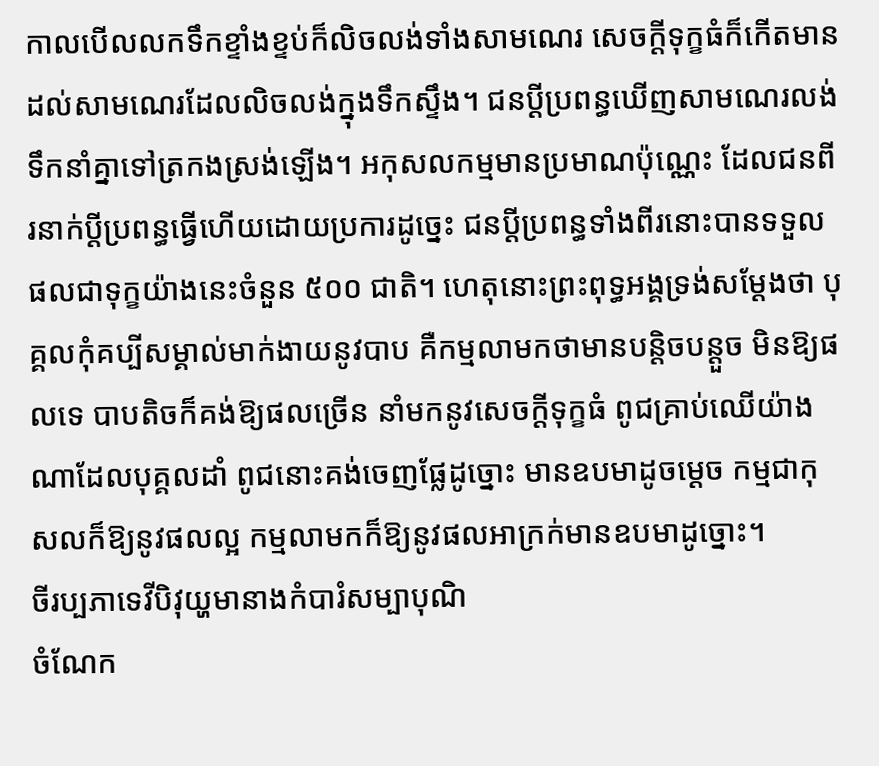កាលបើលលកទឹកខ្ទាំងខ្ទប់ក៏លិចលង់ទាំងសាមណេរ សេចក្ដីទុក្ខធំក៏កើតមានដល់សាមណេរដែលលិចលង់ក្នុងទឹកស្ទឹង។ ជនប្ដីប្រពន្ធឃើញសាមណេរលង់ទឹកនាំគ្នាទៅត្រកងស្រង់ឡើង។ អកុសលកម្មមានប្រមាណប៉ុណ្ណេះ ដែលជនពីរនាក់ប្ដីប្រពន្ធធ្វើហើយដោយប្រការដូច្នេះ ជនប្ដីប្រពន្ធទាំងពីរនោះបានទទួលផលជាទុក្ខយ៉ាងនេះចំនួន ៥០០ ជាតិ។ ហេតុនោះព្រះពុទ្ធអង្គទ្រង់សម្ដែងថា បុគ្គលកុំគប្បីសម្គាល់មាក់ងាយនូវបាប គឺកម្មលាមកថាមានបន្តិចបន្តួច មិនឱ្យផលទេ បាបតិចក៏គង់ឱ្យផលច្រើន នាំមកនូវសេចក្ដីទុក្ខធំ ពូជគ្រាប់ឈើយ៉ាងណាដែលបុគ្គលដាំ ពូជនោះគង់ចេញផ្លែដូច្នោះ មានឧបមាដូចម្ដេច កម្មជាកុសលក៏ឱ្យនូវផលល្អ កម្មលាមកក៏ឱ្យនូវផលអាក្រក់មានឧបមាដូច្នោះ។
ចីរប្បភាទេវីបិវុយ្ហមានាងកំបារំសម្បាបុណិ
ចំណែក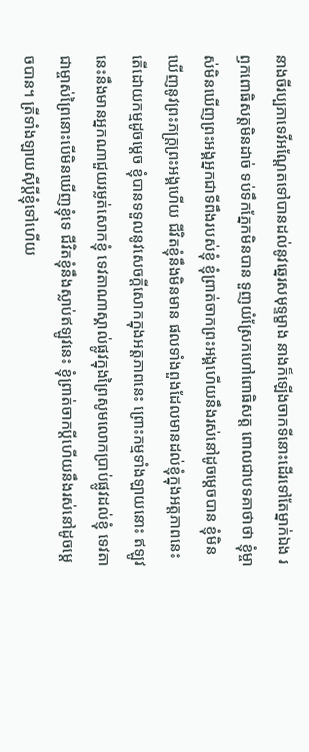នាងចីរប្បភាទេវីអណ្ដែតទៅបានដល់នូវឆ្នេរសមុទ្ទម្ខាង នាងក៏ឡើងចាកទីនោះដើរទៅតែម្នាក់ឯង រឭកពោធិសត្តមិនដាច់ ទប់ទឹកភ្នែកមិនបាន ទួញយំស្រែកហៅពោធិសត្ត ពោលជាបទគាថាថា ខ្ញុំម្ចាស់មិនឃើញព្រះអង្គអ្នកជាទីពឹងរបស់ខ្ញុំ ខ្ញុំព្រាត់ចាកព្រះអង្គហើយនឹងរស់នៅដូចម្ដេចបាន ខ្ញុំមិនឃើញនូវព្រះភក្រ្តព្រះអង្គហើយ ជីវិតខ្ញុំនឹងមិនមាន ផលទាំងពួងដែលមានដល់ខ្ញុំក្នុងអត្តភាពនេះ តើដោយកម្មដូចម្ដេច ខ្ញុំបានទទួលនូវសេចក្ដីសោកក្នុងអត្តភាពនេះ ព្រោះកម្មទាំងឡាយនោះ ឥឡូវនេះនឹងមានអ្នកណាជួយរម្លត់សោកខ្ញុំ ទេវតាណាស្គាល់ផ្លូវក្នុងព្រៃសូមលោកប្រាប់ផ្លូវដល់ខ្ញុំ ទេវតាជាម្ចាស់ព្រៃនោះបើមិនឃើញខ្ញុំទេ ជីវិតខ្ញុំនឹងស្លាប់ឥឡូវនេះ ខ្ញុំព្រាត់ចាកប្ដីហើយនឹងរស់នៅដូចម្ដេចបាន។ ត្រីទាំងឡាយស៊ីប្ដីខ្ញុំទៅហើយ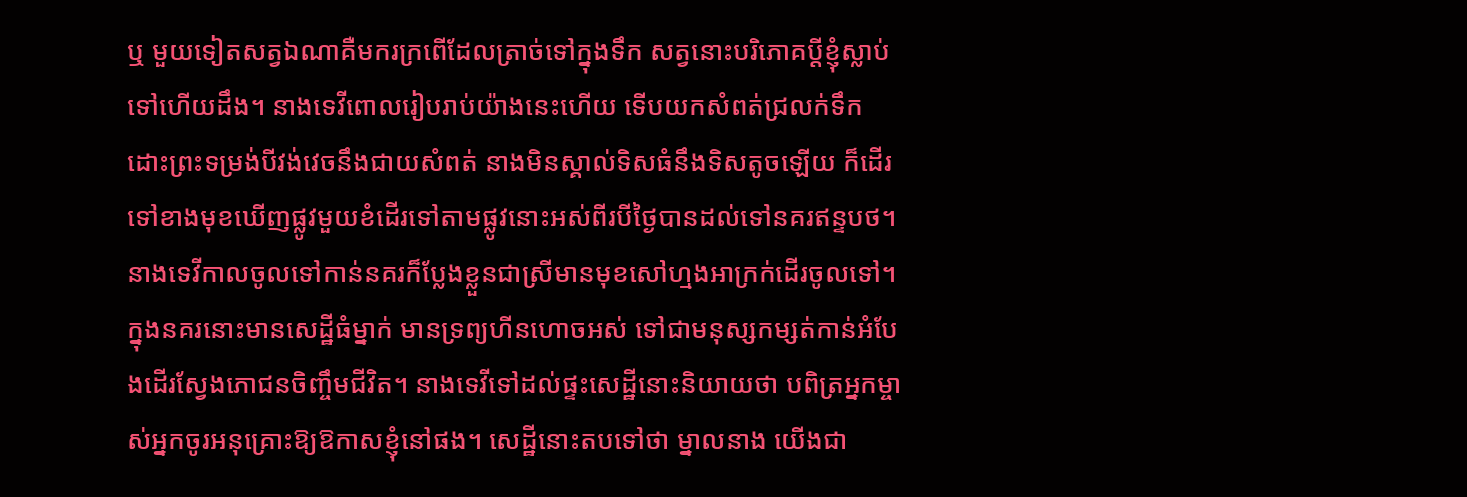ឬ មួយទៀតសត្វឯណាគឺមករក្រពើដែលត្រាច់ទៅក្នុងទឹក សត្វនោះបរិភោគប្ដីខ្ញុំស្លាប់ទៅហើយដឹង។ នាងទេវីពោលរៀបរាប់យ៉ាងនេះហើយ ទើបយកសំពត់ជ្រលក់ទឹក ដោះព្រះទម្រង់បីវង់វេចនឹងជាយសំពត់ នាងមិនស្គាល់ទិសធំនឹងទិសតូចឡើយ ក៏ដើរទៅខាងមុខឃើញផ្លូវមួយខំដើរទៅតាមផ្លូវនោះអស់ពីរបីថ្ងៃបានដល់ទៅនគរឥន្ទបថ។ នាងទេវីកាលចូលទៅកាន់នគរក៏ប្លែងខ្លួនជាស្រីមានមុខសៅហ្មងអាក្រក់ដើរចូលទៅ។ ក្នុងនគរនោះមានសេដ្ឋីធំម្នាក់ មានទ្រព្យហីនហោចអស់ ទៅជាមនុស្សកម្សត់កាន់អំបែងដើរស្វែងភោជនចិញ្ចឹមជីវិត។ នាងទេវីទៅដល់ផ្ទះសេដ្ឋីនោះនិយាយថា បពិត្រអ្នកម្ចាស់អ្នកចូរអនុគ្រោះឱ្យឱកាសខ្ញុំនៅផង។ សេដ្ឋីនោះតបទៅថា ម្នាលនាង យើងជា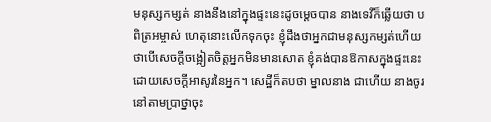មនុស្សកម្សត់ នាងនឹងនៅក្នុងផ្ទះនេះដូចម្ដេចបាន នាងទេវីក៏ឆ្លើយថា បពិត្រអម្ចាស់ ហេតុនោះលើកទុកចុះ ខ្ញុំដឹងថាអ្នកជាមនុស្សកម្សត់ហើយ ថាបើសេចក្ដីចង្អៀតចិត្តអ្នកមិនមានសោត ខ្ញុំគង់បានឱកាសក្នុងផ្ទះនេះ ដោយសេចក្ដីអាសូរនៃអ្នក។ សេដ្ឋីក៏តបថា ម្នាលនាង ជាហើយ នាងចូរនៅតាមប្រាថ្នាចុះ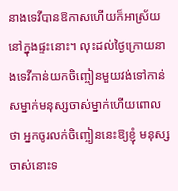នាងទេវីបានឱកាសហើយក៏អាស្រ័យនៅក្នុងផ្ទះនោះ។ លុះដល់ថ្ងៃក្រោយនាងទេវីកាន់យកចិញ្ចៀនមួយវង់ទៅកាន់សម្នាក់មនុស្សចាស់ម្នាក់ហើយពោលថា អ្នកចូរលក់ចិញ្ចៀននេះឱ្យខ្ញុំ មនុស្សចាស់នោះទ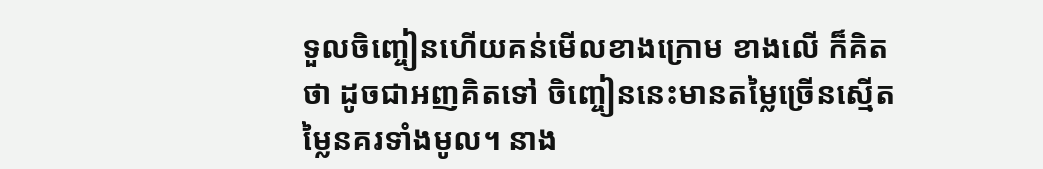ទួលចិញ្ចៀនហើយគន់មើលខាងក្រោម ខាងលើ ក៏គិតថា ដូចជាអញគិតទៅ ចិញ្ចៀននេះមានតម្លៃច្រើនស្មើតម្លៃនគរទាំងមូល។ នាង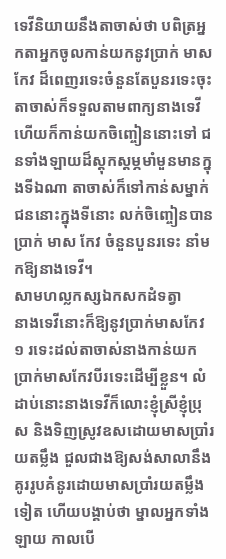ទេវីនិយាយនឹងតាចាស់ថា បពិត្រអ្នកតាអ្នកចូលកាន់យកនូវប្រាក់ មាស កែវ ដ៏ពេញរទេះចំនួនតែបួនរទេះចុះ តាចាស់ក៏ទទួលតាមពាក្យនាងទេវីហើយក៏កាន់យកចិញ្ចៀននោះទៅ ជនទាំងឡាយដ៏ស្ដុកស្ដម្ភមាំមួនមានក្នុងទីឯណា តាចាស់ក៏ទៅកាន់សម្នាក់ជននោះក្នុងទីនោះ លក់ចិញ្ចៀនបានប្រាក់ មាស កែវ ចំនួនបួនរទេះ នាំមកឱ្យនាងទេវី។
សាមហល្លកស្សឯកសកដំទត្វា
នាងទេវីនោះក៏ឱ្យនូវប្រាក់មាសកែវ ១ រទេះដល់តាចាស់នាងកាន់យកប្រាក់មាសកែវបីរទេះដើម្បីខ្លួន។ លំដាប់នោះនាងទេវីក៏លោះខ្ញុំស្រីខ្ញុំប្រុស និងទិញស្រូវឧសដោយមាសប្រាំរយតម្លឹង ជួលជាងឱ្យសង់សាលានឹងគូររូបគំនូរដោយមាសប្រាំរយតម្លឹងទៀត ហើយបង្គាប់ថា ម្នាលអ្នកទាំងឡាយ កាលបើ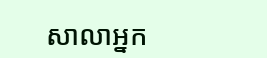សាលាអ្នក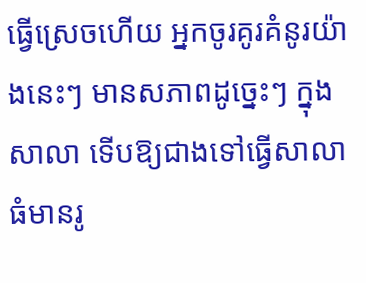ធ្វើស្រេចហើយ អ្នកចូរគូរគំនូរយ៉ាងនេះៗ មានសភាពដូច្នេះៗ ក្នុងសាលា ទើបឱ្យជាងទៅធ្វើសាលាធំមានរូ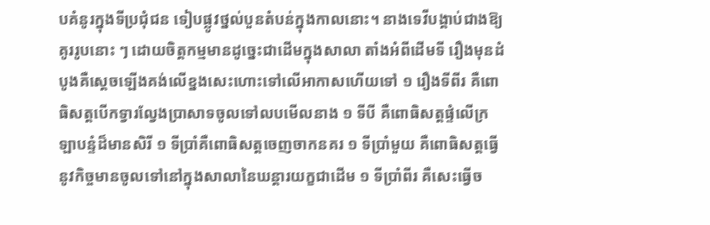បគំនូរក្នុងទីប្រជុំជន ទៀបផ្លូវថ្នល់បួនតំបន់ក្នុងកាលនោះ។ នាងទេវីបង្គាប់ជាងឱ្យគូររូបនោះ ៗ ដោយចិត្តកម្មមានដូច្នេះជាដើមក្នុងសាលា តាំងអំពីដើមទី រឿងមុនដំបូងគឺស្ដេចឡើងគង់លើខ្នងសេះហោះទៅលើអាកាសហើយទៅ ១ រឿងទីពីរ គឺពោធិសត្តបើកទ្វារល្វែងប្រាសាទចូលទៅលបមើលនាង ១ ទីបី គឺពោធិសត្តផ្ទំលើក្រឡាបន្ទំដ៏មានសិរី ១ ទីប្រាំគឺពោធិសត្តចេញចាកនគរ ១ ទីប្រាំមួយ គឺពោធិសត្តធ្វើនូវកិច្ចមានចូលទៅនៅក្នុងសាលានៃឃន្តារយក្ខជាដើម ១ ទីប្រាំពីរ គឺសេះធ្វើច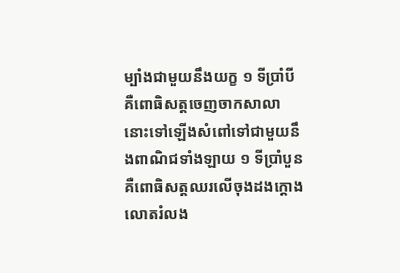ម្បាំងជាមួយនឹងយក្ខ ១ ទីប្រាំបី គឺពោធិសត្តចេញចាកសាលានោះទៅឡើងសំពៅទៅជាមួយនឹងពាណិជទាំងឡាយ ១ ទីប្រាំបួន គឺពោធិសត្តឈរលើចុងដងក្ដោងលោតរំលង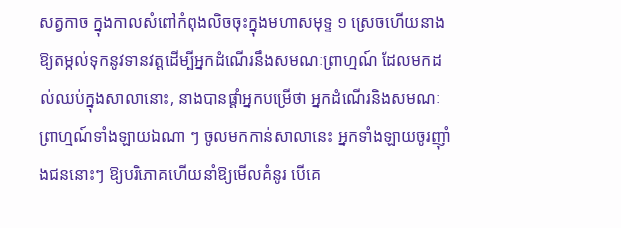សត្វកាច ក្នុងកាលសំពៅកំពុងលិចចុះក្នុងមហាសមុទ្ទ ១ ស្រេចហើយនាងឱ្យតម្កល់ទុកនូវទានវត្តដើម្បីអ្នកដំណើរនឹងសមណៈព្រាហ្មណ៍ ដែលមកដល់ឈប់ក្នុងសាលានោះ, នាងបានផ្ដាំអ្នកបម្រើថា អ្នកដំណើរនិងសមណៈព្រាហ្មណ៍ទាំងឡាយឯណា ៗ ចូលមកកាន់សាលានេះ អ្នកទាំងឡាយចូរញ៉ាំងជននោះៗ ឱ្យបរិភោគហើយនាំឱ្យមើលគំនូរ បើគេ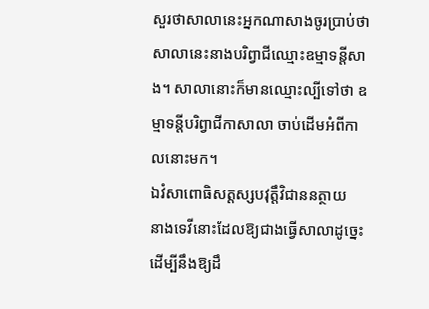សួរថាសាលានេះអ្នកណាសាងចូរប្រាប់ថាសាលានេះនាងបរិព្វាជីឈ្មោះឧម្មាទន្តីសាង។ សាលានោះក៏មានឈ្មោះល្បីទៅថា ឧម្មាទន្តីបរិព្វាជីកាសាលា ចាប់ដើមអំពីកាលនោះមក។
ឯវំសាពោធិសត្តស្សបវុត្តឹវិជាននត្ថាយ
នាងទេវីនោះដែលឱ្យជាងធ្វើសាលាដូច្នេះដើម្បីនឹងឱ្យដឹ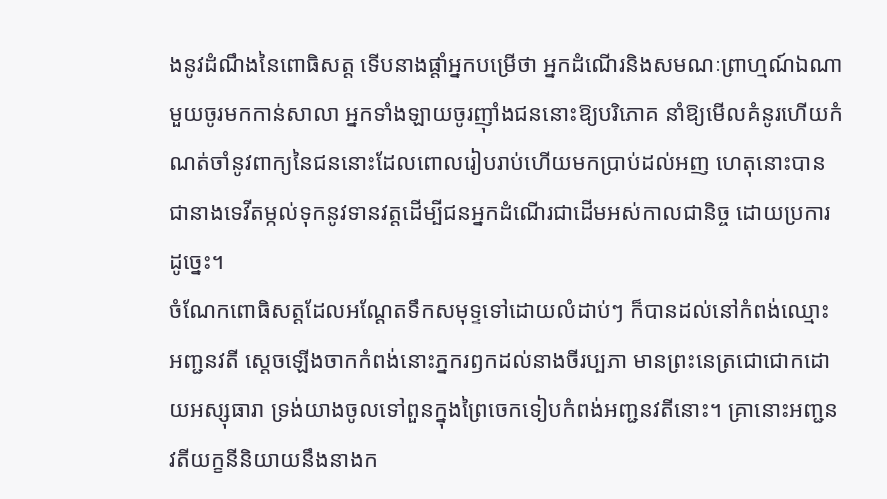ងនូវដំណឹងនៃពោធិសត្ត ទើបនាងផ្ដាំអ្នកបម្រើថា អ្នកដំណើរនិងសមណៈព្រាហ្មណ៍ឯណាមួយចូរមកកាន់សាលា អ្នកទាំងឡាយចូរញ៉ាំងជននោះឱ្យបរិភោគ នាំឱ្យមើលគំនូរហើយកំណត់ចាំនូវពាក្យនៃជននោះដែលពោលរៀបរាប់ហើយមកប្រាប់ដល់អញ ហេតុនោះបានជានាងទេវីតម្កល់ទុកនូវទានវត្តដើម្បីជនអ្នកដំណើរជាដើមអស់កាលជានិច្ច ដោយប្រការដូច្នេះ។
ចំណែកពោធិសត្តដែលអណ្ដែតទឹកសមុទ្ទទៅដោយលំដាប់ៗ ក៏បានដល់នៅកំពង់ឈ្មោះអញ្ជនវតី ស្ដេចឡើងចាកកំពង់នោះភ្នករឭកដល់នាងចីរប្បភា មានព្រះនេត្រជោជោកដោយអស្សុធារា ទ្រង់យាងចូលទៅពួនក្នុងព្រៃចេកទៀបកំពង់អញ្ជនវតីនោះ។ គ្រានោះអញ្ជនវតីយក្ខនីនិយាយនឹងនាងក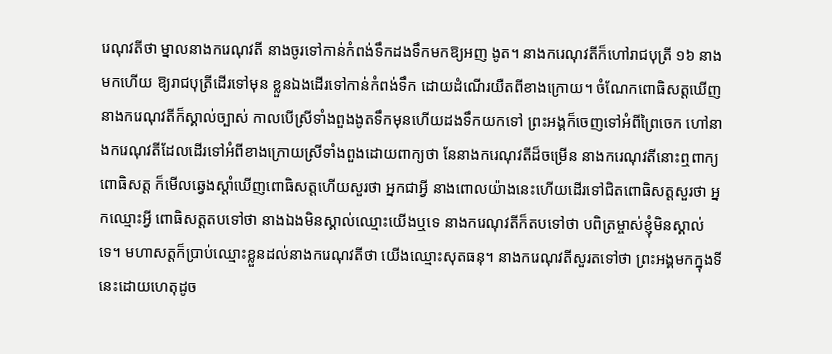រេណុវតីថា ម្នាលនាងករេណុវតី នាងចូរទៅកាន់កំពង់ទឹកដងទឹកមកឱ្យអញ ងូត។ នាងករេណុវតីក៏ហៅរាជបុត្រី ១៦ នាងមកហើយ ឱ្យរាជបុត្រីដើរទៅមុន ខ្លួនឯងដើរទៅកាន់កំពង់ទឹក ដោយដំណើរយឺតពីខាងក្រោយ។ ចំណែកពោធិសត្តឃើញនាងករេណុវតីក៏ស្គាល់ច្បាស់ កាលបើស្រីទាំងពួងងូតទឹកមុនហើយដងទឹកយកទៅ ព្រះអង្គក៏ចេញទៅអំពីព្រៃចេក ហៅនាងករេណុវតីដែលដើរទៅអំពីខាងក្រោយស្រីទាំងពួងដោយពាក្យថា នែនាងករេណុវតីដ៏ចម្រើន នាងករេណុវតីនោះឮពាក្យពោធិសត្ត ក៏មើលឆ្វេងស្ដាំឃើញពោធិសត្តហើយសួរថា អ្នកជាអ្វី នាងពោលយ៉ាងនេះហើយដើរទៅជិតពោធិសត្តសួរថា អ្នកឈ្មោះអ្វី ពោធិសត្តតបទៅថា នាងឯងមិនស្គាល់ឈ្មោះយើងឬទេ នាងករេណុវតីក៏តបទៅថា បពិត្រម្ចាស់ខ្ញុំមិនស្គាល់ទេ។ មហាសត្តក៏ប្រាប់ឈ្មោះខ្លួនដល់នាងករេណុវតីថា យើងឈ្មោះសុតធនុ។ នាងករេណុវតីសួរតទៅថា ព្រះអង្គមកក្នុងទីនេះដោយហេតុដូច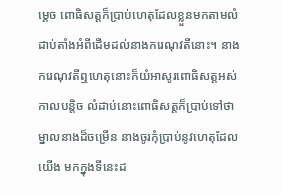ម្ដេច ពោធិសត្តក៏ប្រាប់ហេតុដែលខ្លួនមកតាមលំដាប់តាំងអំពីដើមដល់នាងករេណុវតីនោះ។ នាងករេណុវតីឮហេតុនោះក៏យំអាសូរពោធិសត្តអស់កាលបន្តិច លំដាប់នោះពោធិសត្តក៏ប្រាប់ទៅថា ម្នាលនាងដ៏ចម្រើន នាងចូរកុំប្រាប់នូវហេតុដែលយើង មកក្នុងទីនេះដ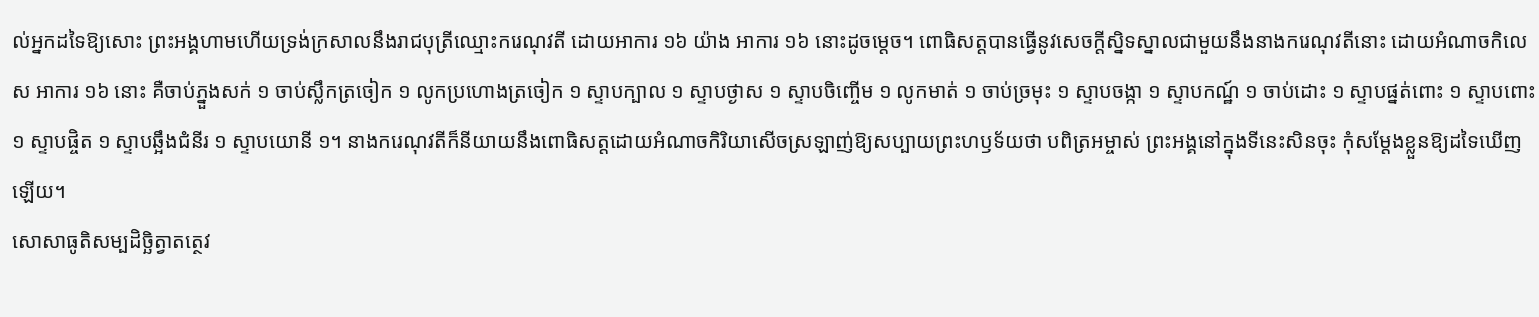ល់អ្នកដទៃឱ្យសោះ ព្រះអង្គហាមហើយទ្រង់ក្រសាលនឹងរាជបុត្រីឈ្មោះករេណុវតី ដោយអាការ ១៦ យ៉ាង អាការ ១៦ នោះដូចម្ដេច។ ពោធិសត្តបានធ្វើនូវសេចក្ដីស្និទស្នាលជាមួយនឹងនាងករេណុវតីនោះ ដោយអំណាចកិលេស អាការ ១៦ នោះ គឺចាប់ភ្នួងសក់ ១ ចាប់ស្លឹកត្រចៀក ១ លូកប្រហោងត្រចៀក ១ ស្ទាបក្បាល ១ ស្ទាបថ្ងាស ១ ស្ទាបចិញ្ចើម ១ លូកមាត់ ១ ចាប់ច្រមុះ ១ ស្ទាបចង្កា ១ ស្ទាបកណ្ឋ៍ ១ ចាប់ដោះ ១ ស្ទាបផ្នត់ពោះ ១ ស្ទាបពោះ ១ ស្ទាបផ្ចិត ១ ស្ទាបឆ្អឹងជំនីរ ១ ស្ទាបយោនី ១។ នាងករេណុវតីក៏នីយាយនឹងពោធិសត្តដោយអំណាចកិរិយាសើចស្រឡាញ់ឱ្យសប្បាយព្រះហឫទ័យថា បពិត្រអម្ចាស់ ព្រះអង្គនៅក្នុងទីនេះសិនចុះ កុំសម្ដែងខ្លួនឱ្យដទៃឃើញឡើយ។
សោសាធូតិសម្បដិច្ឆិត្វាតត្ថេវ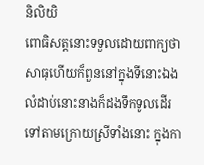និលិយិ
ពោធិសត្តនោះទទួលដោយពាក្យថាសាធុហើយក៏ពួននៅក្នុងទីនោះឯង លំដាប់នោះនាងក៏ដងទឹកទូលដើរទៅតាមក្រោយស្រីទាំងនោះ ក្នុងកា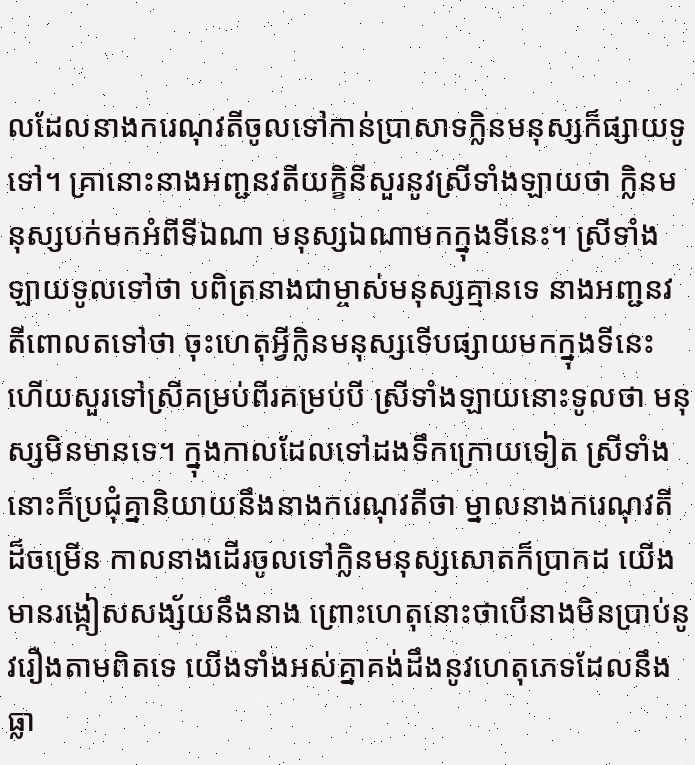លដែលនាងករេណុវតីចូលទៅកាន់ប្រាសាទក្លិនមនុស្សក៏ផ្សាយទូទៅ។ គ្រានោះនាងអញ្ជនវតីយក្ខិនីសួរនូវស្រីទាំងឡាយថា ក្លិនមនុស្សបក់មកអំពីទីឯណា មនុស្សឯណាមកក្នុងទីនេះ។ ស្រីទាំងឡាយទូលទៅថា បពិត្រនាងជាម្ចាស់មនុស្សគ្មានទេ នាងអញ្ជនវតីពោលតទៅថា ចុះហេតុអ្វីក្លិនមនុស្សទើបផ្សាយមកក្នុងទីនេះ ហើយសួរទៅស្រីគម្រប់ពីរគម្រប់បី ស្រីទាំងឡាយនោះទូលថា មនុស្សមិនមានទេ។ ក្នុងកាលដែលទៅដងទឹកក្រោយទៀត ស្រីទាំងនោះក៏ប្រជុំគ្នានិយាយនឹងនាងករេណុវតីថា ម្នាលនាងករេណុវតីដ៏ចម្រើន កាលនាងដើរចូលទៅក្លិនមនុស្សសោតក៏ប្រាកដ យើងមានរង្កៀសសង្ស័យនឹងនាង ព្រោះហេតុនោះថាបើនាងមិនប្រាប់នូវរឿងតាមពិតទេ យើងទាំងអស់គ្នាគង់ដឹងនូវហេតុភេទដែលនឹងធ្លា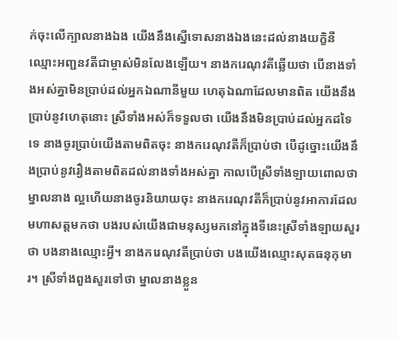ក់ចុះលើក្បាលនាងឯង យើងនឹងស្នើទោសនាងឯងនេះដល់នាងយក្ខិនីឈ្មោះអញ្ជនវតីជាម្ចាស់មិនលែងឡើយ។ នាងករេណុវតីឆ្លើយថា បើនាងទាំងអស់គ្នាមិនប្រាប់ដល់អ្នកឯណានីមួយ ហេតុឯណាដែលមានពិត យើងនឹងប្រាប់នូវហេតុនោះ ស្រីទាំងអស់ក៏ទទួលថា យើងនឹងមិនប្រាប់ដល់អ្នកដទៃទេ នាងចូរប្រាប់យើងតាមពិតចុះ នាងករេណុវតីក៏ប្រាប់ថា បើដូច្នោះយើងនឹងប្រាប់នូវរឿងតាមពិតដល់នាងទាំងអស់គ្នា កាលបើស្រីទាំងឡាយពោលថា ម្នាលនាង ល្អហើយនាងចូរនិយាយចុះ នាងករេណុវតីក៏ប្រាប់នូវអាការដែលមហាសត្តមកថា បងរបស់យើងជាមនុស្សមកនៅក្នុងទីនេះស្រីទាំងឡាយសួរថា បងនាងឈ្មោះអ្វី។ នាងករេណុវតីប្រាប់ថា បងយើងឈ្មោះសុតធនុកុមារ។ ស្រីទាំងពួងសួរទៅថា ម្នាលនាងខ្លួន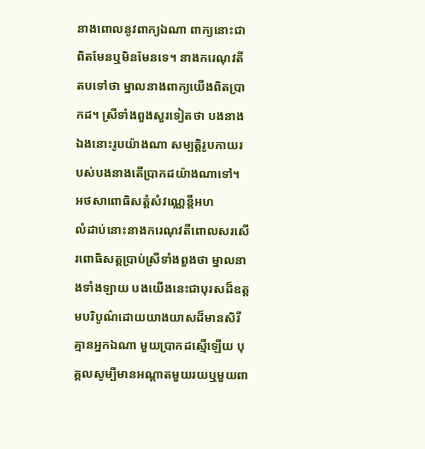នាងពោលនូវពាក្យឯណា ពាក្យនោះជាពិតមែនឬមិនមែនទេ។ នាងករេណុវតីតបទៅថា ម្នាលនាងពាក្យយើងពិតប្រាកដ។ ស្រីទាំងពួងសួរទៀតថា បងនាងឯងនោះរូបយ៉ាងណា សម្បត្តិរូបកាយរបស់បងនាងតើប្រាកដយ៉ាងណាទៅ។
អថសាពោធិសត្តំសំវណ្ណេន្តីអហ
លំដាប់នោះនាងករេណុវតីពោលសរសើរពោធិសត្តប្រាប់ស្រីទាំងពួងថា ម្នាលនាងទាំងឡាយ បងយើងនេះជាបុរសដ៏ឧត្តមបរិបូណ៌ដោយយាងយាសដ៏មានសិរី គ្មានអ្នកឯណា មួយប្រាកដស្មើឡើយ បុគ្គលសូម្បីមានអណ្ដាតមួយរយឬមួយពា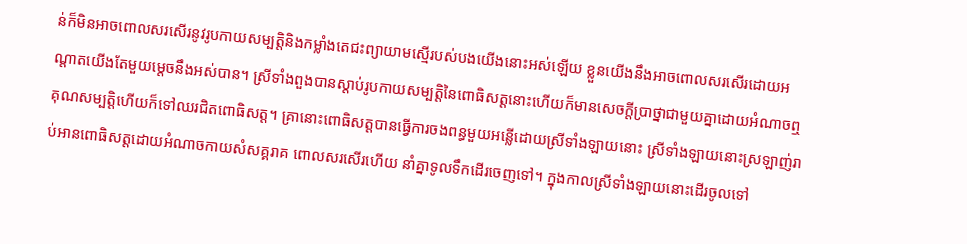ន់ក៏មិនអាចពោលសរសើរនូវរូបកាយសម្បត្តិនិងកម្លាំងតេជះព្យាយាមស្មើរបស់បងយើងនោះអស់ឡើយ ខ្លួនយើងនឹងអាចពោលសរសើរដោយអណ្ដាតយើងតែមួយម្ដេចនឹងអស់បាន។ ស្រីទាំងពួងបានស្ដាប់រូបកាយសម្បត្តិនៃពោធិសត្តនោះហើយក៏មានសេចក្ដីប្រាថ្នាជាមួយគ្នាដោយអំណាចឮគុណសម្បត្តិហើយក៏ទៅឈរជិតពោធិសត្ត។ គ្រានោះពោធិសត្តបានធ្វើការចងពន្ធមួយអន្លើដោយស្រីទាំងឡាយនោះ ស្រីទាំងឡាយនោះស្រឡាញ់រាប់អានពោធិសត្តដោយអំណាចកាយសំសគ្គរាគ ពោលសរសើរហើយ នាំគ្នាទូលទឹកដើរចេញទៅ។ ក្នុងកាលស្រីទាំងឡាយនោះដើរចូលទៅ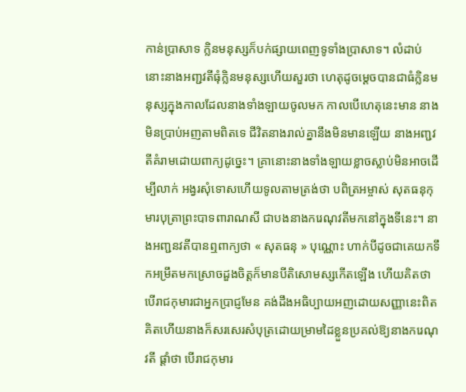កាន់ប្រាសាទ ក្លិនមនុស្សក៏បក់ផ្សាយពេញទូទាំងប្រាសាទ។ លំដាប់នោះនាងអញ្ជវតីធុំក្លិនមនុស្សហើយសួរថា ហេតុដូចម្ដេចបានជាធំក្លិនមនុស្សក្នុងកាលដែលនាងទាំងឡាយចូលមក កាលបើហេតុនេះមាន នាងមិនប្រាប់អញតាមពិតទេ ជីវិតនាងរាល់គ្នានឹងមិនមានឡើយ នាងអញ្ជវតីគំរាមដោយពាក្យដូច្នេះ។ គ្រានោះនាងទាំងឡាយខ្លាចស្លាប់មិនអាចដើម្បីលាក់ អង្វរសុំទោសហើយទូលតាមត្រង់ថា បពិត្រអម្ចាស់ សុតធនុកុមារបុត្រាព្រះបាទពារាណសី ជាបងនាងករេណុវតីមកនៅក្នុងទីនេះ។ នាងអញ្ជនវតីបានឮពាក្យថា « សុតធនុ » បុណ្ណោះ ហាក់បីដូចជាគេយកទឹកអម្រឹតមកស្រោចដួងចិត្តក៏មានបីតិសោមស្សកើតឡើង ហើយគិតថា បើរាជកុមារជាអ្នកប្រាជ្ញមែន គង់ដឹងអធិប្បាយអញដោយសញ្ញានេះពិត គិតហើយនាងក៏សរសេរសំបុត្រដោយម្រាមដៃខ្លួនប្រគល់ឱ្យនាងករេណុវតី ផ្ដាំថា បើរាជកុមារ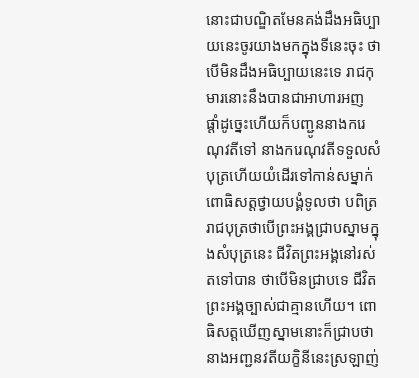នោះជាបណ្ឌិតមែនគង់ដឹងអធិប្បាយនេះចូរយាងមកក្នុងទីនេះចុះ ថាបើមិនដឹងអធិប្បាយនេះទេ រាជកុមារនោះនឹងបានជាអាហារអញ ផ្ដាំដូច្នេះហើយក៏បញ្ជូននាងករេណុវតីទៅ នាងករេណុវតីទទួលសំបុត្រហើយយំដើរទៅកាន់សម្នាក់ពោធិសត្តថ្វាយបង្គំទូលថា បពិត្ររាជបុត្រថាបើព្រះអង្គជ្រាបស្នាមក្នុងសំបុត្រនេះ ជីវិតព្រះអង្គនៅរស់តទៅបាន ថាបើមិនជ្រាបទេ ជីវិតព្រះអង្គច្បាស់ជាគ្មានហើយ។ ពោធិសត្តឃើញស្នាមនោះក៏ជ្រាបថា នាងអញ្ជនវតីយក្ខិនីនេះស្រឡាញ់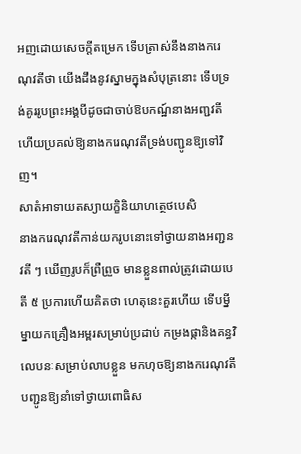អញដោយសេចក្ដីតម្រេក ទើបត្រាស់នឹងនាងករេណុវតីថា យើងដឹងនូវស្នាមក្នុងសំបុត្រនោះ ទើបទ្រង់គូររូបព្រះអង្គបីដូចជាចាប់ឱបកណ្ឋ៍នាងអញ្ជវតី ហើយប្រគល់ឱ្យនាងករេណុវតីទ្រង់បញ្ជូនឱ្យទៅវិញ។
សាតំអាទាយតស្យាយក្ខិនិយាហត្ថេថបេសិ
នាងករេណុវតីកាន់យករូបនោះទៅថ្វាយនាងអញ្ជនវតី ៗ ឃើញរូបក៏ព្រឺព្រួច មានខ្លួនពាល់ត្រូវដោយបេតី ៥ ប្រការហើយគិតថា ហេតុនេះគួរហើយ ទើបម្នីម្នាយកគ្រឿងអម្ពរសម្រាប់ប្រដាប់ កម្រងផ្កានិងគន្ធវិលេបនៈសម្រាប់លាបខ្លួន មកហុចឱ្យនាងករេណុវតីបញ្ជូនឱ្យនាំទៅថ្វាយពោធិស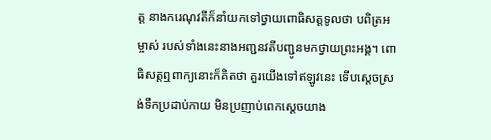ត្ត នាងករេណុវតីក៏នាំយកទៅថ្វាយពោធិសត្តទូលថា បពិត្រអម្ចាស់ របស់ទាំងនេះនាងអញ្ជនវតីបញ្ជូនមកថ្វាយព្រះអង្គ។ ពោធិសត្តឮពាក្យនោះក៏គិតថា គួរយើងទៅឥឡូវនេះ ទើបស្ដេចស្រង់ទឹកប្រដាប់កាយ មិនប្រញាប់ពេកស្ដេចយាង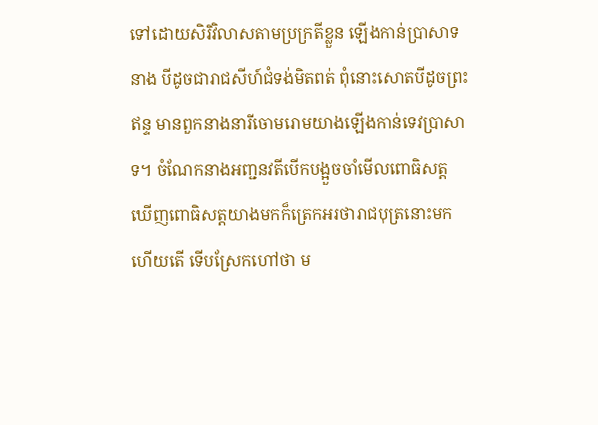ទៅដោយសិរិវិលាសតាមប្រក្រតីខ្លួន ឡើងកាន់ប្រាសាទនាង បីដូចជារាជសីហ៍ជំទង់មិតពត់ ពុំនោះសោតបីដូចព្រះឥន្ទ មានពួកនាងនារីចោមរោមយាងឡើងកាន់ទេវប្រាសាទ។ ចំណែកនាងអញ្ជនវតីបើកបង្អួចចាំមើលពោធិសត្ត ឃើញពោធិសត្តយាងមកក៏ត្រេកអរថារាជបុត្រនោះមកហើយតើ ទើបស្រែកហៅថា ម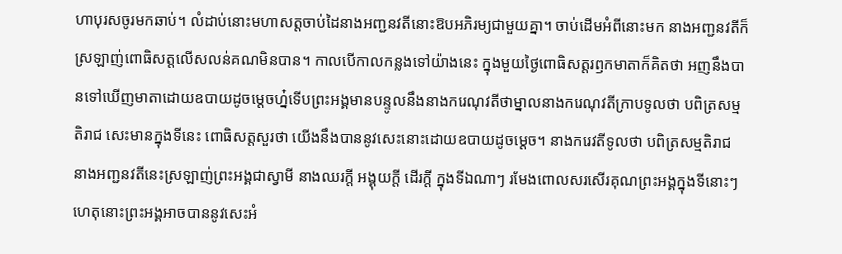ហាបុរសចូរមកឆាប់។ លំដាប់នោះមហាសត្តចាប់ដៃនាងអញ្ជនវតីនោះឱបអភិរម្យជាមួយគ្នា។ ចាប់ដើមអំពីនោះមក នាងអញ្ជនវតីក៏ស្រឡាញ់ពោធិសត្តលើសលន់គណមិនបាន។ កាលបើកាលកន្លងទៅយ៉ាងនេះ ក្នុងមួយថ្ងៃពោធិសត្តរឭកមាតាក៏គិតថា អញនឹងបានទៅឃើញមាតាដោយឧបាយដូចម្ដេចហ្ន៎ទើបព្រះអង្គមានបន្ទូលនឹងនាងករេណុវតីថាម្នាលនាងករេណុវតីក្រាបទូលថា បពិត្រសម្មតិរាជ សេះមានក្នុងទីនេះ ពោធិសត្តសួរថា យើងនឹងបាននូវសេះនោះដោយឧបាយដូចម្ដេច។ នាងករេវតីទូលថា បពិត្រសម្មតិរាជ នាងអញ្ជនវតីនេះស្រឡាញ់ព្រះអង្គជាស្វាមី នាងឈរក្ដី អង្គុយក្ដី ដើរក្ដី ក្នុងទីឯណាៗ រមែងពោលសរសើរគុណព្រះអង្គក្នុងទីនោះៗ ហេតុនោះព្រះអង្គអាចបាននូវសេះអំ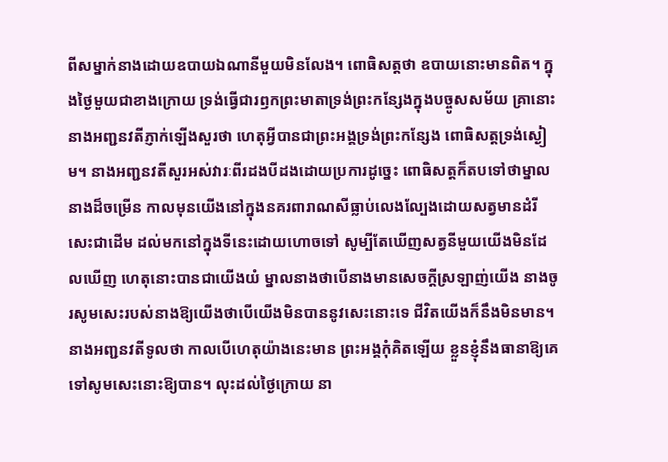ពីសម្នាក់នាងដោយឧបាយឯណានីមួយមិនលែង។ ពោធិសត្តថា ឧបាយនោះមានពិត។ ក្នុងថ្ងៃមួយជាខាងក្រោយ ទ្រង់ធ្វើជារឭកព្រះមាតាទ្រង់ព្រះកន្សែងក្នុងបច្ចូសសម័យ គ្រានោះនាងអញ្ជនវតីភ្ញាក់ឡើងសួរថា ហេតុអ្វីបានជាព្រះអង្គទ្រង់ព្រះកន្សែង ពោធិសត្តទ្រង់ស្ងៀម។ នាងអញ្ជនវតីសួរអស់វារៈពីរដងបីដងដោយប្រការដូច្នេះ ពោធិសត្តក៏តបទៅថាម្នាលនាងដ៏ចម្រើន កាលមុនយើងនៅក្នុងនគរពារាណសីធ្លាប់លេងល្បែងដោយសត្វមានដំរីសេះជាដើម ដល់មកនៅក្នុងទីនេះដោយហោចទៅ សូម្បីតែឃើញសត្វនីមួយយើងមិនដែលឃើញ ហេតុនោះបានជាយើងយំ ម្នាលនាងថាបើនាងមានសេចក្ដីស្រឡាញ់យើង នាងចូរសូមសេះរបស់នាងឱ្យយើងថាបើយើងមិនបាននូវសេះនោះទេ ជីវិតយើងក៏នឹងមិនមាន។ នាងអញ្ជនវតីទូលថា កាលបើហេតុយ៉ាងនេះមាន ព្រះអង្គកុំគិតឡើយ ខ្លួនខ្ញុំនឹងធានាឱ្យគេទៅសូមសេះនោះឱ្យបាន។ លុះដល់ថ្ងៃក្រោយ នា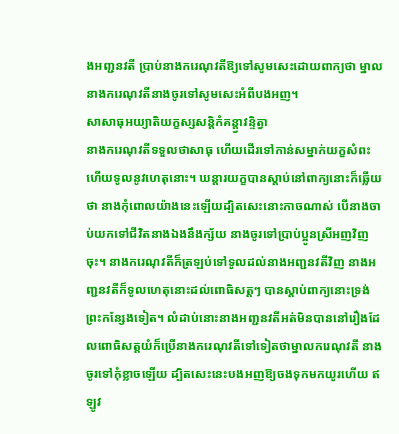ងអញ្ជនវតី ប្រាប់នាងករេណុវតីឱ្យទៅសូមសេះដោយពាក្យថា ម្នាលនាងករេណុវតីនាងចូរទៅសូមសេះអំពីបងអញ។
សាសាធុអយ្យាតិយក្ខស្សសន្តិកំគន្ត្វាវន្ទិត្វា
នាងករេណុវតីទទួលថាសាធុ ហើយដើរទៅកាន់សម្នាក់យក្ខសំពះហើយទូលនូវហេតុនោះ។ ឃន្តារយក្ខបានស្ដាប់នៅពាក្យនោះក៏ឆ្លើយថា នាងកុំពោលយ៉ាងនេះឡើយដ្បិតសេះនោះកាចណាស់ បើនាងចាប់យកទៅជីវិតនាងឯងនឹងក្ស័យ នាងចូរទៅប្រាប់ប្អូនស្រីអញវិញចុះ។ នាងករេណុវតីក៏ត្រឡប់ទៅទូលដល់នាងអញ្ជនវតីវិញ នាងអញ្ជនវតីក៏ទូលហេតុនោះដល់ពោធិសត្តៗ បានស្ដាប់ពាក្យនោះទ្រង់ព្រះកន្សែងទៀត។ លំដាប់នោះនាងអញ្ជនវតីអត់មិនបាននៅរឿងដែលពោធិសត្តយំក៏ប្រើនាងករេណុវតីទៅទៀតថាម្នាលករេណុវតី នាងចូរទៅកុំខ្លាចឡើយ ដ្បិតសេះនេះបងអញឱ្យចងទុកមកយូរហើយ ឥឡូវ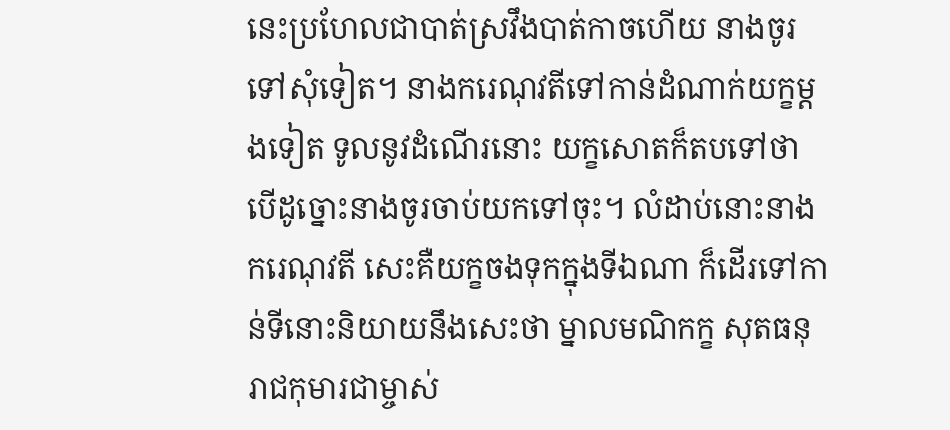នេះប្រហែលជាបាត់ស្រវឹងបាត់កាចហើយ នាងចូរទៅសុំទៀត។ នាងករេណុវតីទៅកាន់ដំណាក់យក្ខម្ដងទៀត ទូលនូវដំណើរនោះ យក្ខសោតក៏តបទៅថា បើដូច្នោះនាងចូរចាប់យកទៅចុះ។ លំដាប់នោះនាងករេណុវតី សេះគឺយក្ខចងទុកក្នុងទីឯណា ក៏ដើរទៅកាន់ទីនោះនិយាយនឹងសេះថា ម្នាលមណិកក្ខ សុតធនុរាជកុមារជាម្ចាស់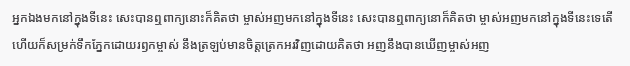អ្នកឯងមកនៅក្នុងទីនេះ សេះបានឮពាក្យនោះក៏គិតថា ម្ចាស់អញមកនៅក្នុងទីនេះ សេះបានឮពាក្យនោក៏គិតថា ម្ចាស់អញមកនៅក្នុងទីនេះទេតើ ហើយក៏សម្រក់ទឹកភ្នែកដោយរឭកម្ចាស់ នឹងត្រឡប់មានចិត្តត្រេកអរវិញដោយគិតថា អញនឹងបានឃើញម្ចាស់អញ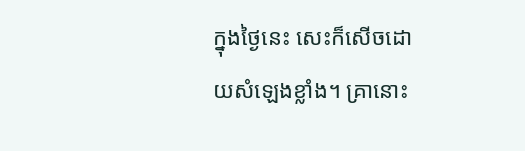ក្នុងថ្ងៃនេះ សេះក៏សើចដោយសំឡេងខ្លាំង។ គ្រានោះ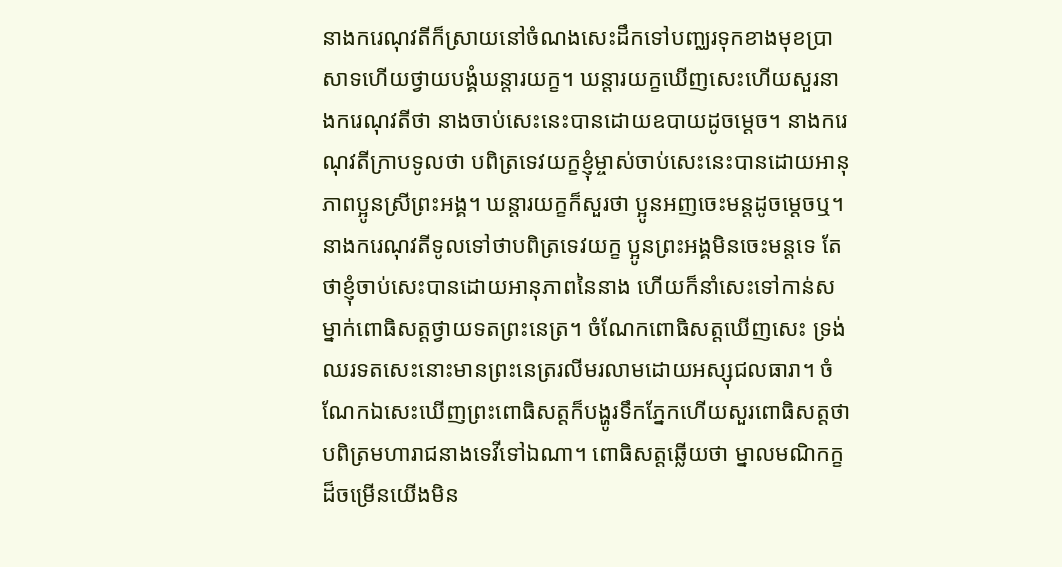នាងករេណុវតីក៏ស្រាយនៅចំណងសេះដឹកទៅបញ្ឈរទុកខាងមុខប្រាសាទហើយថ្វាយបង្គំឃន្តារយក្ខ។ ឃន្តារយក្ខឃើញសេះហើយសួរនាងករេណុវតីថា នាងចាប់សេះនេះបានដោយឧបាយដូចម្ដេច។ នាងករេណុវតីក្រាបទូលថា បពិត្រទេវយក្ខខ្ញុំម្ចាស់ចាប់សេះនេះបានដោយអានុភាពប្អូនស្រីព្រះអង្គ។ ឃន្តារយក្ខក៏សួរថា ប្អូនអញចេះមន្តដូចម្ដេចឬ។ នាងករេណុវតីទូលទៅថាបពិត្រទេវយក្ខ ប្អូនព្រះអង្គមិនចេះមន្តទេ តែថាខ្ញុំចាប់សេះបានដោយអានុភាពនៃនាង ហើយក៏នាំសេះទៅកាន់សម្នាក់ពោធិសត្តថ្វាយទតព្រះនេត្រ។ ចំណែកពោធិសត្តឃើញសេះ ទ្រង់ឈរទតសេះនោះមានព្រះនេត្ររលីមរលាមដោយអស្សុជលធារា។ ចំណែកឯសេះឃើញព្រះពោធិសត្តក៏បង្ហូរទឹកភ្នែកហើយសួរពោធិសត្តថា បពិត្រមហារាជនាងទេវីទៅឯណា។ ពោធិសត្តឆ្លើយថា ម្នាលមណិកក្ខដ៏ចម្រើនយើងមិន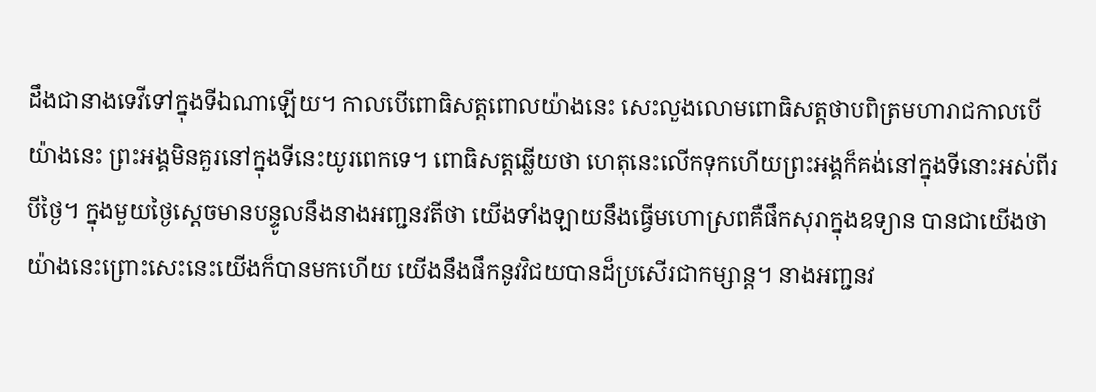ដឹងជានាងទេវីទៅក្នុងទីឯណាឡើយ។ កាលបើពោធិសត្តពោលយ៉ាងនេះ សេះលួងលោមពោធិសត្តថាបពិត្រមហារាជកាលបើយ៉ាងនេះ ព្រះអង្គមិនគួរនៅក្នុងទីនេះយូរពេកទេ។ ពោធិសត្តឆ្លើយថា ហេតុនេះលើកទុកហើយព្រះអង្គក៏គង់នៅក្នុងទីនោះអស់ពីរបីថ្ងៃ។ ក្នុងមួយថ្ងៃស្ដេចមានបន្ទូលនឹងនាងអញ្ជនវតីថា យើងទាំងឡាយនឹងធ្វើមហោស្រពគឺផឹកសុរាក្នុងឧទ្យាន បានជាយើងថាយ៉ាងនេះព្រោះសេះនេះយើងក៏បានមកហើយ យើងនឹងផឹកនូវវិជយបានដ៏ប្រសើរជាកម្សាន្ត។ នាងអញ្ជនវ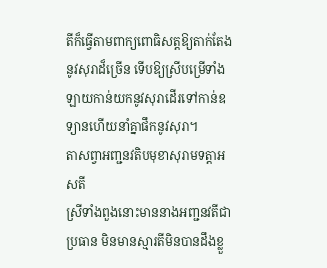តីក៏ធ្វើតាមពាក្យពោធិសត្តឱ្យតាក់តែងនូវសុរាដ៏ច្រើន ទើបឱ្យស្រីបម្រើទាំងឡាយកាន់យកនូវសុរាដើរទៅកាន់ឧទ្យានហើយនាំគ្នាផឹកនូវសុរា។
តាសព្វាអញ្ជនវតិបមុខាសុរាមទត្តាអសតី
ស្រីទាំងពួងនោះមាននាងអញ្ជនវតីជាប្រធាន មិនមានស្មារតីមិនបានដឹងខ្លួ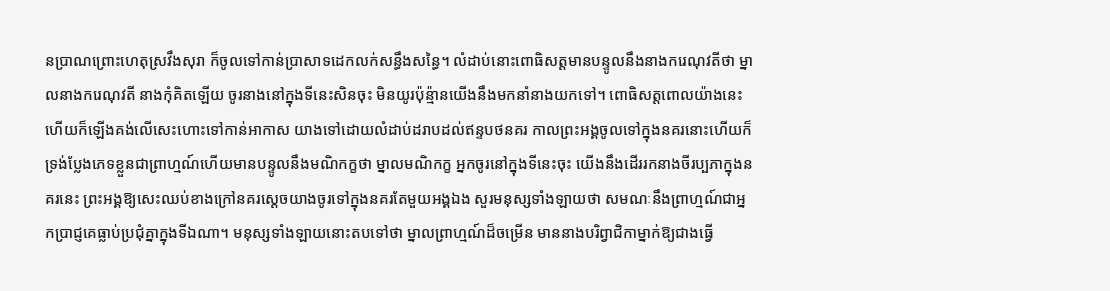នប្រាណព្រោះហេតុស្រវឹងសុរា ក៏ចូលទៅកាន់ប្រាសាទដេកលក់សន្ធឹងសន្ធៃ។ លំដាប់នោះពោធិសត្តមានបន្ទូលនឹងនាងករេណុវតីថា ម្នាលនាងករេណុវតី នាងកុំគិតឡើយ ចូរនាងនៅក្នុងទីនេះសិនចុះ មិនយូរប៉ុន្ម៉ានយើងនឹងមកនាំនាងយកទៅ។ ពោធិសត្តពោលយ៉ាងនេះហើយក៏ឡើងគង់លើសេះហោះទៅកាន់អាកាស យាងទៅដោយលំដាប់ដរាបដល់ឥន្ទបថនគរ កាលព្រះអង្គចូលទៅក្នុងនគរនោះហើយក៏ទ្រង់ប្លែងភេទខ្លួនជាព្រាហ្មណ៍ហើយមានបន្ទូលនឹងមណិកក្ខថា ម្នាលមណិកក្ខ អ្នកចូរនៅក្នុងទីនេះចុះ យើងនឹងដើររកនាងចីរប្បភាក្នុងនគរនេះ ព្រះអង្គឱ្យសេះឈប់ខាងក្រៅនគរស្ដេចយាងចូរទៅក្នុងនគរតែមួយអង្គឯង សួរមនុស្សទាំងឡាយថា សមណៈនឹងព្រាហ្មណ៍ជាអ្នកប្រាជ្ញគេធ្លាប់ប្រជុំគ្នាក្នុងទីឯណា។ មនុស្សទាំងឡាយនោះតបទៅថា ម្នាលព្រាហ្មណ៍ដ៏ចម្រើន មាននាងបរិព្វាជិកាម្នាក់ឱ្យជាងធ្វើ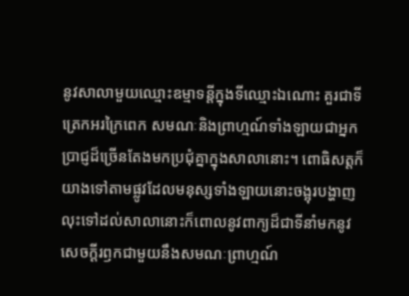នូវសាលាមួយឈ្មោះឧម្មាទន្តីក្នុងទីឈ្មោះឯណោះ គួរជាទីត្រេកអរក្រៃពេក សមណៈនិងព្រាហ្មណ៍ទាំងឡាយជាអ្នកប្រាជ្ញដ៏ច្រើនតែងមកប្រជុំគ្នាក្នុងសាលានោះ។ ពោធិសត្តក៏យាងទៅតាមផ្លូវដែលមនុស្សទាំងឡាយនោះចង្អុរបង្ហាញ លុះទៅដល់សាលានោះក៏ពោលនូវពាក្យដ៏ជាទីនាំមកនូវសេចក្ដីរឭកជាមួយនឹងសមណៈព្រាហ្មណ៍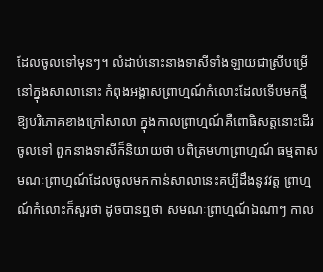ដែលចូលទៅមុនៗ។ លំដាប់នោះនាងទាសីទាំងឡាយជាស្រីបម្រើនៅក្នុងសាលានោះ កំពុងអង្គាសព្រាហ្មណ៍កំលោះដែលទើបមកថ្មីឱ្យបរិភោគខាងក្រៅសាលា ក្នុងកាលព្រាហ្មណ៍គឺពោធិសត្តនោះដើរចូលទៅ ពួកនាងទាសីក៏និយាយថា បពិត្រមហាព្រាហ្មណ៍ ធម្មតាសមណៈព្រាហ្មណ៍ដែលចូលមកកាន់សាលានេះគប្បីដឹងនូវវត្ត ព្រាហ្មណ៍កំលោះក៏សួរថា ដូចបានឮថា សមណៈព្រាហ្មណ៍ឯណាៗ កាល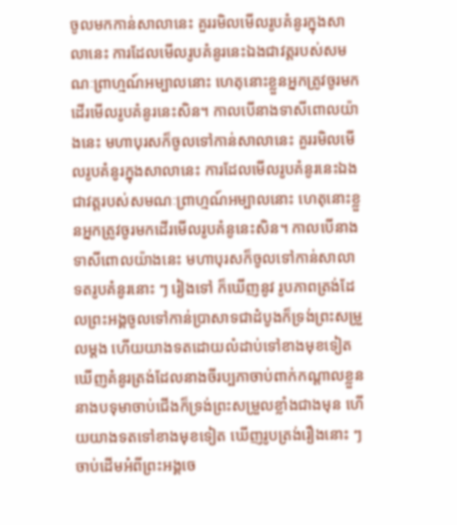ចូលមកកាន់សាលានេះ គួររមិលមើលរូបគំនូរក្នុងសាលានេះ ការដែលមើលរូបគំនូរនេះឯងជាវត្តរបស់សមណៈព្រាហ្មណ៍អម្បាលនោះ ហេតុនោះខ្លួនអ្នកត្រូវចូរមកដើរមើលរូបគំនូរនេះសិន។ កាលបើនាងទាសីពោលយ៉ាងនេះ មហាបុរសក៏ចូលទៅកាន់សាលានេះ គួររមិលមើលរូបគំនូរក្នុងសាលានេះ ការដែលមើលរូបគំនូរនេះឯងជាវត្តរបស់សមណៈព្រាហ្មណ៍អម្បាលនោះ ហេតុនោះខ្លួនអ្នកត្រូវចូរមកដើរមើលរូបគំនូនេះសិន។ កាលបើនាងទាសីពោលយ៉ាងនេះ មហាបុរសក៏ចូលទៅកាន់សាលាទតរូបគំនូរនោះ ៗ រៀងទៅ ក៏ឃើញនូវ រូបភាពត្រង់ដែលព្រះអង្គចូលទៅកាន់ប្រាសាទជាដំបូងក៏ទ្រង់ព្រះសម្រួលម្ដង ហើយយាងទតដោយលំដាប់ទៅខាងមុខទៀត ឃើញគំនូរត្រង់ដែលនាងចីរប្បភាចាប់ពាក់កណ្ដាលខ្លួន នាងបទុមាចាប់ជើងក៏ទ្រង់ព្រះសម្រួលខ្លាំងជាងមុន ហើយយាងទតទៅខាងមុខទៀត ឃើញរូបត្រង់រឿងនោះ ៗ ចាប់ដើមអំពីព្រះអង្គចេ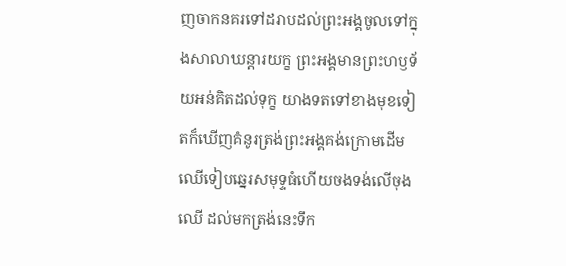ញចាកនគរទៅដរាបដល់ព្រះអង្គចូលទៅក្នុងសាលាឃន្តារយក្ខ ព្រះអង្គមានព្រះហឫទ័យអន់គិតដល់ទុក្ខ យាងទតទៅខាងមុខទៀតក៏ឃើញគំនូរត្រង់ព្រះអង្គគង់ក្រោមដើមឈើទៀបឆ្នេរសមុទ្ទធំហើយចងទង់លើចុងឈើ ដល់មកត្រង់នេះទឹក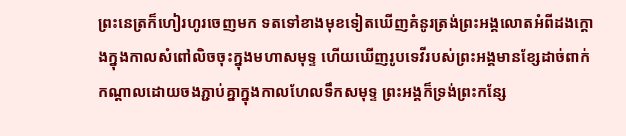ព្រះនេត្រក៏ហៀរហូរចេញមក ទតទៅខាងមុខទៀតឃើញគំនូរត្រង់ព្រះអង្គលោតអំពីដងក្ដោងក្នុងកាលសំពៅលិចចុះក្នុងមហាសមុទ្ទ ហើយឃើញរូបទេវីរបស់ព្រះអង្គមានខ្សែដាច់ពាក់កណ្ដាលដោយចងភ្ជាប់គ្នាក្នុងកាលហែលទឹកសមុទ្ទ ព្រះអង្គក៏ទ្រង់ព្រះកន្សែ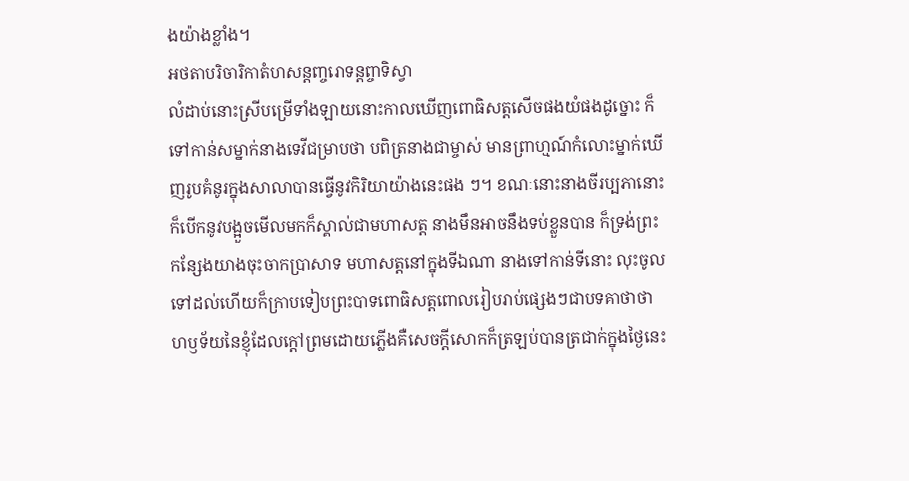ងយ៉ាងខ្លាំង។
អថតាបរិចារិកាតំហសន្តញ្ចរោទន្តព្ចាទិស្វា
លំដាប់នោះស្រីបម្រើទាំងឡាយនោះកាលឃើញពោធិសត្តសើចផងយំផងដូច្នោះ ក៏ទៅកាន់សម្នាក់នាងទេវីជម្រាបថា បពិត្រនាងជាម្ចាស់ មានព្រាហ្មណ៍កំលោះម្នាក់ឃើញរូបគំនូរក្នុងសាលាបានធ្វើនូវកិរិយាយ៉ាងនេះផង ៗ។ ខណៈនោះនាងចីរប្បភានោះក៏បើកនូវបង្អួចមើលមកក៏ស្គាល់ជាមហាសត្ត នាងមឹនអាចនឹងទប់ខ្លួនបាន ក៏ទ្រង់ព្រះកន្សែងយាងចុះចាកប្រាសាទ មហាសត្តនៅក្នុងទីឯណា នាងទៅកាន់ទីនោះ លុះចូលទៅដល់ហើយក៏ក្រាបទៀបព្រះបាទពោធិសត្តពោលរៀបរាប់ផ្សេងៗជាបទគាថាថា ហឫទ័យនៃខ្ញុំដែលក្ដៅព្រមដោយភ្លើងគឺសេចក្ដីសោកក៏ត្រឡប់បានត្រជាក់ក្នុងថ្ងៃនេះ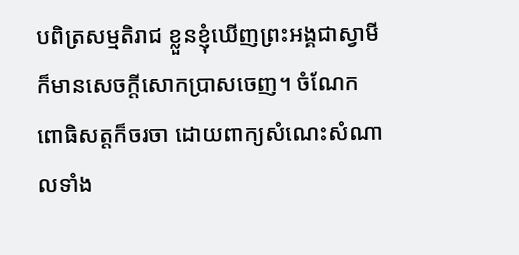បពិត្រសម្មតិរាជ ខ្លួនខ្ញុំឃើញព្រះអង្គជាស្វាមី ក៏មានសេចក្ដីសោកប្រាសចេញ។ ចំណែកពោធិសត្តក៏ចរចា ដោយពាក្យសំណេះសំណាលទាំង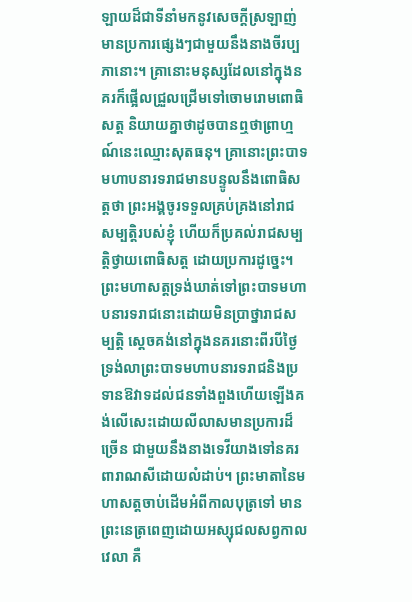ឡាយដ៏ជាទីនាំមកនូវសេចក្ដីស្រឡាញ់មានប្រការផ្សេងៗជាមួយនឹងនាងចីរប្បភានោះ។ គ្រានោះមនុស្សដែលនៅក្នុងនគរក៏ផ្អើលជ្រួលជ្រើមទៅចោមរោមពោធិសត្ត និយាយគ្នាថាដូចបានឮថាព្រាហ្មណ៍នេះឈ្មោះសុតធនុ។ គ្រានោះព្រះបាទមហាបនារទរាជមានបន្ទូលនឹងពោធិសត្តថា ព្រះអង្គចូរទទួលគ្រប់គ្រងនៅរាជសម្បត្តិរបស់ខ្ញុំ ហើយក៏ប្រគល់រាជសម្បត្តិថ្វាយពោធិសត្ត ដោយប្រការដូច្នេះ។ ព្រះមហាសត្តទ្រង់ឃាត់ទៅព្រះបាទមហាបនារទរាជនោះដោយមិនប្រាថ្នារាជសម្បត្តិ ស្ដេចគង់នៅក្នុងនគរនោះពីរបីថ្ងៃ ទ្រង់លាព្រះបាទមហាបនារទរាជនិងប្រទានឱវាទដល់ជនទាំងពួងហើយឡើងគង់លើសេះដោយលីលាសមានប្រការដ៏ច្រើន ជាមួយនឹងនាងទេវីយាងទៅនគរពារាណសីដោយលំដាប់។ ព្រះមាតានៃមហាសត្តចាប់ដើមអំពីកាលបុត្រទៅ មានព្រះនេត្រពេញដោយអស្សុជលសព្វកាលវេលា គឺ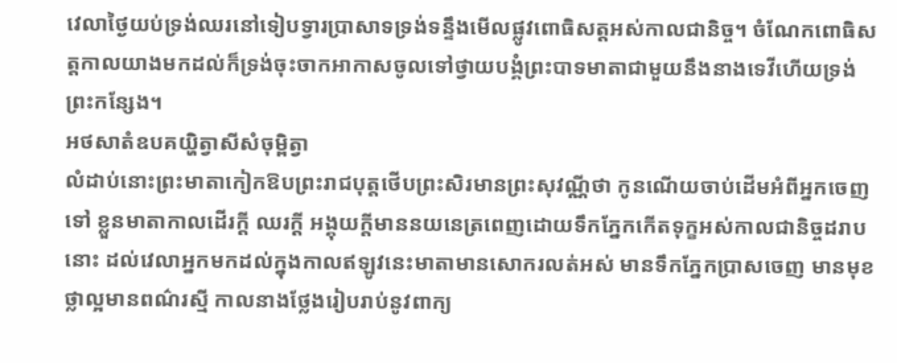វេលាថ្ងៃយប់ទ្រង់ឈរនៅទៀបទ្វារប្រាសាទទ្រង់ទន្ទឹងមើលផ្លូវពោធិសត្តអស់កាលជានិច្ច។ ចំណែកពោធិសត្តកាលយាងមកដល់ក៏ទ្រង់ចុះចាកអាកាសចូលទៅថ្វាយបង្គំព្រះបាទមាតាជាមួយនឹងនាងទេវីហើយទ្រង់ព្រះកន្សែង។
អថសាតំឧបគយ្ហិត្វាសីសំចុម្ពិត្វា
លំដាប់នោះព្រះមាតាកៀកឱបព្រះរាជបុត្តថើបព្រះសិរមានព្រះសុវណ្ណីថា កូនណើយចាប់ដើមអំពីអ្នកចេញទៅ ខ្លួនមាតាកាលដើរក្ដី ឈរក្ដី អង្គុយក្ដីមាននយនេត្រពេញដោយទឹកភ្នែកកើតទុក្ខអស់កាលជានិច្ចដរាបនោះ ដល់វេលាអ្នកមកដល់ក្នុងកាលឥឡូវនេះមាតាមានសោករលត់អស់ មានទឹកភ្នែកប្រាសចេញ មានមុខថ្លាល្អមានពណ៌រស្មី កាលនាងថ្លែងរៀបរាប់នូវពាក្យ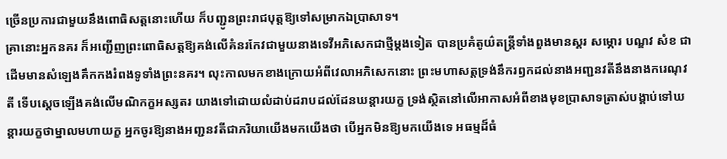ច្រើនប្រការជាមួយនឹងពោធិសត្តនោះហើយ ក៏បញ្ជូនព្រះរាជបុត្តឱ្យទៅសម្រាកឯប្រាសាទ។
គ្រានោះអ្នកនគរ ក៏អញ្ជើញព្រះពោធិសត្តឱ្យគង់លើគំនរកែវជាមួយនាងទេវីអភិសេកជាថ្មីម្ដងទៀត បានប្រគំតូយ៌តន្រ្តីទាំងពួងមានស្គរ សម្ភោរ បណ្ឌវ សំខ ជាដើមមានសំឡេងគឹកកងរំពងទូទាំងព្រះនគរ។ លុះកាលមកខាងក្រោយអំពីវេលាអភិសេកនោះ ព្រះមហាសត្តទ្រង់នឹករឭកដល់នាងអញ្ជនវតីនឹងនាងករេណុវតី ទើបស្ដេចឡើងគង់លើមណិកក្ខអស្សតរ យាងទៅដោយលំដាប់ដរាបដល់ដែនឃន្តារយក្ខ ទ្រង់ស្ថិតនៅលើអាកាសអំពីខាងមុខប្រាសាទត្រាស់បង្គាប់ទៅឃន្តារយក្ខថាម្នាលមហាយក្ខ អ្នកចូរឱ្យនាងអញ្ជនវតីជាភរិយាយើងមកយើងថា បើអ្នកមិនឱ្យមកយើងទេ អធម្មដ៏ធំ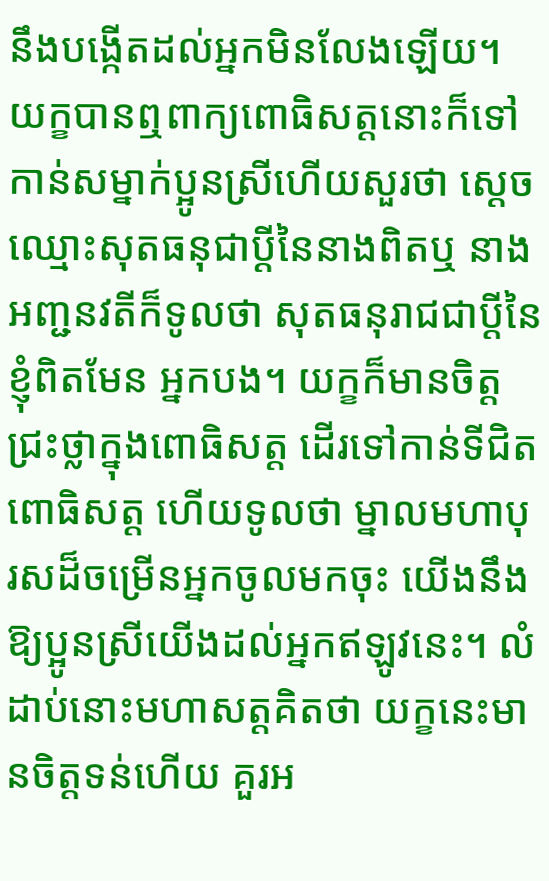នឹងបង្កើតដល់អ្នកមិនលែងឡើយ។ យក្ខបានឮពាក្យពោធិសត្តនោះក៏ទៅកាន់សម្នាក់ប្អូនស្រីហើយសួរថា ស្ដេចឈ្មោះសុតធនុជាប្ដីនៃនាងពិតឬ នាងអញ្ជនវតីក៏ទូលថា សុតធនុរាជជាប្ដីនៃខ្ញុំពិតមែន អ្នកបង។ យក្ខក៏មានចិត្តជ្រះថ្លាក្នុងពោធិសត្ត ដើរទៅកាន់ទីជិតពោធិសត្ត ហើយទូលថា ម្នាលមហាបុរសដ៏ចម្រើនអ្នកចូលមកចុះ យើងនឹងឱ្យប្អូនស្រីយើងដល់អ្នកឥឡូវនេះ។ លំដាប់នោះមហាសត្តគិតថា យក្ខនេះមានចិត្តទន់ហើយ គួរអ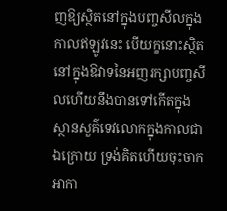ញឱ្យស្ថិតនៅក្នុងបញ្ចសីលក្នុងកាលឥឡូវនេះ បើយក្ខនោះស្ថិតនៅក្នុងឱវាទនៃអញរក្សាបញ្ចសីលហើយនឹងបានទៅកើតក្នុងស្ថានសួគ៌ទេវលោកក្នុងកាលជាឯក្រោយ ទ្រង់គិតហើយចុះចាកអាកា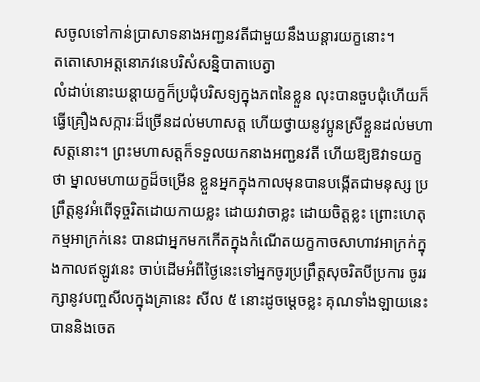សចូលទៅកាន់ប្រាសាទនាងអញ្ជនវតីជាមួយនឹងឃន្ដារយក្ខនោះ។
តតោសោអត្តនោភវនេបរិសំសន្និបាតាបេត្វា
លំដាប់នោះឃន្តាយក្ខក៏ប្រជុំបរិសទ្យក្នុងភពនៃខ្លួន លុះបានចួបជុំហើយក៏ធ្វើគ្រឿងសក្ការៈដ៏ច្រើនដល់មហាសត្ត ហើយថ្វាយនូវប្អូនស្រីខ្លួនដល់មហាសត្តនោះ។ ព្រះមហាសត្តក៏ទទួលយកនាងអញ្ជនវតី ហើយឱ្យឱវាទយក្ខថា ម្នាលមហាយក្ខដ៏ចម្រើន ខ្លួនអ្នកក្នុងកាលមុនបានបង្កើតជាមនុស្ស ប្រព្រឹត្តនូវអំពើទុច្ចរិតដោយកាយខ្លះ ដោយវាចាខ្លះ ដោយចិត្តខ្លះ ព្រោះហេតុកម្មអាក្រក់នេះ បានជាអ្នកមកកើតក្នុងកំណើតយក្ខកាចសាហាវអាក្រក់ក្នុងកាលឥឡូវនេះ ចាប់ដើមអំពីថ្ងៃនេះទៅអ្នកចូរប្រព្រឹត្តសុចរិតបីប្រការ ចូររក្សានូវបញ្ចសីលក្នុងគ្រានេះ សីល ៥ នោះដូចម្ដេចខ្លះ គុណទាំងឡាយនេះបាននិងចេត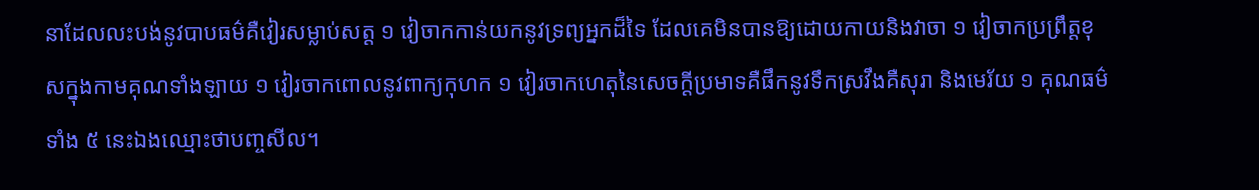នាដែលលះបង់នូវបាបធម៌គឺវៀរសម្លាប់សត្ត ១ វៀចាកកាន់យកនូវទ្រព្យអ្នកដ៏ទៃ ដែលគេមិនបានឱ្យដោយកាយនិងវាចា ១ វៀចាកប្រព្រឹត្តខុសក្នុងកាមគុណទាំងឡាយ ១ វៀរចាកពោលនូវពាក្យកុហក ១ វៀរចាកហេតុនៃសេចក្ដីប្រមាទគឺផឹកនូវទឹកស្រវឹងគឺសុរា និងមេរ័យ ១ គុណធម៌ទាំង ៥ នេះឯងឈ្មោះថាបញ្ចសីល។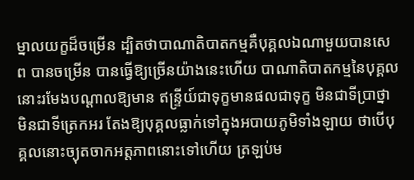ម្នាលយក្ខដ៏ចម្រើន ដ្បិតថាបាណាតិបាតកម្មគឺបុគ្គលឯណាមួយបានសេព បានចម្រើន បានធ្វើឱ្យច្រើនយ៉ាងនេះហើយ បាណាតិបាតកម្មនៃបុគ្គលនោះរមែងបណ្តាលឱ្យមាន ឥន្រ្ទីយ៍ជាទុក្ខមានផលជាទុក្ខ មិនជាទីប្រាថ្នា មិនជាទីត្រេកអរ តែងឱ្យបុគ្គលធ្លាក់ទៅក្នុងអបាយភូមិទាំងឡាយ ថាបើបុគ្គលនោះច្យុតចាកអត្តភាពនោះទៅហើយ ត្រឡប់ម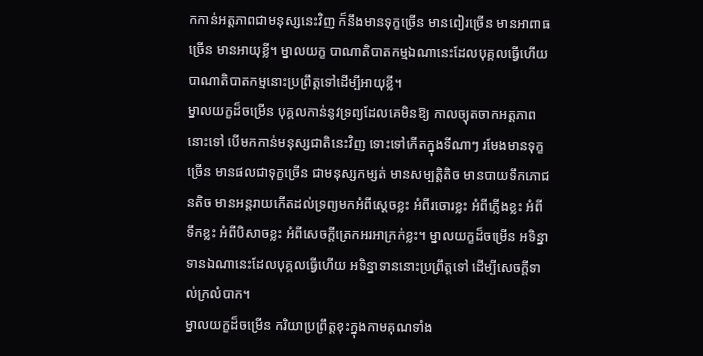កកាន់អត្តភាពជាមនុស្សនេះវិញ ក៏នឹងមានទុក្ខច្រើន មានពៀរច្រើន មានអាពាធច្រើន មានអាយុខ្លី។ ម្នាលយក្ខ បាណាតិបាតកម្មឯណានេះដែលបុគ្គលធ្វើហើយ បាណាតិបាតកម្មនោះប្រព្រឹត្តទៅដើម្បីអាយុខ្លី។
ម្នាលយក្ខដ៏ចម្រើន បុគ្គលកាន់នូវទ្រព្យដែលគេមិនឱ្យ កាលច្យុតចាកអត្តភាពនោះទៅ បើមកកាន់មនុស្សជាតិនេះវិញ ទោះទៅកើតក្នុងទីណាៗ រមែងមានទុក្ខច្រើន មានផលជាទុក្ខច្រើន ជាមនុស្សកម្សត់ មានសម្បត្តិតិច មានបាយទឹកភោជនតិច មានអន្តរាយកើតដល់ទ្រព្យមកអំពីស្ដេចខ្លះ អំពីរចោរខ្លះ អំពីភ្លើងខ្លះ អំពីទឹកខ្លះ អំពីបិសាចខ្លះ អំពីសេចក្ដីត្រេកអរអាក្រក់ខ្លះ។ ម្នាលយក្ខដ៏ចម្រើន អទិន្នាទានឯណានេះដែលបុគ្គលធ្វើហើយ អទិន្នាទាននោះប្រព្រឹត្តទៅ ដើម្បីសេចក្ដីទាល់ក្រលំបាក។
ម្នាលយក្ខដ៏ចម្រើន ករិយាប្រព្រឹត្តខុះក្នុងកាមគុណទាំង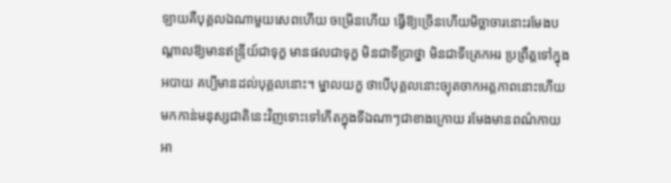ឡាយគឺបុគ្គលឯណាមួយសេពហើយ ចម្រើនហើយ ធ្វើឱ្យច្រើនហើយមិច្ឆាចារនោះរមែងបណ្ដាលឱ្យមានឥន្រ្ទីយ៍ជាទុក្ខ មានផលជាទុក្ខ មិនជាទីប្រាថ្នា មិនជាទីត្រេកអរ ប្រព្រឹត្តទៅក្នុងអបាយ គប្បីមានដល់បុគ្គលនោះ។ ម្នាលយក្ខ ថាបើបុគ្គលនោះច្យុតចាកអត្តភាពនោះហើយមកកាន់មនុស្សជាតិនេះវិញទោះទៅកើតក្នុងទីឯណាៗជាខាងក្រោយ រមែងមានពណ៌កាយអា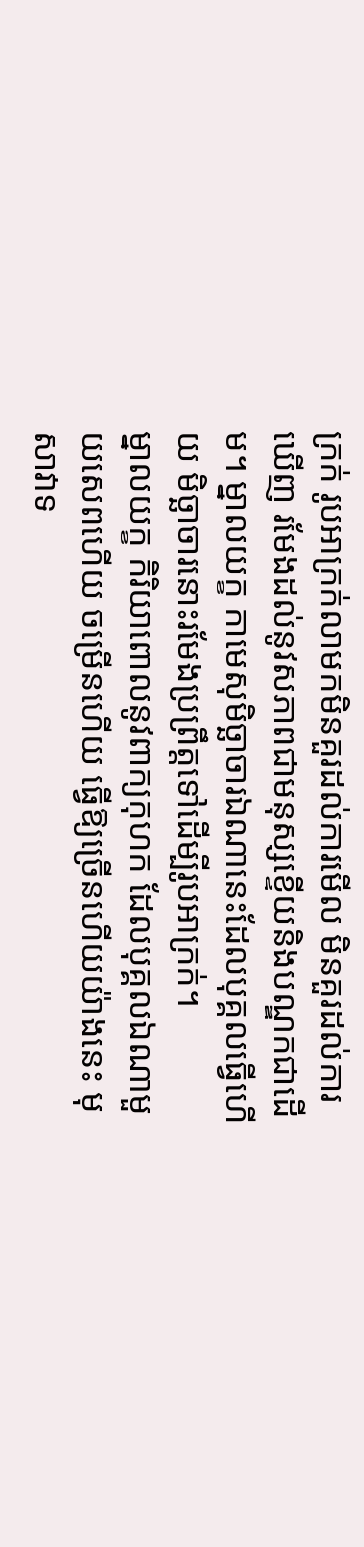ក្រក់ រូបអាក្រក់លាមកមិនគួរដល់ការមើល មិនគួរដល់ការឃើញ រមែងដល់នូវសភាពជាមនុស្សខ្ទើយនិងបណ្ឌកជាដើម។ ម្នាលយក្ខ កាមេសុមិច្ឆាចារឯណានេះដែលបុគ្គលធ្វើហើយ មិច្ឆាចារនោះរមែងប្រព្រឹត្តទៅដើម្បីរូបអាក្រក់។
ម្នាលយក្ខ កិរិយាពោលនូវពាក្យកុហក ដែលបុគ្គលឯណាមួយសេពហើយ ចម្រើនហើយ ធ្វើឱ្យច្រើនហើយយ៉ាងនេះ មុសាវាទ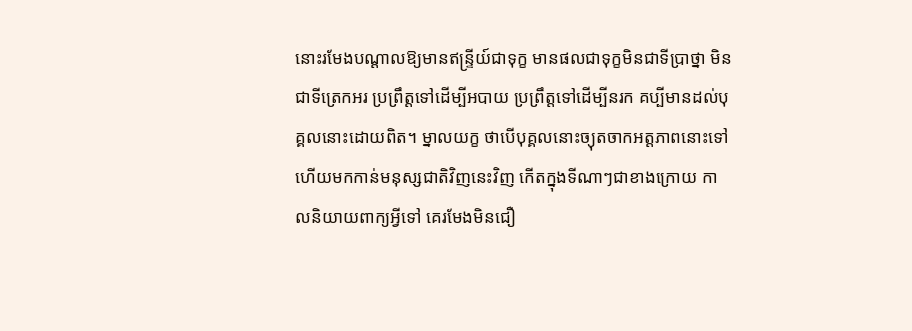នោះរមែងបណ្ដាលឱ្យមានឥន្រ្ទីយ៍ជាទុក្ខ មានផលជាទុក្ខមិនជាទីប្រាថ្នា មិនជាទីត្រេកអរ ប្រព្រឹត្តទៅដើម្បីអបាយ ប្រព្រឹត្តទៅដើម្បីនរក គប្បីមានដល់បុគ្គលនោះដោយពិត។ ម្នាលយក្ខ ថាបើបុគ្គលនោះច្យុតចាកអត្តភាពនោះទៅ ហើយមកកាន់មនុស្សជាតិវិញនេះវិញ កើតក្នុងទីណាៗជាខាងក្រោយ កាលនិយាយពាក្យអ្វីទៅ គេរមែងមិនជឿ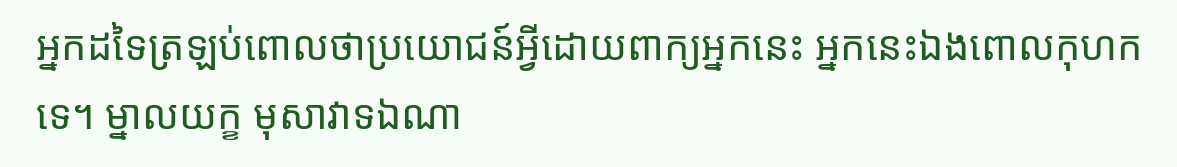អ្នកដទៃត្រឡប់ពោលថាប្រយោជន៍អ្វីដោយពាក្យអ្នកនេះ អ្នកនេះឯងពោលកុហកទេ។ ម្នាលយក្ខ មុសាវាទឯណា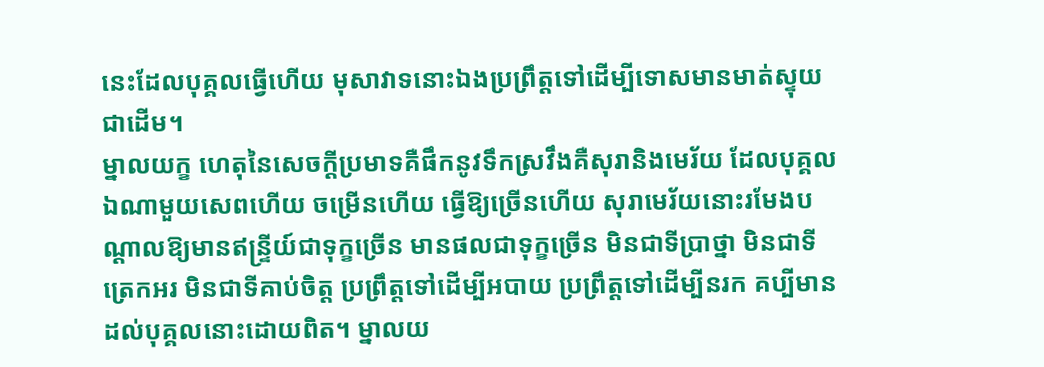នេះដែលបុគ្គលធ្វើហើយ មុសាវាទនោះឯងប្រព្រឹត្តទៅដើម្បីទោសមានមាត់ស្ទុយជាដើម។
ម្នាលយក្ខ ហេតុនៃសេចក្ដីប្រមាទគឺផឹកនូវទឹកស្រវឹងគឺសុរានិងមេរ័យ ដែលបុគ្គលឯណាមួយសេពហើយ ចម្រើនហើយ ធ្វើឱ្យច្រើនហើយ សុរាមេរ័យនោះរមែងបណ្ដាលឱ្យមានឥន្រ្ទីយ៍ជាទុក្ខច្រើន មានផលជាទុក្ខច្រើន មិនជាទីប្រាថ្នា មិនជាទីត្រេកអរ មិនជាទីគាប់ចិត្ត ប្រព្រឹត្តទៅដើម្បីអបាយ ប្រព្រឹត្តទៅដើម្បីនរក គប្បីមានដល់បុគ្គលនោះដោយពិត។ ម្នាលយ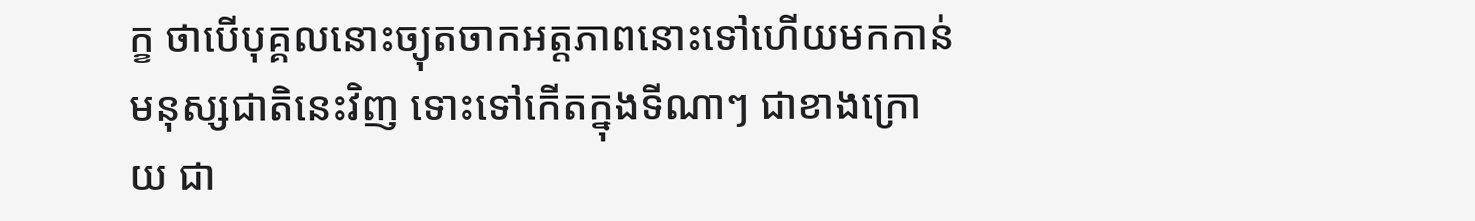ក្ខ ថាបើបុគ្គលនោះច្យុតចាកអត្តភាពនោះទៅហើយមកកាន់មនុស្សជាតិនេះវិញ ទោះទៅកើតក្នុងទីណាៗ ជាខាងក្រោយ ជា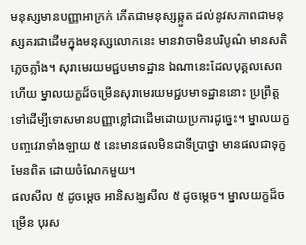មនុស្សមានបញ្ញាអាក្រក់ កើតជាមនុស្សឆ្កួត ដល់នូវសភាពជាមនុស្សគរជាដើមក្នុងមនុស្សលោកនេះ មានវាចាមិនបរិបូណ៌ មានសតិភ្លេចភ្លាំង។ សុរាមេរយមជ្ជបមាទដ្ឋាន ឯណានេះដែលបុគ្គលសេពហើយ ម្នាលយក្ខដ៏ចម្រើនសុរាមេរយមជ្ជបមាទដ្ឋាននោះ ប្រព្រឹត្តទៅដើម្បីទោសមានបញ្ញាខ្លៅជាដើមដោយប្រការដូច្នេះ។ ម្នាលយក្ខ បញ្ចវេរាទាំងឡាយ ៥ នេះមានផលមិនជាទីប្រាថ្នា មានផលជាទុក្ខមែនពិត ដោយចំណែកមួយ។
ផលសីល ៥ ដូចម្ដេច អានិសង្ឃសីល ៥ ដូចម្ដេច។ ម្នាលយក្ខដ៏ចម្រើន បុរស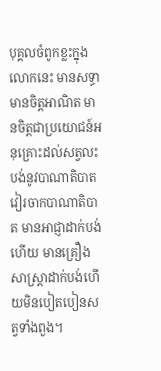បុគ្គលចំពូកខ្លះក្នុងលោកនេះ មានសទ្ធាមានចិត្តអាណិត មានចិត្តជាប្រយោជន៍អនុគ្រោះដល់សត្វលះបង់នូវបាណាតិបាត វៀរចាកបាណាតិបាត មានអាជ្ញាដាក់បង់ហើយ មានគ្រឿងសាស្រ្ដាដាក់បង់ហើយមិនបៀតបៀនសត្វទាំងពួង។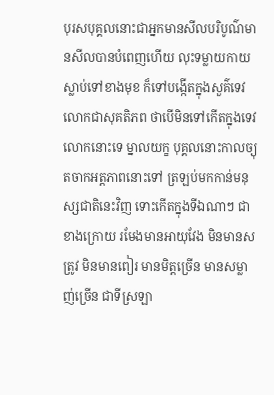បុរសបុគ្គលនោះជាអ្នកមានសីលបរិបូណ៌មានសីលបានបំពេញហើយ លុះទម្លាយកាយស្លាប់ទៅខាងមុខ ក៏ទៅបង្កើតក្នុងសួគ៌ទេវលោកជាសុគតិភព ថាបើមិនទៅកើតក្នុងទេវលោកនោះទេ ម្នាលយក្ខ បុគ្គលនោះកាលច្យុតចាកអត្តភាពនោះទៅ ត្រឡប់មកកាន់មនុស្សជាតិនេះវិញ ទោះកើតក្នុងទីឯណាៗ ជាខាងក្រោយ រមែងមានអាយុវែង មិនមានសត្រូវ មិនមានពៀរ មានមិត្តច្រើន មានសម្លាញ់ច្រើន ជាទីស្រឡា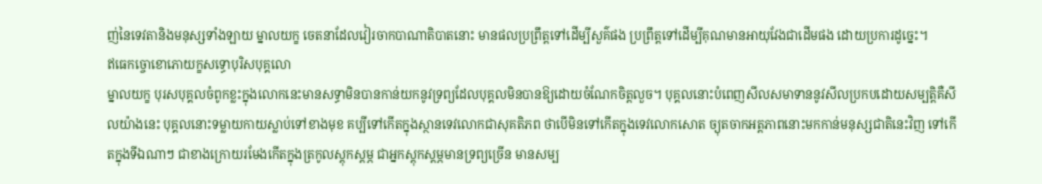ញ់នៃទេវតានិងមនុស្សទាំងឡាយ ម្នាលយក្ខ ចេតនាដែលវៀរចាកបាណាតិបាតនោះ មានផលប្រព្រឹត្តទៅដើម្បីសួគ៌ផង ប្រព្រឹត្តទៅដើម្បីគុណមានអាយុវែងជាដើមផង ដោយប្រការដូច្នេះ។
ឥធេកច្ចោខោភោយក្ខសទ្ធោបុរិសបុគ្គលោ
ម្នាលយក្ខ បុរសបុគ្គលចំពូកខ្លះក្នុងលោកនេះមានសទ្ធាមិនបានកាន់យកនូវទ្រព្យដែលបុគ្គលមិនបានឱ្យដោយចំណែកចិត្តលួច។ បុគ្គលនោះបំពេញសីលសមាទាននូវសីលប្រកបដោយសម្បត្តិគឺសីលយ៉ាងនេះ បុគ្គលនោះទម្លាយកាយស្លាប់ទៅខាងមុខ គប្បីទៅកើតក្នុងស្ថានទេវលោកជាសុគតិភព ថាបើមិនទៅកើតក្នុងទេវលោកសោត ច្យុតចាកអត្តភាពនោះមកកាន់មនុស្សជាតិនេះវិញ ទៅកើតក្នុងទីឯណាៗ ជាខាងក្រោយរមែងកើតក្នុងត្រកូលស្ដុកស្ដម្ភ ជាអ្នកស្ដុកស្ដម្ភមានទ្រព្យច្រើន មានសម្ប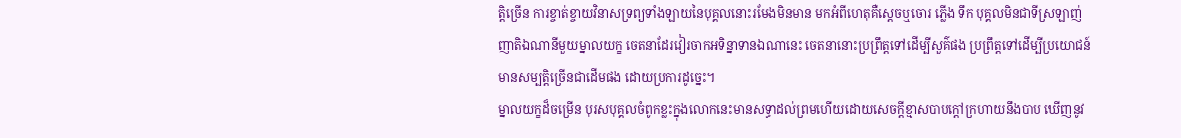ត្តិច្រើន ការខ្ចាត់ខ្ចាយវិនាសទ្រព្យទាំងឡាយនៃបុគ្គលនោះរមែងមិនមាន មកអំពីហេតុគឺស្ដេចឬចោរ ភ្លើង ទឹក បុគ្គលមិនជាទីស្រឡាញ់ញាតិឯណានីមួយម្នាលយក្ខ ចេតនាដែរវៀរចាកអទិន្នាទានឯណានេះ ចេតនានោះប្រព្រឹត្តទៅដើម្បីសួគ៌ផង ប្រព្រឹត្តទៅដើម្បីប្រយោជន៍មានសម្បត្តិច្រើនជាដើមផង ដោយប្រការដូច្នេះ។
ម្នាលយក្ខដ៏ចម្រើន បុរសបុគ្គលចំពូកខ្លះក្នុងលោកនេះមានសទ្ធាដល់ព្រមហើយដោយសេចក្ដីខ្មាសបាបក្ដៅក្រហាយនឹងបាប ឃើញនូវ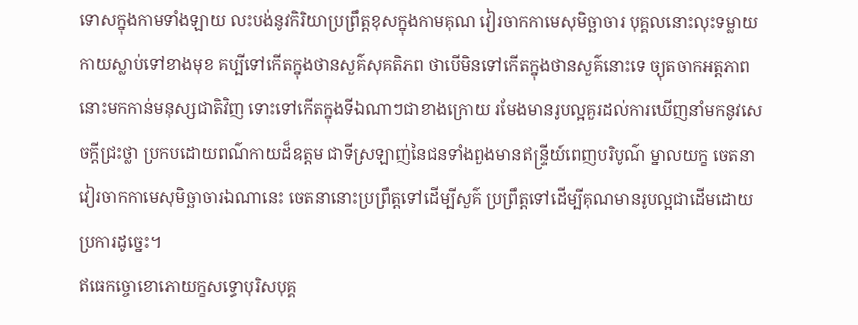ទោសក្នុងកាមទាំងឡាយ លះបង់នូវកិរិយាប្រព្រឹត្តខុសក្នុងកាមគុណ វៀរចាកកាមេសុមិច្ឆាចារ បុគ្គលនោះលុះទម្លាយកាយស្លាប់ទៅខាងមុខ គប្បីទៅកើតក្នុងថានសួគ៌សុគតិភព ថាបើមិនទៅកើតក្នុងថានសួគ៌នោះទេ ច្យុតចាកអត្តភាពនោះមកកាន់មនុស្សជាតិវិញ ទោះទៅកើតក្នុងទីឯណាៗជាខាងក្រោយ រមែងមានរូបល្អគួរដល់ការឃើញនាំមកនូវសេចក្ដីជ្រះថ្លា ប្រកបដោយពណ៌កាយដ៏ឧត្តម ជាទីស្រឡាញ់នៃជនទាំងពួងមានឥន្រ្ទីយ៍ពេញបរិបូណ៌ ម្នាលយក្ខ ចេតនាវៀរចាកកាមេសុមិច្ឆាចារឯណានេះ ចេតនានោះប្រព្រឹត្តទៅដើម្បីសួគ៌ ប្រព្រឹត្តទៅដើម្បីគុណមានរូបល្អជាដើមដោយប្រការដូច្នេះ។
ឥធេកច្ចោខោភោយក្ខសទ្ធោបុរិសបុគ្គ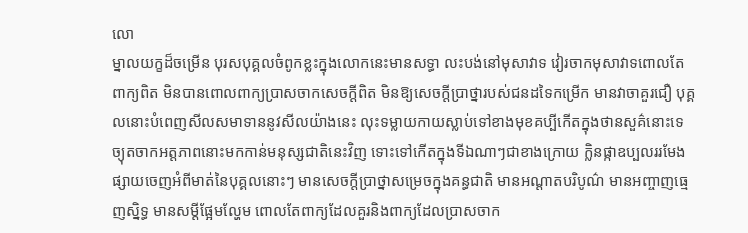លោ
ម្នាលយក្ខដ៏ចម្រើន បុរសបុគ្គលចំពូកខ្លះក្នុងលោកនេះមានសទ្ធា លះបង់នៅមុសាវាទ វៀរចាកមុសាវាទពោលតែពាក្យពិត មិនបានពោលពាក្យប្រាសចាកសេចក្ដីពិត មិនឱ្យសេចក្ដីប្រាថ្នារបស់ជនដទៃកម្រើក មានវាចាគួរជឿ បុគ្គលនោះបំពេញសីលសមាទាននូវសីលយ៉ាងនេះ លុះទម្លាយកាយស្លាប់ទៅខាងមុខគប្បីកើតក្នុងថានសួគ៌នោះទេ ច្យុតចាកអត្តភាពនោះមកកាន់មនុស្សជាតិនេះវិញ ទោះទៅកើតក្នុងទីឯណាៗជាខាងក្រោយ ក្លិនផ្កាឧប្បលររមែងផ្សាយចេញអំពីមាត់នៃបុគ្គលនោះៗ មានសេចក្ដីប្រាថ្នាសម្រេចក្នុងគន្ធជាតិ មានអណ្ដាតបរិបូណ៌ មានអញ្ចាញធ្មេញស្និទ្ធ មានសម្ដីផ្អែមល្ហែម ពោលតែពាក្យដែលគួរនិងពាក្យដែលប្រាសចាក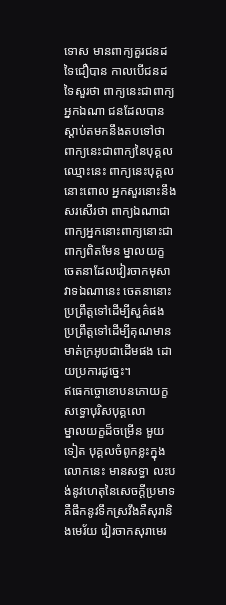ទោស មានពាក្យគួរជនដទៃជឿបាន កាលបើជនដទៃសួរថា ពាក្យនេះជាពាក្យអ្នកឯណា ជនដែលបានស្ដាប់តមកនឹងតបទៅថា ពាក្យនេះជាពាក្យនៃបុគ្គលឈ្មោះនេះ ពាក្យនេះបុគ្គលនោះពោល អ្នកសួរនោះនឹងសរសើរថា ពាក្យឯណាជាពាក្យអ្នកនោះពាក្យនោះជាពាក្យពិតមែន ម្នាលយក្ខ ចេតនាដែលវៀរចាកមុសាវាទឯណានេះ ចេតនានោះប្រព្រឹត្តទៅដើម្បីសួគ៌ផង ប្រព្រឹត្តទៅដើម្បីគុណមានមាត់ក្រអូបជាដើមផង ដោយប្រការដូច្នេះ។
ឥធេកច្ចោខោបនភោយក្ខសទ្ធោបុរិសបុគ្គលោ
ម្នាលយក្ខដ៏ចម្រើន មួយទៀត បុគ្គលចំពូកខ្លះក្នុងលោកនេះ មានសទ្ធា លះបង់នូវហេតុនៃសេចក្ដីប្រមាទគឺផឹកនូវទឹកស្រវឹងគឺសុរានិងមេរ័យ វៀរចាកសុរាមេរ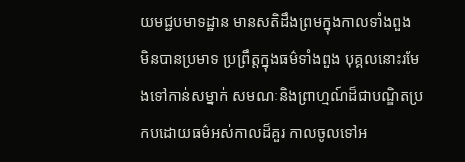យមជ្ជបមាទដ្ឋាន មានសតិដឹងព្រមក្នុងកាលទាំងពួង មិនបានប្រមាទ ប្រព្រឹត្តក្នុងធម៌ទាំងពួង បុគ្គលនោះរមែងទៅកាន់សម្នាក់ សមណៈនិងព្រាហ្មណ៍ដ៏ជាបណ្ឌិតប្រកបដោយធម៌អស់កាលដ៏គួរ កាលចូលទៅអ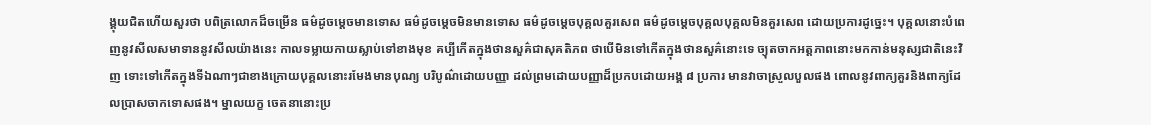ង្គុយជិតហើយសួរថា បពិត្រលោកដ៏ចម្រើន ធម៌ដូចម្ដេចមានទោស ធម៌ដូចម្ដេចមិនមានទោស ធម៌ដូចម្ដេចបុគ្គលគួរសេព ធម៌ដូចម្ដេចបុគ្គលបុគ្គលមិនគួរសេព ដោយប្រការដូច្នេះ។ បុគ្គលនោះបំពេញនូវសីលសមាទាននូវសីលយ៉ាងនេះ កាលទម្លាយកាយស្លាប់ទៅខាងមុខ គប្បីកើតក្នុងថានសួគ៌ជាសុគតិភព ថាបើមិនទៅកើតក្នុងថានសួគ៌នោះទេ ច្យុតចាកអត្តភាពនោះមកកាន់មនុស្សជាតិនេះវិញ ទោះទៅកើតក្នុងទីឯណាៗជាខាងក្រោយបុគ្គលនោះរមែងមានបុណ្យ បរិបូណ៌ដោយបញ្ញា ដល់ព្រមដោយបញ្ញាដ៏ប្រកបដោយអង្គ ៨ ប្រការ មានវាចាស្រួលបួលផង ពោលនូវពាក្យគួរនិងពាក្យដែលប្រាសចាកទោសផង។ ម្នាលយក្ខ ចេតនានោះប្រ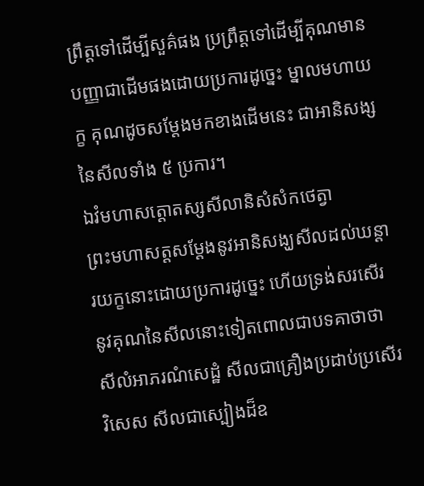ព្រឹត្តទៅដើម្បីសួគ៌ផង ប្រព្រឹត្តទៅដើម្បីគុណមានបញ្ញាជាដើមផងដោយប្រការដូច្នេះ ម្នាលមហាយក្ខ គុណដូចសម្ដែងមកខាងដើមនេះ ជាអានិសង្សនៃសីលទាំង ៥ ប្រការ។
ឯវំមហាសត្តោតស្សសីលានិសំសំកថេត្វា
ព្រះមហាសត្តសម្ដែងនូវអានិសង្ឃសីលដល់ឃន្តារយក្ខនោះដោយប្រការដូច្នេះ ហើយទ្រង់សរសើរនូវគុណនៃសីលនោះទៀតពោលជាបទគាថាថា សីលំអាភរណំសេដ្ឋំ សីលជាគ្រឿងប្រដាប់ប្រសើរវិសេស សីលជាស្បៀងដ៏ឧ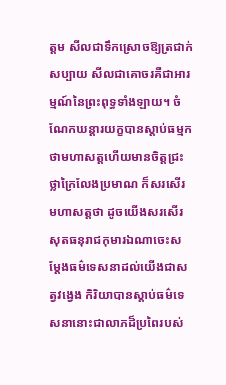ត្ដម សីលជាទឹកស្រោចឱ្យត្រជាក់សប្បាយ សីលជាគោចរគឺជាអារម្មណ៍នៃព្រះពុទ្ធទាំងឡាយ។ ចំណែកឃន្តារយក្ខបានស្ដាប់ធម្មកថាមហាសត្តហើយមានចិត្តជ្រះថ្លាក្រៃលែងប្រមាណ ក៏សរសើរមហាសត្តថា ដូចយើងសរសើរ សុតធនុរាជកុមារឯណាចេះសម្ដែងធម៌ទេសនាដល់យើងជាសត្វវង្វេង កិរិយាបានស្ដាប់ធម៌ទេសនានោះជាលាភដ៏ប្រពៃរបស់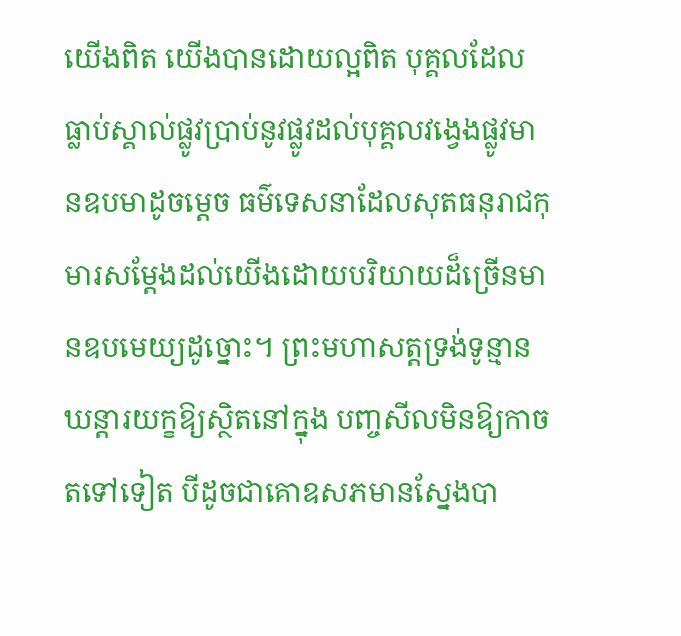យើងពិត យើងបានដោយល្អពិត បុគ្គលដែលធ្លាប់ស្គាល់ផ្លូវប្រាប់នូវផ្លូវដល់បុគ្គលវង្វេងផ្លូវមានឧបមាដូចម្ដេច ធម៌ទេសនាដែលសុតធនុរាជកុមារសម្ដែងដល់យើងដោយបរិយាយដ៏ច្រើនមានឧបមេយ្យដូច្នោះ។ ព្រះមហាសត្តទ្រង់ទូន្មានឃន្តារយក្ខឱ្យស្ថិតនៅក្នុង បញ្ចសីលមិនឱ្យកាចតទៅទៀត បីដូចជាគោឧសភមានស្នែងបា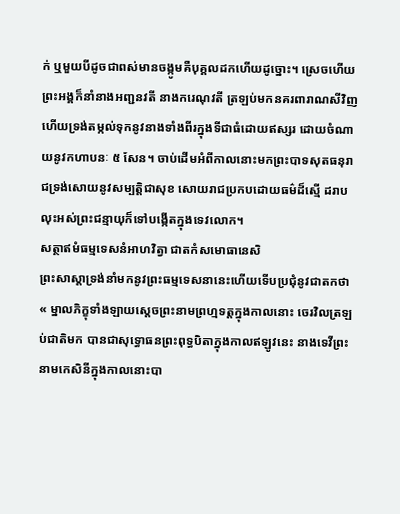ក់ ឬមួយបីដូចជាពស់មានចង្កូមគឺបុគ្គលដកហើយដូច្នោះ។ ស្រេចហើយព្រះអង្គក៏នាំនាងអញ្ជនវតី នាងករេណុវតី ត្រឡប់មកនគរពារាណសីវិញ ហើយទ្រង់តម្កល់ទុកនូវនាងទាំងពីរក្នុងទីជាធំដោយឥស្សរ ដោយចំណាយនូវកហាបនៈ ៥ សែន។ ចាប់ដើមអំពីកាលនោះមកព្រះបាទសុតធនុរាជទ្រង់សោយនូវសម្បត្តិជាសុខ សោយរាជប្រកបដោយធម៌ដ៏ស្មើ ដរាបលុះអស់ព្រះជន្មាយុក៏ទៅបង្កើតក្នុងទេវលោក។
សត្ថាឥមំធម្មទេសនំអាហវិត្វា ជាតកំសមោធានេសិ
ព្រះសាស្ដាទ្រង់នាំមកនូវព្រះធម្មទេសនានេះហើយទើបប្រជុំនូវជាតកថា « ម្នាលភិក្ខុទាំងឡាយស្ដេចព្រះនាមព្រហ្មទត្តក្នុងកាលនោះ ចេរវិលត្រឡប់ជាតិមក បានជាសុទ្ធោធនព្រះពុទ្ធបិតាក្នុងកាលឥឡូវនេះ នាងទេវីព្រះនាមកេសិនីក្នុងកាលនោះបា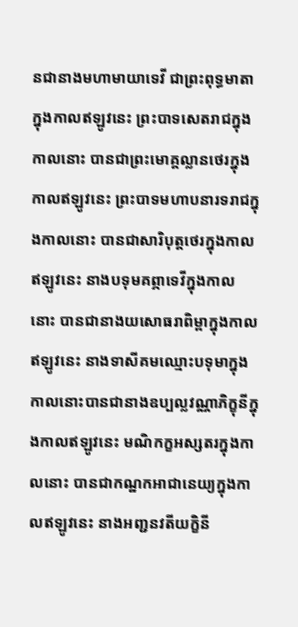នជានាងមហាមាយាទេវី ជាព្រះពុទ្ធមាតាក្នុងកាលឥឡូវនេះ ព្រះបាទសេតរាជក្នុងកាលនោះ បានជាព្រះមោគ្គល្លានថេរក្នុងកាលឥឡូវនេះ ព្រះបាទមហាបនារទរាជក្នុងកាលនោះ បានជាសារិបុត្តថេរក្នុងកាលឥឡូវនេះ នាងបទុមគព្ភាទេវីក្នុងកាលនោះ បានជានាងយសោធរាពិម្ពាក្នុងកាលឥឡូវនេះ នាងទាសីគមឈ្មោះបទុមាក្នុងកាលនោះបានជានាងឧប្បល្លវណ្ណាភិក្ខុនីក្នុងកាលឥឡូវនេះ មណិកក្ខអស្សតរក្នុងកាលនោះ បានជាកណ្ឋកអាជានេយ្យក្នុងកាលឥឡូវនេះ នាងអញ្ជនវតីយក្ខិនី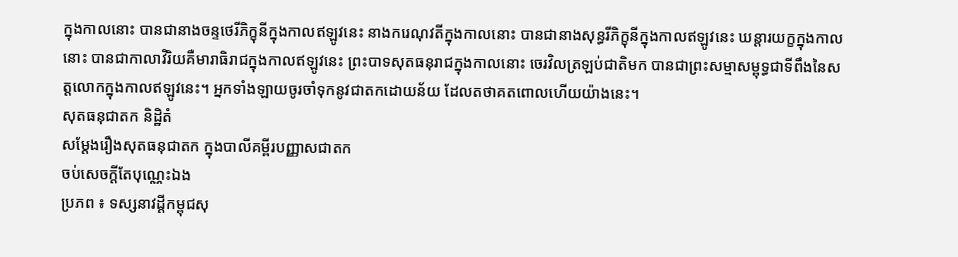ក្នុងកាលនោះ បានជានាងចន្ទថេរីភិក្ខុនីក្នុងកាលឥឡូវនេះ នាងករេណុវតីក្នុងកាលនោះ បានជានាងសុន្ធរីភិក្ខុនីក្នុងកាលឥឡូវនេះ ឃន្តារយក្ខក្នុងកាលនោះ បានជាកាលាវិរិយគឺមារាធិរាជក្នុងកាលឥឡូវនេះ ព្រះបាទសុតធនុរាជក្នុងកាលនោះ ចេរវិលត្រឡប់ជាតិមក បានជាព្រះសម្មាសម្ពុទ្ធជាទីពឹងនៃសត្តលោកក្នុងកាលឥឡូវនេះ។ អ្នកទាំងឡាយចូរចាំទុកនូវជាតកដោយន័យ ដែលតថាគតពោលហើយយ៉ាងនេះ។
សុតធនុជាតក និដ្ឋិតំ
សម្ដែងរឿងសុតធនុជាតក ក្នុងបាលីគម្ពីរបញ្ញាសជាតក
ចប់សេចក្ដីតែបុណ្ណេះឯង
ប្រភព ៖ ទស្សនាវដ្ដីកម្ពុជសុ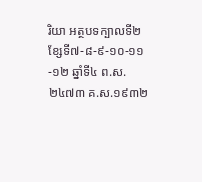រិយា អត្ថបទក្បាលទី២ ខ្សែទី៧-៨-៩-១០-១១-១២ ឆ្នាំទី៤ ព.ស. ២៤៧៣ គ.ស.១៩៣២